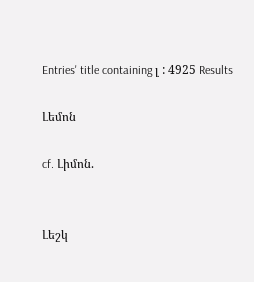Entries' title containing լ : 4925 Results

Լեմոն

cf. Լիմոն.


Լեշկ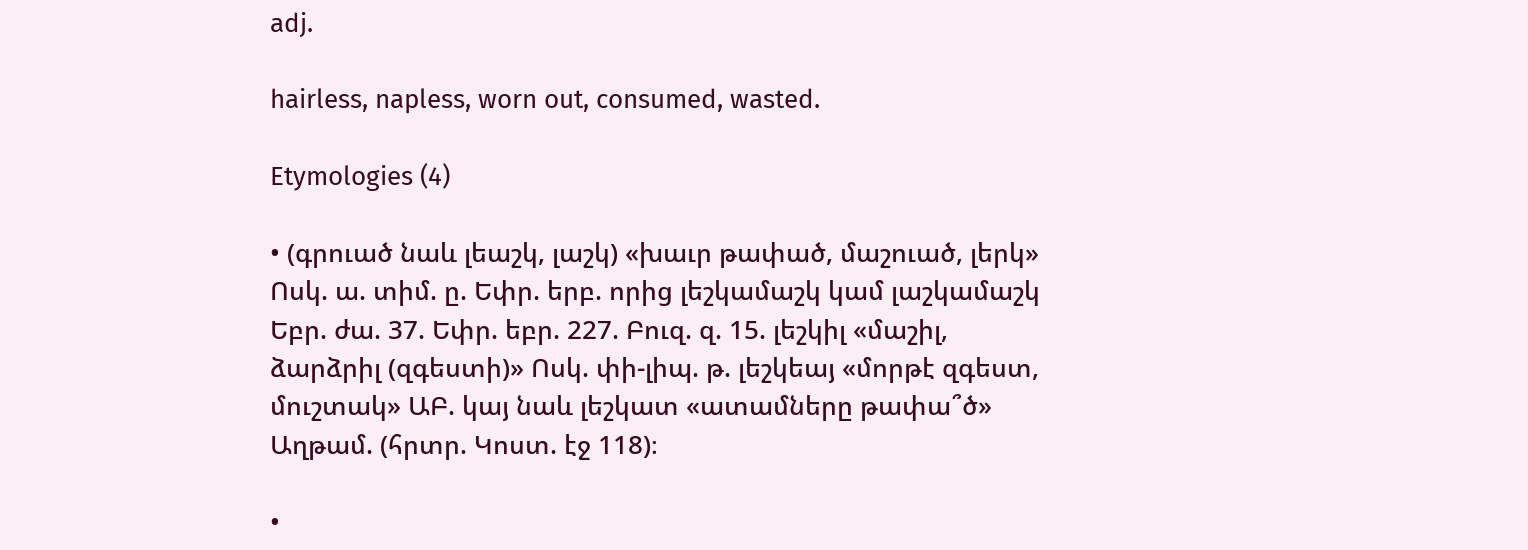adj.

hairless, napless, worn out, consumed, wasted.

Etymologies (4)

• (գրուած նաև լեաշկ, լաշկ) «խաւր թափած, մաշուած, լերկ» Ոսկ. ա. տիմ. ը. Եփր. երբ. որից լեշկամաշկ կամ լաշկամաշկ Եբր. ժա. 37. Եփր. եբր. 227. Բուզ. զ. 15. լեշկիլ «մաշիլ, ձարձրիլ (զգեստի)» Ոսկ. փի-լիպ. թ. լեշկեայ «մորթէ զգեստ, մուշտակ» ԱԲ. կայ նաև լեշկատ «ատամները թափա՞ծ» Աղթամ. (հրտր. Կոստ. էջ 118)։

•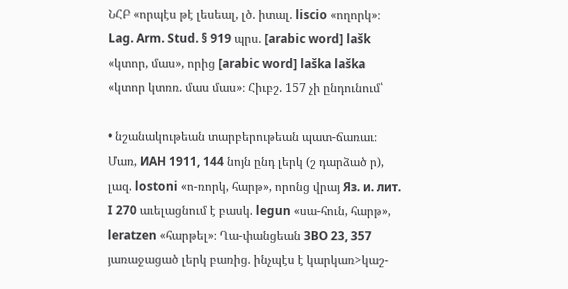ՆՀԲ «որպէս թէ լեսեալ, լծ. իտալ. liscio «ողորկ»։ Lag. Arm. Stud. § 919 պրս. [arabic word] lašk «կտոր, մաս», որից [arabic word] laška laška «կտոր կտռռ. մաս մաս»։ Հիւբշ. 157 չի ընդունում՝

• նշանակութեան տարբերութեան պատ-ճառաւ։ Մառ, ИАН 1911, 144 նոյն ընդ լերկ (շ դարձած ր), լազ. lostoni «ո-ռորկ, հարթ», որոնց վրայ Яз. и. лит. I 270 աւելացնում է բասկ. legun «սա-հուն, հարթ», leratzen «հարթել»։ Ղա-փանցեան ЗВО 23, 357 յառաջացած լերկ բառից. ինչպէս է կարկառ>կաշ-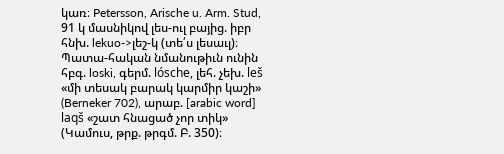կառ։ Petersson, Arische u. Arm. Stud, 91 կ մասնիկով լես-ուլ բայից. իբր հնխ. lekuo->լեշ-կ (տե՛ս լեսաւլ)։ Պատա-հական նմանութիւն ունին հբգ. loski, գերմ. lósche, լեհ. չեխ. leš «մի տեսակ բարակ կարմիր կաշի» (Berneker 702), արաբ. [arabic word] laqš «շատ հնացած չոր տիկ» (Կամուս, թրք. թրգմ. Բ. 350)։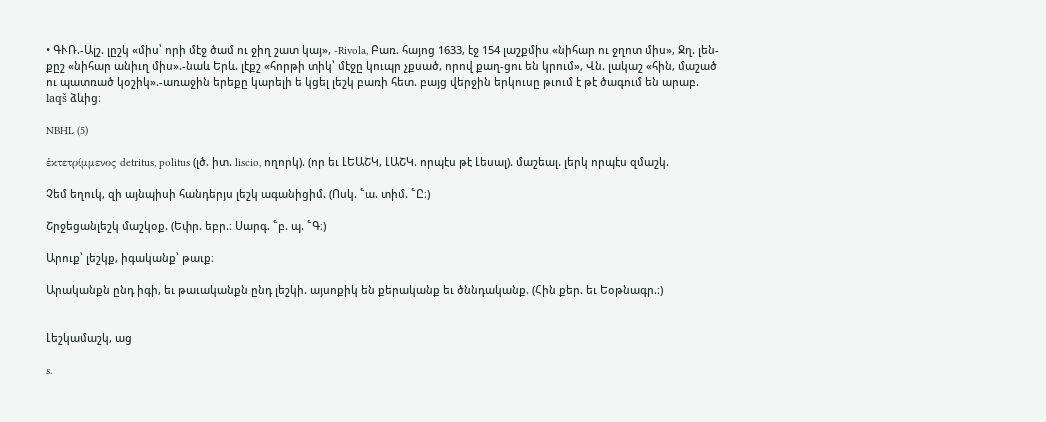• ԳՒՌ.-Ալշ. լըշկ «միս՝ որի մէջ ծամ ու ջիղ շատ կայ», -Rivola, Բառ. հայոց 1633, էջ 154 լաշքմիս «նիհար ու ջղոտ միս», Ջղ. լեն-քըշ «նիհար անիւղ միս».-նաև Երև. լէքշ «հորթի տիկ՝ մէջը կուպր չքսած, որով քաղ-ցու են կրում», Վն. լակաշ «հին, մաշած ու պատռած կօշիկ».-առաջին երեքը կարելի ե կցել լեշկ բառի հետ. բայց վերջին երկուսը թւում է թէ ծագում են արաբ. laqš ձևից։

NBHL (5)

ἑκτετρίμμενος detritus, politus (լծ. իտ. liscio, ողորկ). (որ եւ ԼԵԱՇԿ, ԼԱՇԿ. որպէս թէ Լեսալ). մաշեալ. լերկ որպէս զմաշկ.

Չեմ եղուկ, զի այնպիսի հանդերյս լեշկ ագանիցիմ. (Ոսկ. ՟ա. տիմ. ՟Ը։)

Շրջեցանլեշկ մաշկօք. (Եփր. եբր.։ Սարգ. ՟բ. պ. ՟Գ։)

Արուք՝ լեշկք, իգականք՝ թաւք։

Արականքն ընդ իգի, եւ թաւականքն ընդ լեշկի. այսոքիկ են քերականք եւ ծննդականք. (Հին քեր. եւ Եօթնագր.։)


Լեշկամաշկ, աց

s.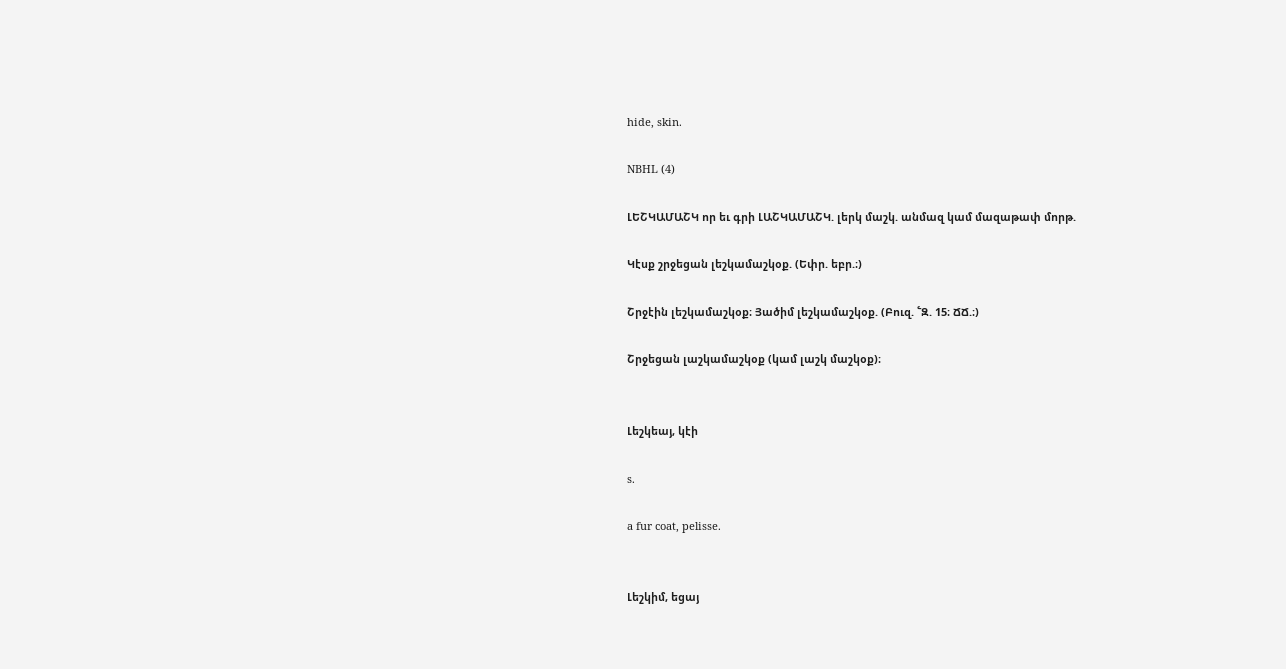hide, skin.

NBHL (4)

ԼԵՇԿԱՄԱՇԿ որ եւ գրի ԼԱՇԿԱՄԱՇԿ. լերկ մաշկ. անմազ կամ մազաթափ մորթ.

Կէսք շրջեցան լեշկամաշկօք. (Եփր. եբր.։)

Շրջէին լեշկամաշկօք։ Յածիմ լեշկամաշկօք. (Բուզ. ՟Զ. 15։ ՃՃ.։)

Շրջեցան լաշկամաշկօք (կամ լաշկ մաշկօք)։


Լեշկեայ, կէի

s.

a fur coat, pelisse.


Լեշկիմ, եցայ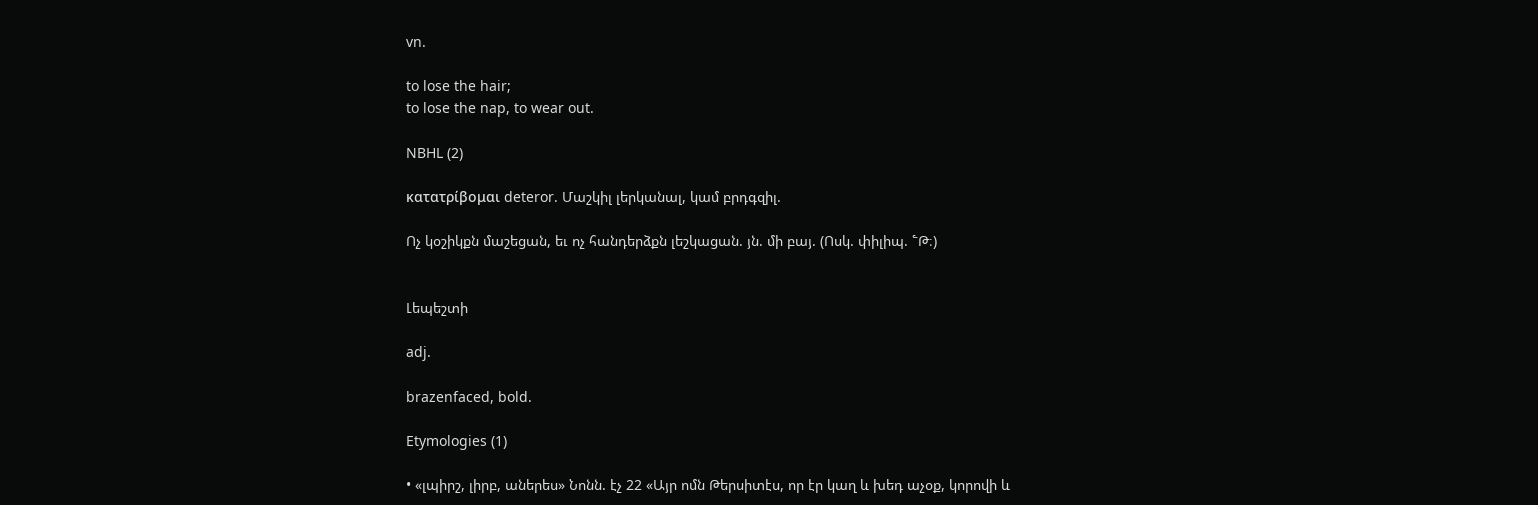vn.

to lose the hair;
to lose the nap, to wear out.

NBHL (2)

κατατρίβομαι deteror. Մաշկիլ լերկանալ, կամ բրդգզիլ.

Ոչ կօշիկքն մաշեցան, եւ ոչ հանդերձքն լեշկացան. յն. մի բայ. (Ոսկ. փիլիպ. ՟Թ։)


Լեպեշտի

adj.

brazenfaced, bold.

Etymologies (1)

• «լպիրշ, լիրբ, աներես» Նոնն. էչ 22 «Այր ոմն Թերսիտէս, որ էր կաղ և խեդ աչօք, կորովի և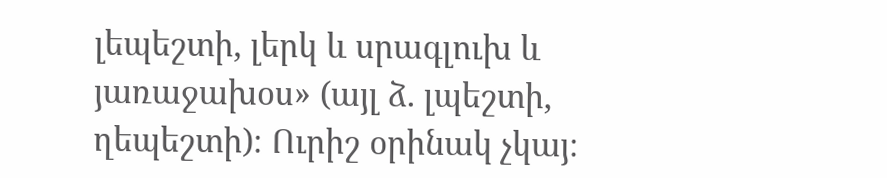լեպեշտի, լերկ և սրագլուխ և յառաջախօս» (այլ ձ. լպեշտի, ղեպեշտի)։ Ուրիշ օրինակ չկայ։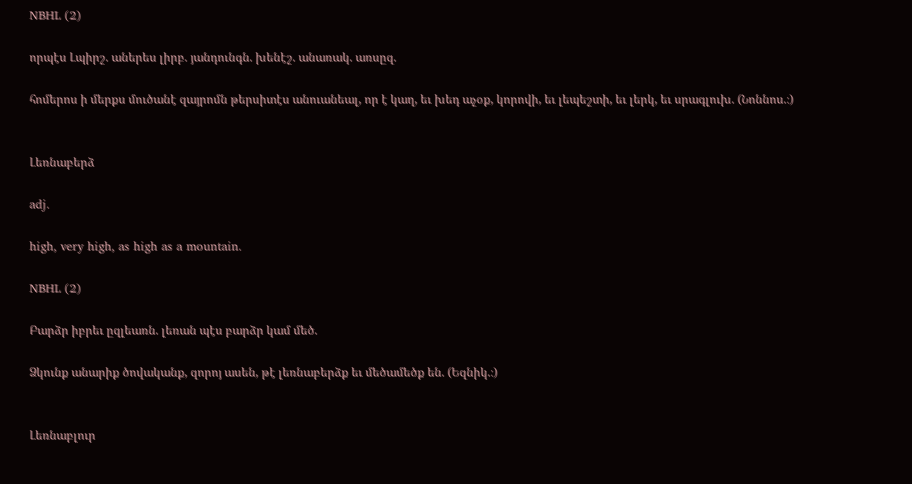NBHL (2)

որպէս Լպիրշ. աներես լիրբ. յանդունգն. խենէշ. անառակ. առսըզ.

հոմերոս ի մերքս մուծանէ զայրոմն թերսիտէս անուանեալ, որ է կաղ, եւ խեդ աչօք, կորովի, եւ լեպեշտի, եւ լերկ, եւ սրագլուխ. (Նոննոս.։)


Լեռնաբերձ

adj.

high, very high, as high as a mountain.

NBHL (2)

Բարձր իբրեւ ըզլեառն. լեռան պէս բարձր կամ մեծ.

Ձկունք անարիք ծովականք, զորոյ ասեն, թէ լեռնաբերձք եւ մեծամեծք են. (Եզնիկ.։)


Լեռնաբլուր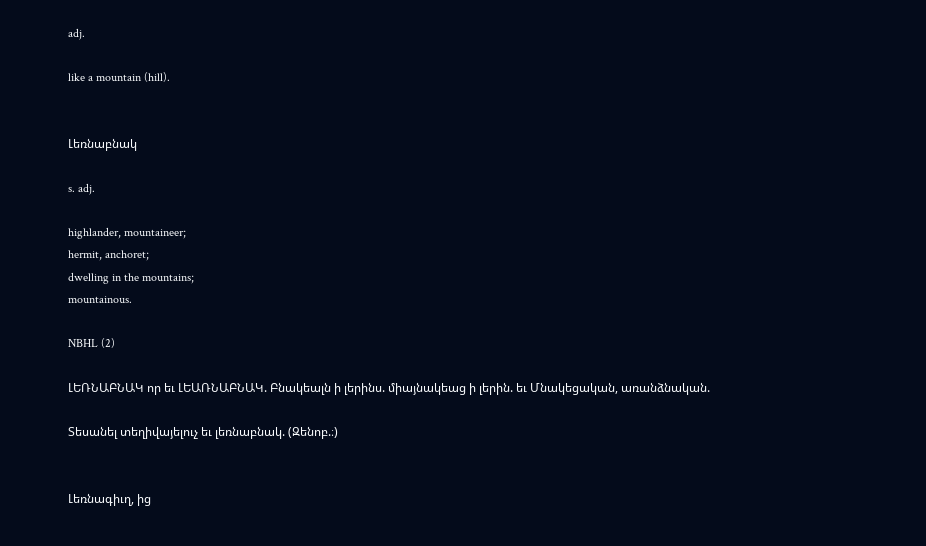adj.

like a mountain (hill).


Լեռնաբնակ

s. adj.

highlander, mountaineer;
hermit, anchoret;
dwelling in the mountains;
mountainous.

NBHL (2)

ԼԵՌՆԱԲՆԱԿ որ եւ ԼԵԱՌՆԱԲՆԱԿ. Բնակեալն ի լերինս. միայնակեաց ի լերին. եւ Մնակեցական, առանձնական.

Տեսանել տեղիվայելուչ եւ լեռնաբնակ. (Զենոբ.։)


Լեռնագիւղ, ից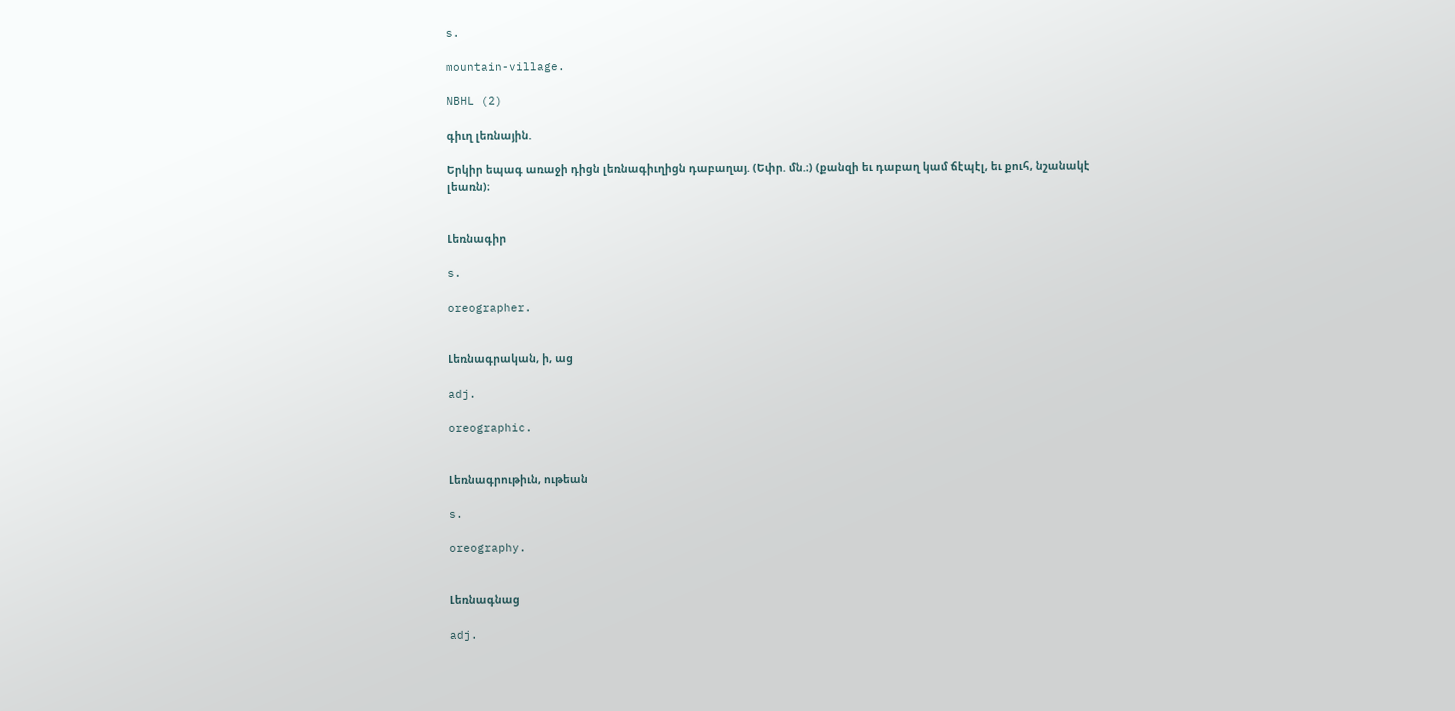s.

mountain-village.

NBHL (2)

գիւղ լեռնային.

Երկիր եպագ առաջի դիցն լեռնագիւղիցն դաբաղայ. (Եփր. մն.։) (քանզի եւ դաբաղ կամ ճէպէլ, եւ քուհ, նշանակէ լեառն)։


Լեռնագիր

s.

oreographer.


Լեռնագրական, ի, աց

adj.

oreographic.


Լեռնագրութիւն, ութեան

s.

oreography.


Լեռնագնաց

adj.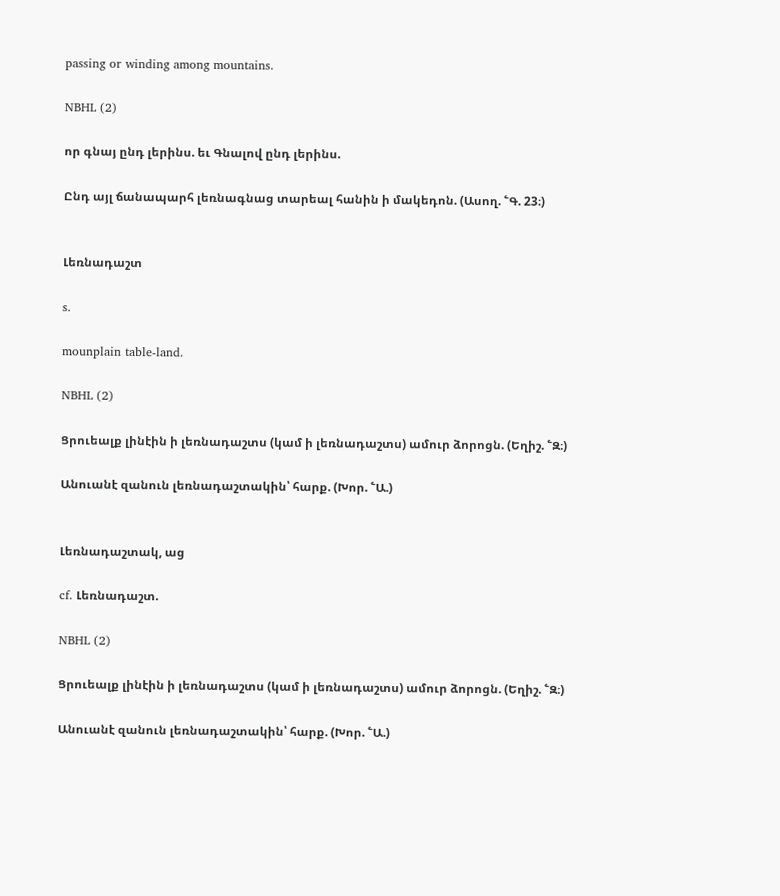passing or winding among mountains.

NBHL (2)

որ գնայ ընդ լերինս. եւ Գնալով ընդ լերինս.

Ընդ այլ ճանապարհ լեռնագնաց տարեալ հանին ի մակեդոն. (Ասող. ՟Գ. 23։)


Լեռնադաշտ

s.

mounplain table-land.

NBHL (2)

Ցրուեալք լինէին ի լեռնադաշտս (կամ ի լեռնադաշտս) ամուր ձորոցն. (Եղիշ. ՟Զ։)

Անուանէ զանուն լեռնադաշտակին՝ հարք. (Խոր. ՟Ա.)


Լեռնադաշտակ, աց

cf. Լեռնադաշտ.

NBHL (2)

Ցրուեալք լինէին ի լեռնադաշտս (կամ ի լեռնադաշտս) ամուր ձորոցն. (Եղիշ. ՟Զ։)

Անուանէ զանուն լեռնադաշտակին՝ հարք. (Խոր. ՟Ա.)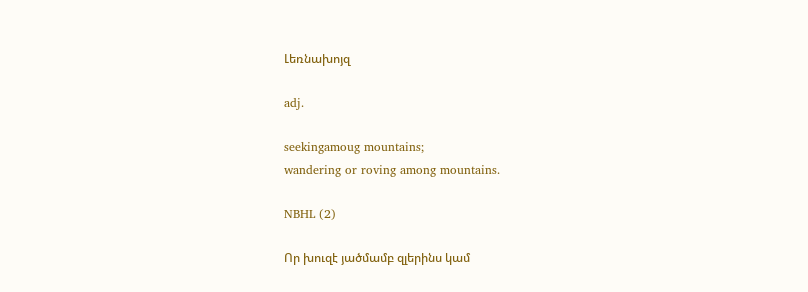Լեռնախոյզ

adj.

seekingamoug mountains;
wandering or roving among mountains.

NBHL (2)

Որ խուզէ յածմամբ զլերինս կամ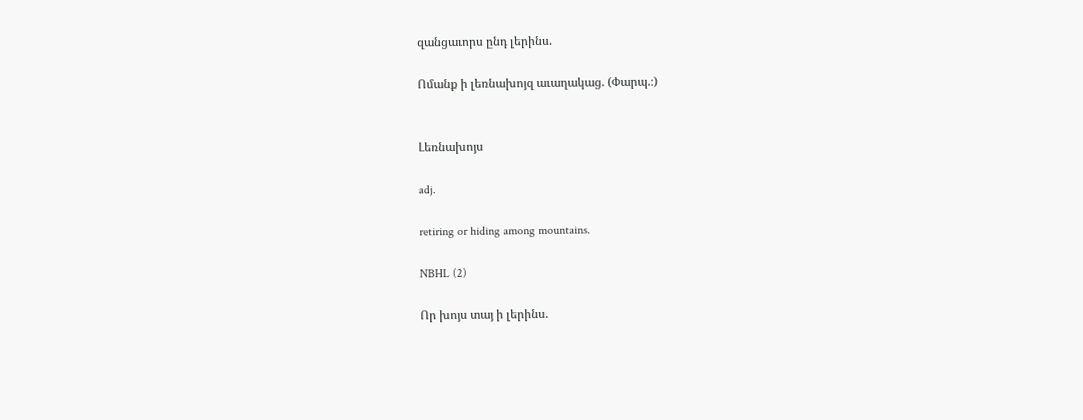զանցաւորս ընդ լերինս.

Ոմանք ի լեռնախոյզ աւաղակաց. (Փարպ.։)


Լեռնախոյս

adj.

retiring or hiding among mountains.

NBHL (2)

Որ խոյս տայ ի լերինս.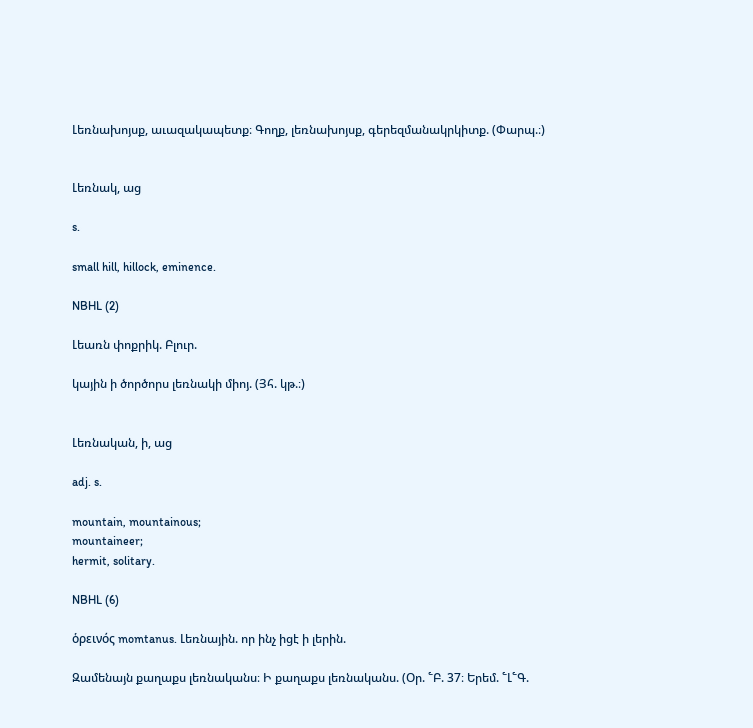Լեռնախոյսք, աւազակապետք։ Գողք, լեռնախոյսք, գերեզմանակրկիտք. (Փարպ.։)


Լեռնակ, աց

s.

small hill, hillock, eminence.

NBHL (2)

Լեառն փոքրիկ. Բլուր.

կային ի ծործորս լեռնակի միոյ. (Յհ. կթ.։)


Լեռնական, ի, աց

adj. s.

mountain, mountainous;
mountaineer;
hermit, solitary.

NBHL (6)

ὁρεινός momtanus. Լեռնային. որ ինչ իցէ ի լերին.

Զամենայն քաղաքս լեռնականս։ Ի քաղաքս լեռնականս. (Օր. ՟Բ. 37։ Երեմ. ՟Լ՟Գ.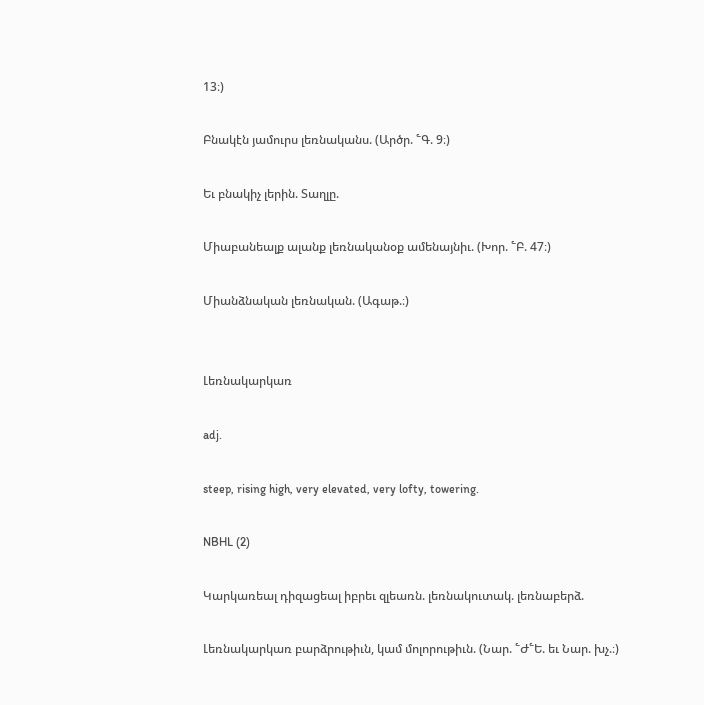13։)

Բնակէն յամուրս լեռնականս. (Արծր. ՟Գ. 9։)

Եւ բնակիչ լերին. Տաղլը.

Միաբանեալք ալանք լեռնականօք ամենայնիւ. (Խոր. ՟Բ. 47։)

Միանձնական լեռնական. (Ագաթ.։)


Լեռնակարկառ

adj.

steep, rising high, very elevated, very lofty, towering.

NBHL (2)

Կարկառեալ դիզացեալ իբրեւ զլեառն. լեռնակուտակ. լեռնաբերձ.

Լեռնակարկառ բարձրութիւն, կամ մոլորութիւն. (Նար. ՟Ժ՟Ե. եւ Նար. խչ.։)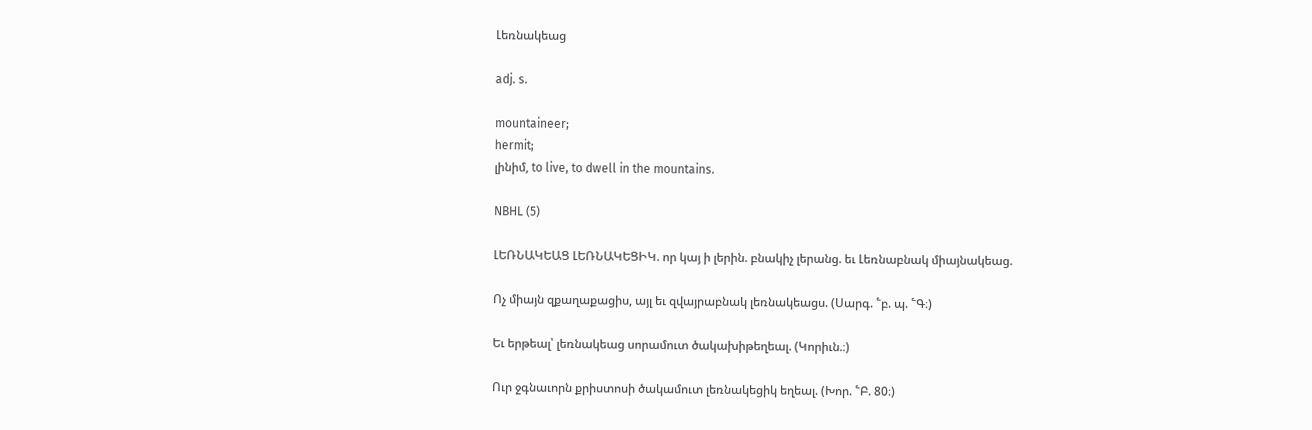Լեռնակեաց

adj. s.

mountaineer;
hermit;
լինիմ, to live, to dwell in the mountains.

NBHL (5)

ԼԵՌՆԱԿԵԱՑ ԼԵՌՆԱԿԵՑԻԿ. որ կայ ի լերին. բնակիչ լերանց. եւ Լեռնաբնակ միայնակեաց.

Ոչ միայն զքաղաքացիս, այլ եւ զվայրաբնակ լեռնակեացս. (Սարգ. ՟բ. պ. ՟Գ։)

Եւ երթեալ՝ լեռնակեաց սորամուտ ծակախիթեղեալ. (Կորիւն.։)

Ուր ջգնաւորն քրիստոսի ծակամուտ լեռնակեցիկ եղեալ. (Խոր. ՟Բ. 80։)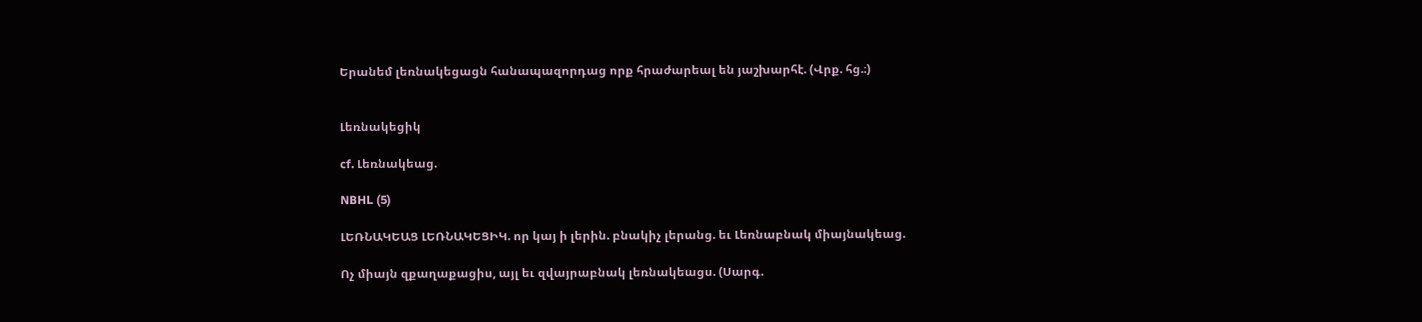Երանեմ լեռնակեցացն հանապազորդաց որք հրաժարեալ են յաշխարհէ. (Վրք. հց.։)


Լեռնակեցիկ

cf. Լեռնակեաց.

NBHL (5)

ԼԵՌՆԱԿԵԱՑ ԼԵՌՆԱԿԵՑԻԿ. որ կայ ի լերին. բնակիչ լերանց. եւ Լեռնաբնակ միայնակեաց.

Ոչ միայն զքաղաքացիս, այլ եւ զվայրաբնակ լեռնակեացս. (Սարգ.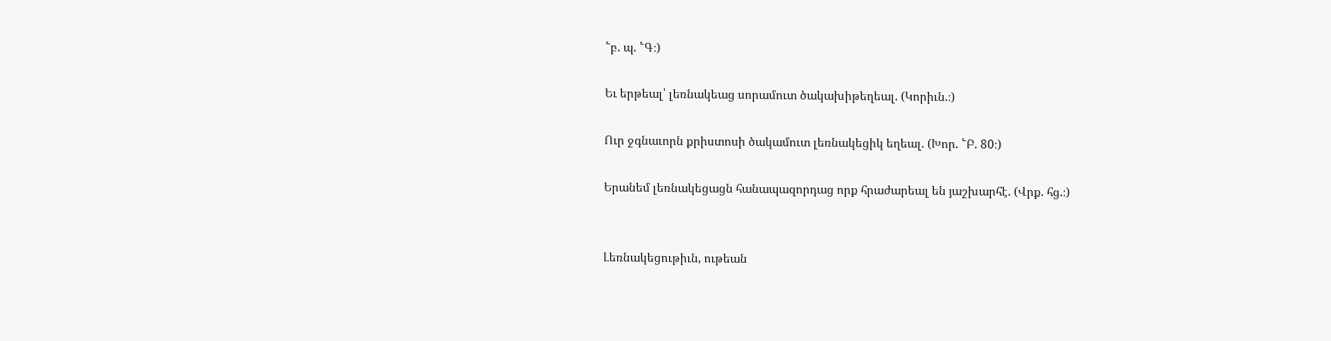՟բ. պ. ՟Գ։)

Եւ երթեալ՝ լեռնակեաց սորամուտ ծակախիթեղեալ. (Կորիւն.։)

Ուր ջգնաւորն քրիստոսի ծակամուտ լեռնակեցիկ եղեալ. (Խոր. ՟Բ. 80։)

Երանեմ լեռնակեցացն հանապազորդաց որք հրաժարեալ են յաշխարհէ. (Վրք. հց.։)


Լեռնակեցութիւն, ութեան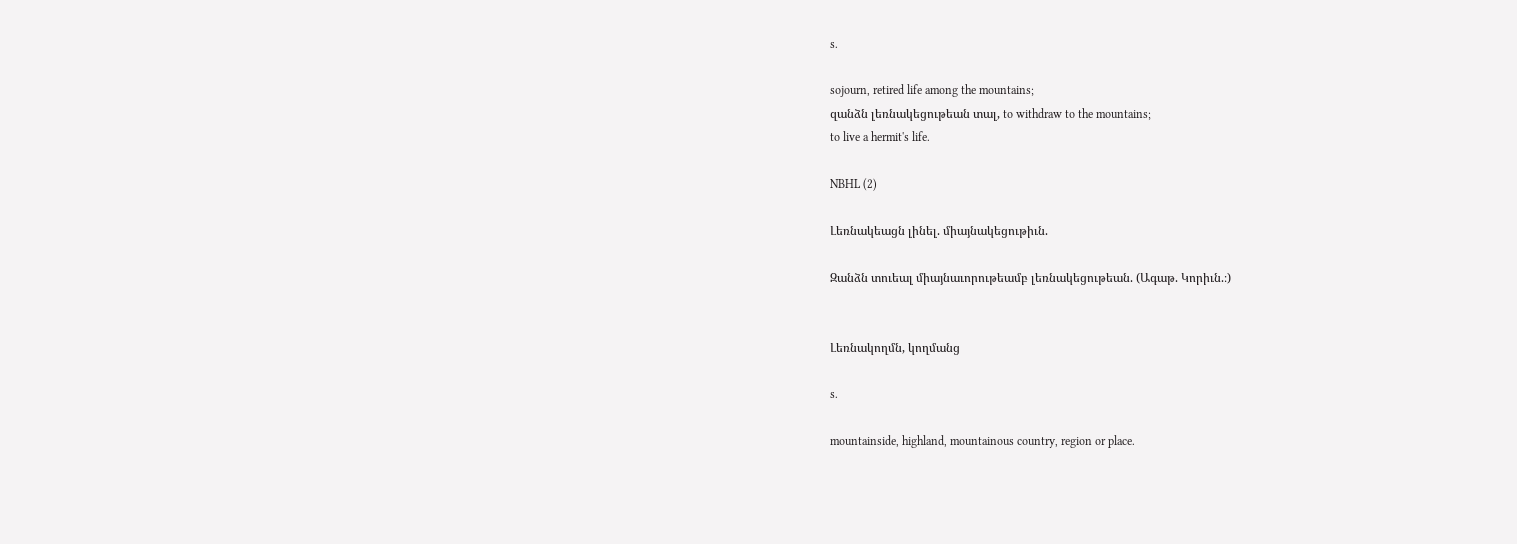s.

sojourn, retired life among the mountains;
զանձն լեռնակեցութեան տալ, to withdraw to the mountains;
to live a hermit's life.

NBHL (2)

Լեռնակեացն լինել. միայնակեցութիւն.

Զանձն տուեալ միայնաւորութեամբ լեռնակեցութեան. (Ագաթ. Կորիւն.։)


Լեռնակողմն, կողմանց

s.

mountainside, highland, mountainous country, region or place.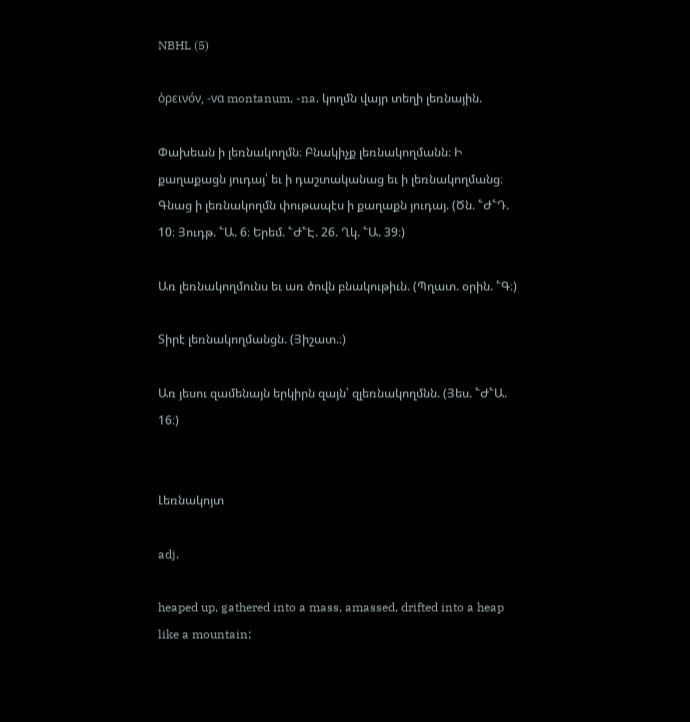NBHL (5)

ὁρεινόν, -να montanum, -na. կողմն վայր տեղի լեռնային.

Փախեան ի լեռնակողմն։ Բնակիչք լեռնակողմանն։ Ի քաղաքացն յուդայ՝ եւ ի դաշտականաց եւ ի լեռնակողմանց։ Գնաց ի լեռնակողմն փութապէս ի քաղաքն յուդայ. (Ծն. ՟Ժ՟Դ. 10։ Յուդթ. ՟Ա. 6։ Երեմ. ՟Ժ՟Է. 26. Ղկ. ՟Ա. 39։)

Առ լեռնակողմունս եւ առ ծովն բնակութիւն. (Պղատ. օրին. ՟Գ։)

Տիրէ լեռնակողմանցն. (Յիշատ.։)

Առ յեսու զամենայն երկիրն զայն՝ զլեռնակողմնն. (Յես. ՟Ժ՟Ա. 16։)


Լեռնակոյտ

adj.

heaped up, gathered into a mass, amassed, drifted into a heap like a mountain;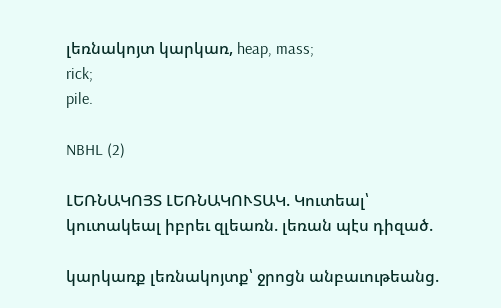լեռնակոյտ կարկառ, heap, mass;
rick;
pile.

NBHL (2)

ԼԵՌՆԱԿՈՅՏ ԼԵՌՆԱԿՈՒՏԱԿ. Կուտեալ՝ կուտակեալ իբրեւ զլեառն. լեռան պէս դիզած.

կարկառք լեռնակոյտք՝ ջրոցն անբաւութեանց.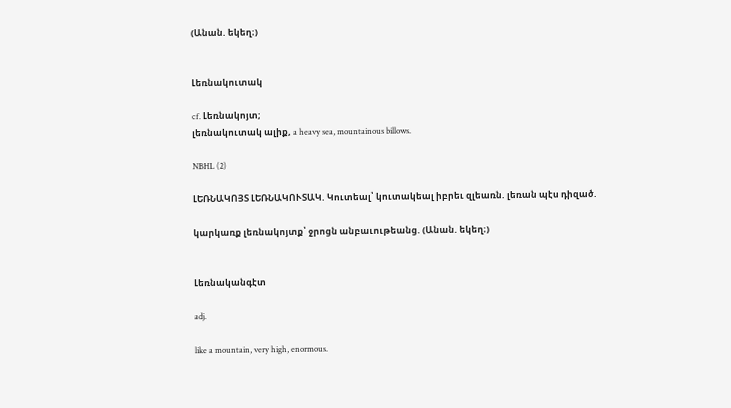(Անան. եկեղ։)


Լեռնակուտակ

cf. Լեռնակոյտ;
լեռնակուտակ ալիք, a heavy sea, mountainous billows.

NBHL (2)

ԼԵՌՆԱԿՈՅՏ ԼԵՌՆԱԿՈՒՏԱԿ. Կուտեալ՝ կուտակեալ իբրեւ զլեառն. լեռան պէս դիզած.

կարկառք լեռնակոյտք՝ ջրոցն անբաւութեանց. (Անան. եկեղ։)


Լեռնականգէտ

adj.

like a mountain, very high, enormous.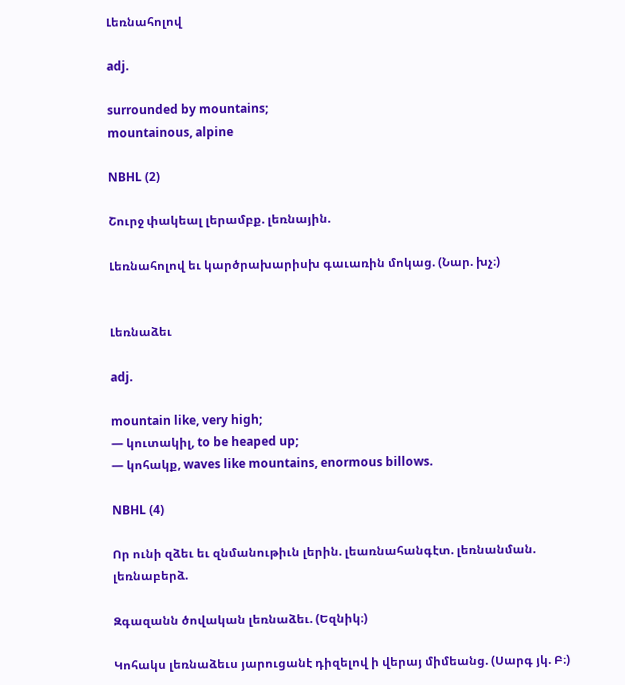Լեռնահոլով

adj.

surrounded by mountains;
mountainous, alpine

NBHL (2)

Շուրջ փակեալ լերամբք. լեռնային.

Լեռնահոլով եւ կարծրախարիսխ գաւառին մոկաց. (Նար. խչ։)


Լեռնաձեւ

adj.

mountain like, very high;
— կուտակիլ, to be heaped up;
— կոհակք, waves like mountains, enormous billows.

NBHL (4)

Որ ունի զձեւ եւ զնմանութիւն լերին. լեառնահանգէտ. լեռնանման. լեռնաբերձ.

Զգազանն ծովական լեռնաձեւ. (Եզնիկ։)

Կոհակս լեռնաձեւս յարուցանէ դիզելով ի վերայ միմեանց. (Սարգ յկ. Բ։)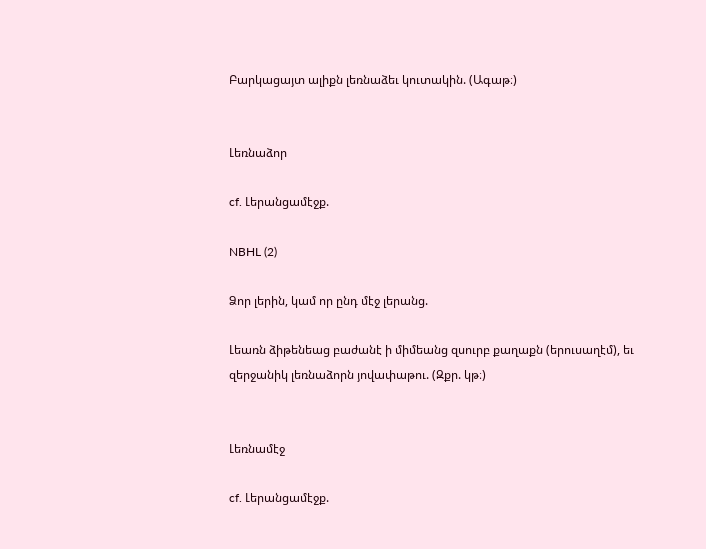Բարկացայտ ալիքն լեռնաձեւ կուտակին. (Ագաթ։)


Լեռնաձոր

cf. Լերանցամէջք.

NBHL (2)

Ձոր լերին, կամ որ ընդ մէջ լերանց.

Լեառն ձիթենեաց բաժանէ ի միմեանց զսուրբ քաղաքն (երուսաղէմ), եւ զերջանիկ լեռնաձորն յովափաթու. (Զքր. կթ։)


Լեռնամէջ

cf. Լերանցամէջք.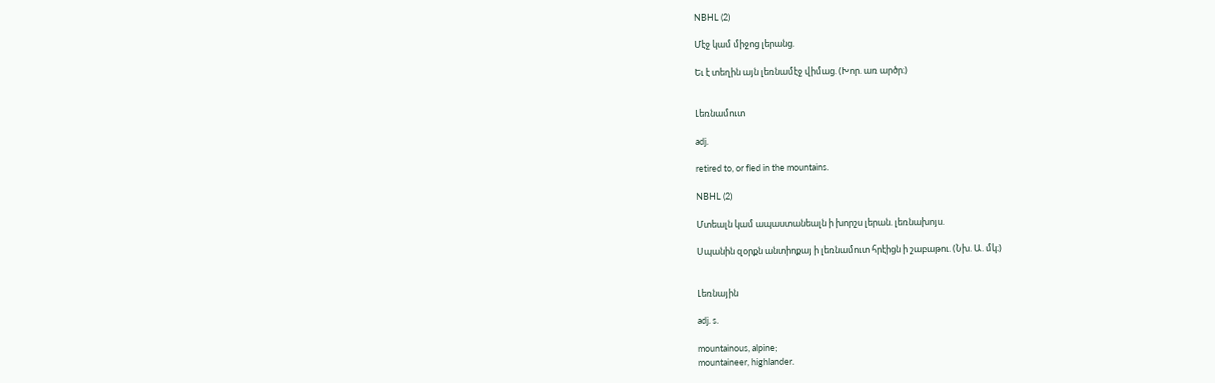NBHL (2)

Մէջ կամ միջոց լերանց.

Եւ է տեղին այն լեռնամէջ վիմաց. (Խոր. առ արծր։)


Լեռնամուտ

adj.

retired to, or fled in the mountains.

NBHL (2)

Մտեալն կամ ապաստանեալն ի խորշս լերան. լեռնախոյս.

Սպանին զօրքն անտիոքայ ի լեռնամուտ հրէիցն ի շաբաթու. (Նխ. Ա. մկ։)


Լեռնային

adj. s.

mountainous, alpine;
mountaineer, highlander.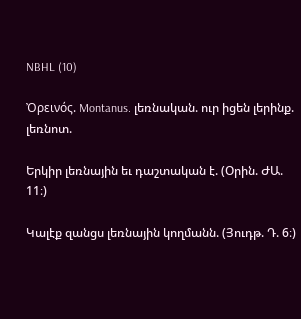NBHL (10)

Ὀρεινός. Montanus. լեռնական. ուր իցեն լերինք. լեռնոտ.

Երկիր լեռնային եւ դաշտական է. (Օրին. ԺԱ. 11։)

Կալէք զանցս լեռնային կողմանն. (Յուդթ. Դ. 6։)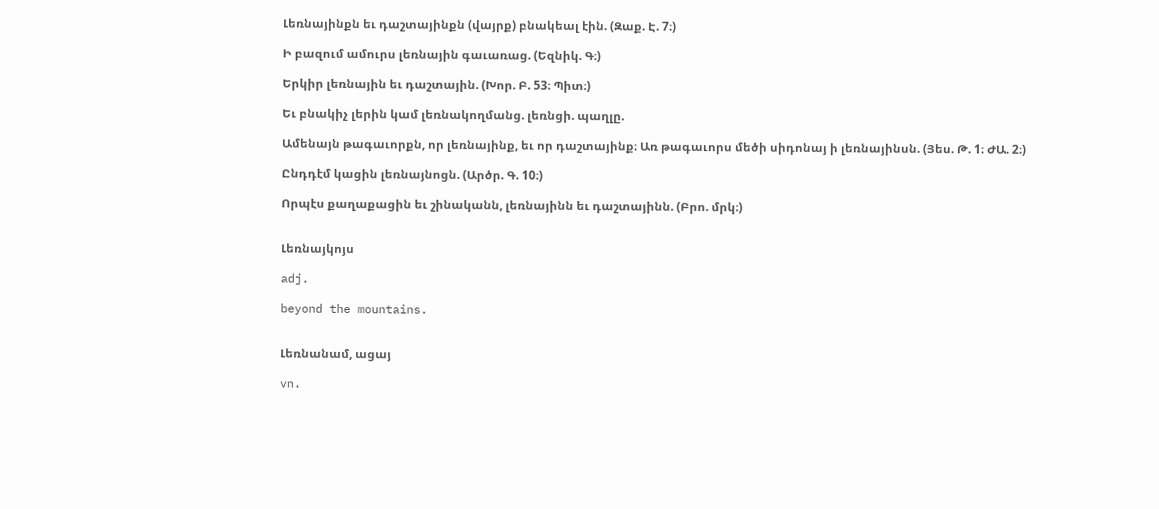Լեռնայինքն եւ դաշտայինքն (վայրք) բնակեալ էին. (Զաք. Է. 7։)

Ի բազում ամուրս լեռնային գաւառաց. (Եզնիկ. Գ։)

Երկիր լեռնային եւ դաշտային. (Խոր. Բ. 53։ Պիտ։)

Եւ բնակիչ լերին կամ լեռնակողմանց. լեռնցի. պաղլը.

Ամենայն թագաւորքն, որ լեռնայինք, եւ որ դաշտայինք։ Առ թագաւորս մեծի սիդոնայ ի լեռնայինսն. (Յես. Թ. 1։ ԺԱ. 2։)

Ընդդէմ կացին լեռնայնոցն. (Արծր. Գ. 10։)

Որպէս քաղաքացին եւ շինականն, լեռնայինն եւ դաշտայինն. (Բրո. մրկ։)


Լեռնայկոյս

adj.

beyond the mountains.


Լեռնանամ, ացայ

vn.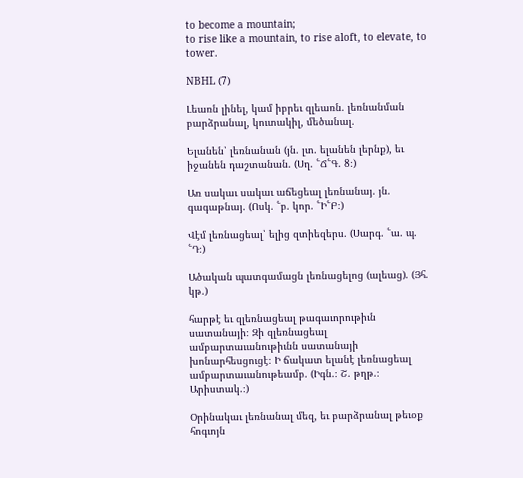to become a mountain;
to rise like a mountain, to rise aloft, to elevate, to tower.

NBHL (7)

Լեառն լինել, կամ իբրեւ զլեառն. լեռնանման բարձրանալ, կուտակիլ, մեծանալ.

Ելանեն՝ լեռնանան (յն. լտ. ելանեն լերնք), եւ իջանեն դաշտանան. (Սղ. ՟Ճ՟Գ. 8։)

Առ սակաւ սակաւ աճեցեալ լեռնանայ. յն. գագաթնայ. (Ոսկ. ՟բ. կոր. ՟Ի՟Բ։)

Վէմ լեռնացեալ՝ ելից զտիեզերս. (Սարգ. ՟ա. պ. ՟Դ։)

Ածական պատգամացն լեռնացելոց (ալեաց). (Յհ. կթ.)

հարթէ եւ զլեռնացեալ թագաւորութիւն սատանայի։ Զի զլեռնացեալ ամբարտաւանութիւնն սատանայի խոնարհեսցուցէ։ Ի ճակատ ելանէ լեռնացեալ ամբարտաւանութեամբ. (Իգն.։ Շ. թղթ.։ Արիստակ.։)

Օրինակաւ լեռնանալ մեզ, եւ բարձրանալ թեւօք հոգւոյն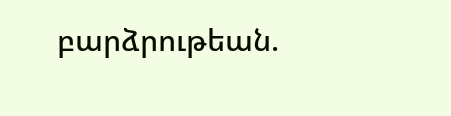բարձրութեան.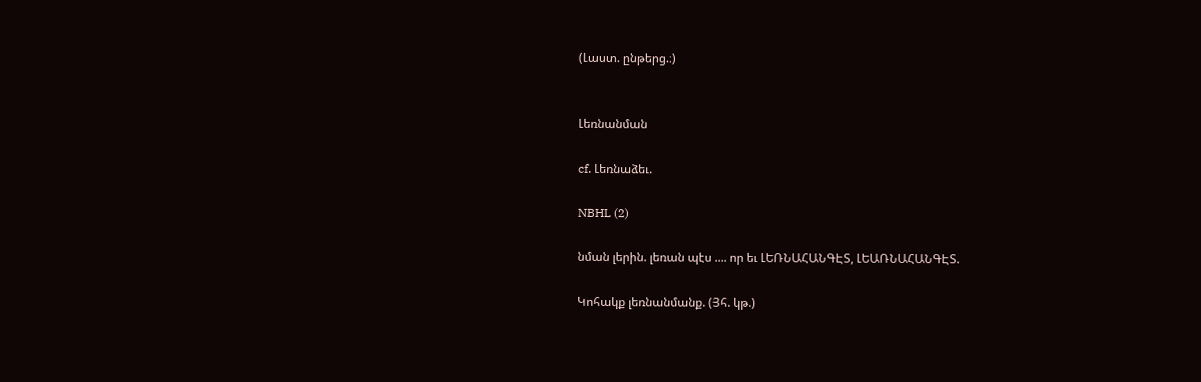(Լաստ. ընթերց.։)


Լեռնանման

cf. Լեռնաձեւ.

NBHL (2)

նման լերին. լեռան պէս .... որ եւ ԼԵՌՆԱՀԱՆԳԷՏ, ԼԵԱՌՆԱՀԱՆԳԷՏ.

Կոհակք լեռնանմանք. (Յհ. կթ.)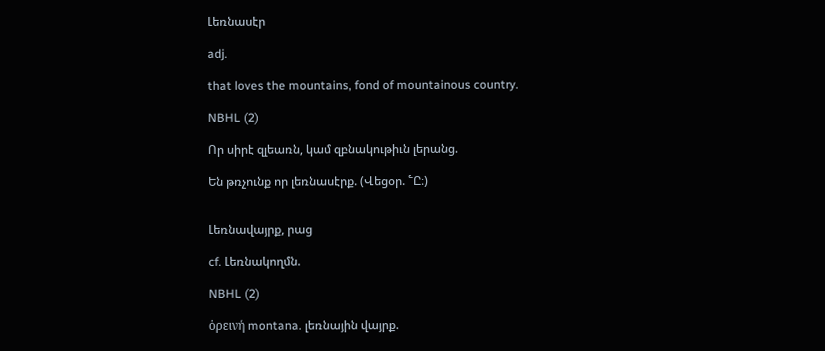Լեռնասէր

adj.

that loves the mountains, fond of mountainous country.

NBHL (2)

Որ սիրէ զլեառն, կամ զբնակութիւն լերանց.

Են թռչունք որ լեռնասէրք. (Վեցօր. ՟Ը։)


Լեռնավայրք, րաց

cf. Լեռնակողմն.

NBHL (2)

ὁρεινή montana. լեռնային վայրք.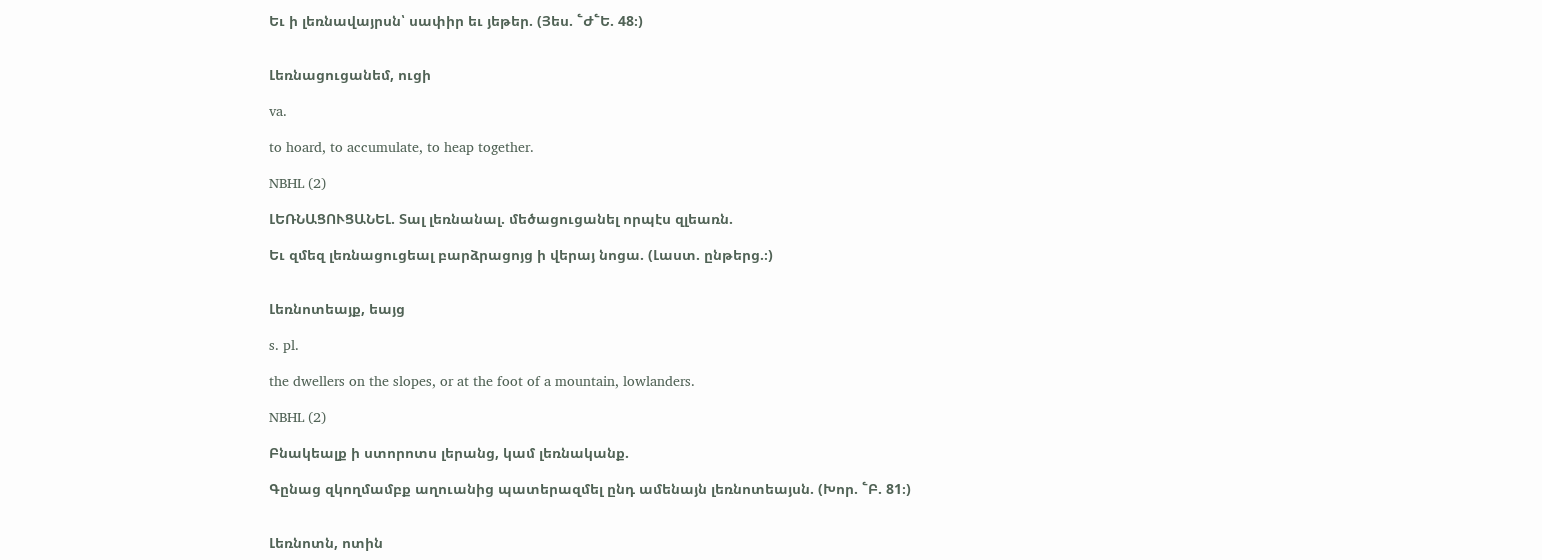Եւ ի լեռնավայրսն՝ սափիր եւ յեթեր. (Յես. ՟Ժ՟Ե. 48։)


Լեռնացուցանեմ, ուցի

va.

to hoard, to accumulate, to heap together.

NBHL (2)

ԼԵՌՆԱՑՈՒՑԱՆԵԼ. Տալ լեռնանալ. մեծացուցանել որպէս զլեառն.

Եւ զմեզ լեռնացուցեալ բարձրացոյց ի վերայ նոցա. (Լաստ. ընթերց.։)


Լեռնոտեայք, եայց

s. pl.

the dwellers on the slopes, or at the foot of a mountain, lowlanders.

NBHL (2)

Բնակեալք ի ստորոտս լերանց, կամ լեռնականք.

Գընաց զկողմամբք աղուանից պատերազմել ընդ ամենայն լեռնոտեայսն. (Խոր. ՟Բ. 81։)


Լեռնոտն, ոտին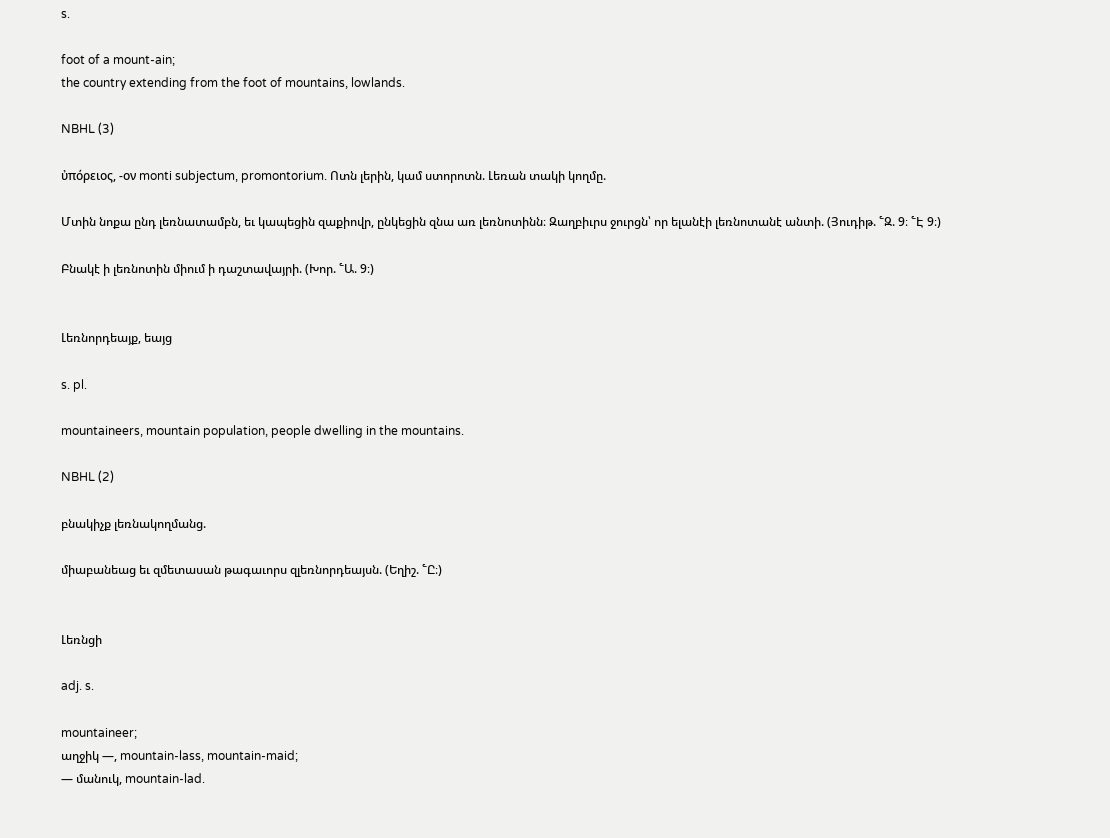s.

foot of a mount-ain;
the country extending from the foot of mountains, lowlands.

NBHL (3)

ὐπόρειος, -ον monti subjectum, promontorium. Ոտն լերին, կամ ստորոտն. Լեռան տակի կողմը.

Մտին նոքա ընդ լեռնատամբն, եւ կապեցին զաքիովր, ընկեցին զնա առ լեռնոտինն։ Զաղբիւրս ջուրցն՝ որ ելանէի լեռնոտանէ անտի. (Յուդիթ. ՟Զ. 9։ ՟Է 9։)

Բնակէ ի լեռնոտին միում ի դաշտավայրի. (Խոր. ՟Ա. 9։)


Լեռնորդեայք, եայց

s. pl.

mountaineers, mountain population, people dwelling in the mountains.

NBHL (2)

բնակիչք լեռնակողմանց.

միաբանեաց եւ զմետասան թագաւորս զլեռնորդեայսն. (Եղիշ. ՟Ը։)


Լեռնցի

adj. s.

mountaineer;
աղջիկ —, mountain-lass, mountain-maid;
— մանուկ, mountain-lad.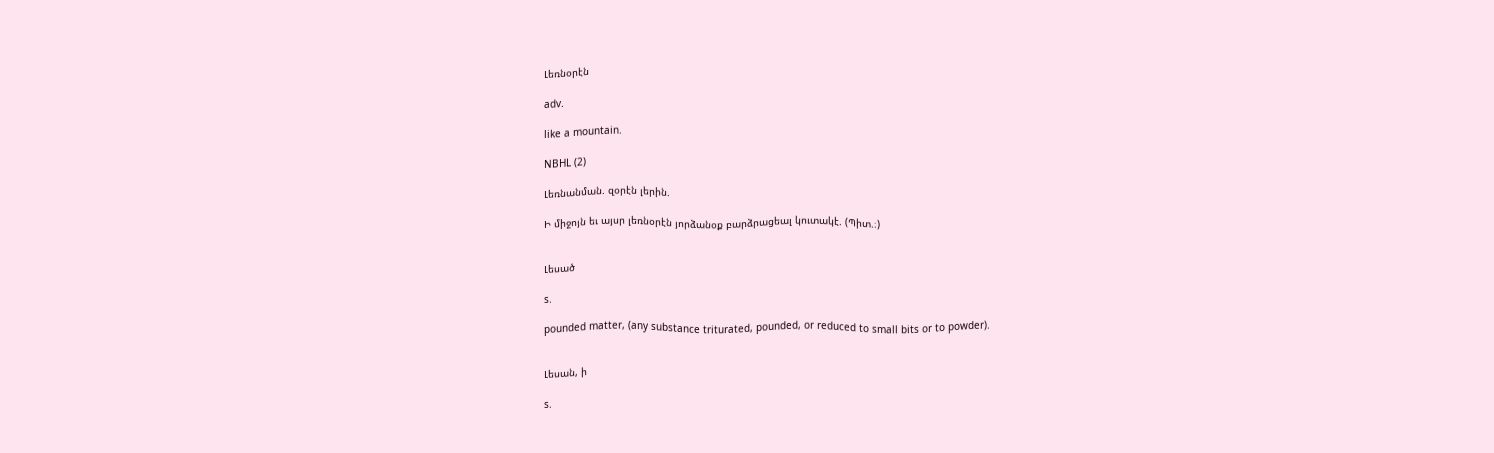Լեռնօրէն

adv.

like a mountain.

NBHL (2)

Լեռնանման. զօրէն լերին.

Ի միջոյն եւ այսր լեռնօրէն յորձանօք բարձրացեալ կուտակէ. (Պիտ.։)


Լեսած

s.

pounded matter, (any substance triturated, pounded, or reduced to small bits or to powder).


Լեսան, ի

s.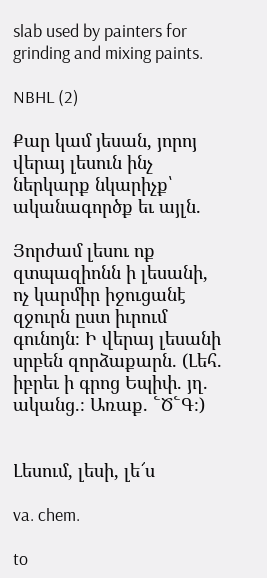slab used by painters for grinding and mixing paints.

NBHL (2)

Քար կամ յեսան, յորոյ վերայ լեսուն ինչ ներկարք նկարիչք՝ ականագործք եւ այլն.

Յորժամ լեսու ոք զտպազիոնն ի լեսանի, ոչ կարմիր իջուցանէ զջուրն ըստ իւրում գունոյն։ Ի վերայ լեսանի սրբեն զորձաքարն. (Լեհ. իբրեւ ի գրոց Եպիփ. յղ. ականց.։ Առաք. ՟Ծ՟Գ։)


Լեսում, լեսի, լե՜ս

va. chem.

to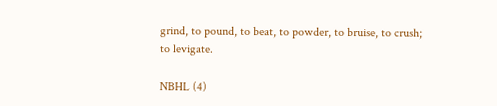grind, to pound, to beat, to powder, to bruise, to crush;
to levigate.

NBHL (4)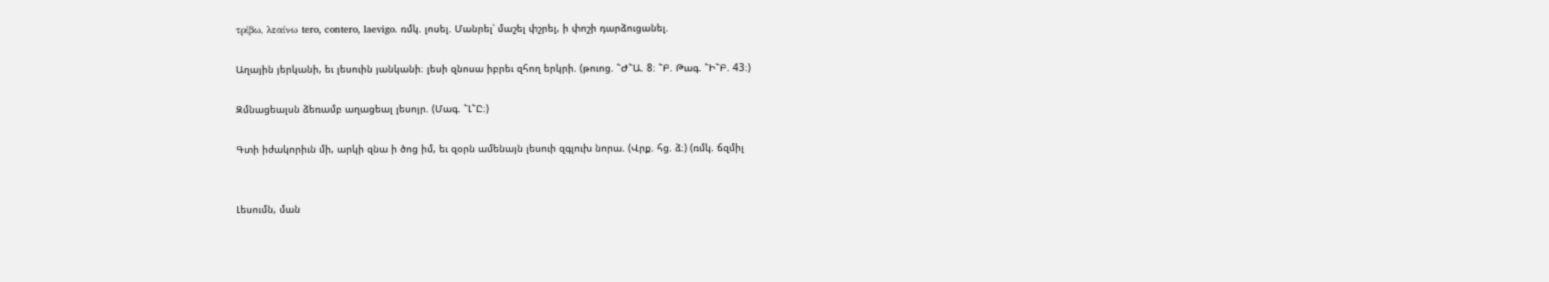τρίβω, λεαίνω tero, contero, laevigo. ռմկ. լոսել. Մանրել՝ մաշել փշրել, ի փոշի դարձուցանել.

Աղային յերկանի, եւ լեսուին յանկանի։ լեսի զնոսա իբրեւ զհող երկրի. (թուոց. ՟Ժ՟Ա. 8։ ՟Բ. Թագ. ՟Ի՟Բ. 43։)

Զմնացեալսն ձեռամբ աղացեալ լեսոյր. (Մագ. ՟Լ՟Ը։)

Գտի իժակորիւն մի, արկի զնա ի ծոց իմ, եւ զօրն ամենայն լեսուի զգլուխ նորա. (Վրք. հց. ձ։) (ռմկ. ճզմիլ


Լեսումն, ման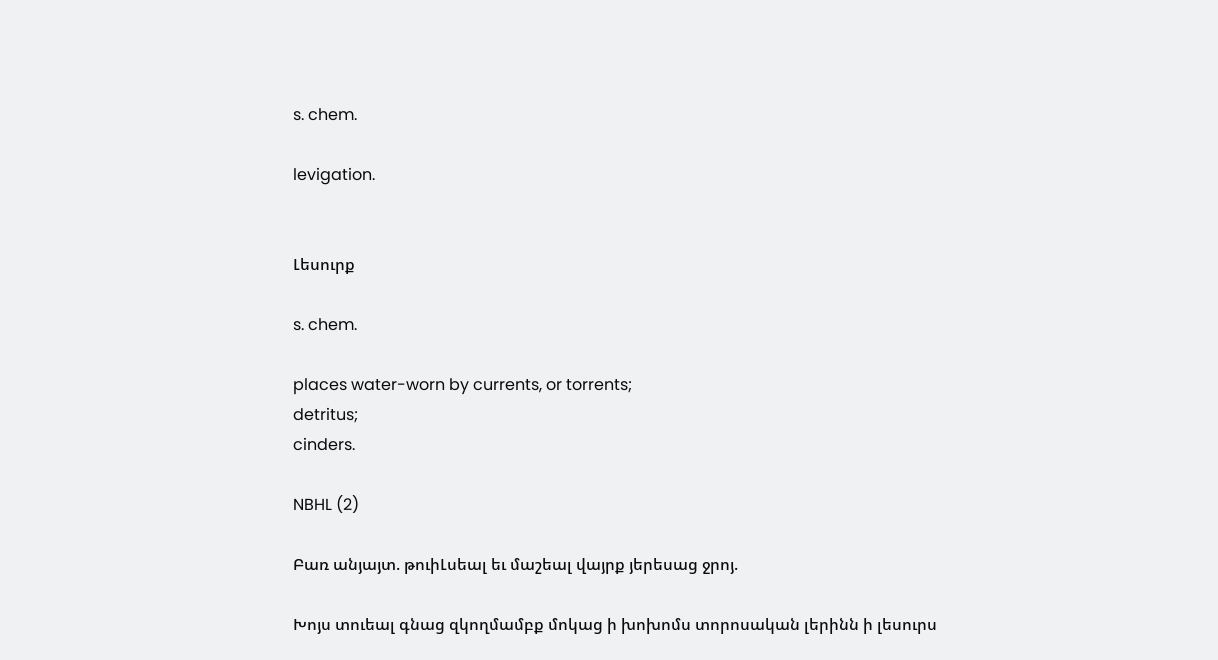s. chem.

levigation.


Լեսուրք

s. chem.

places water-worn by currents, or torrents;
detritus;
cinders.

NBHL (2)

Բառ անյայտ. թուիԼսեալ եւ մաշեալ վայրք յերեսաց ջրոյ.

Խոյս տուեալ գնաց զկողմամբք մոկաց ի խոխոմս տորոսական լերինն ի լեսուրս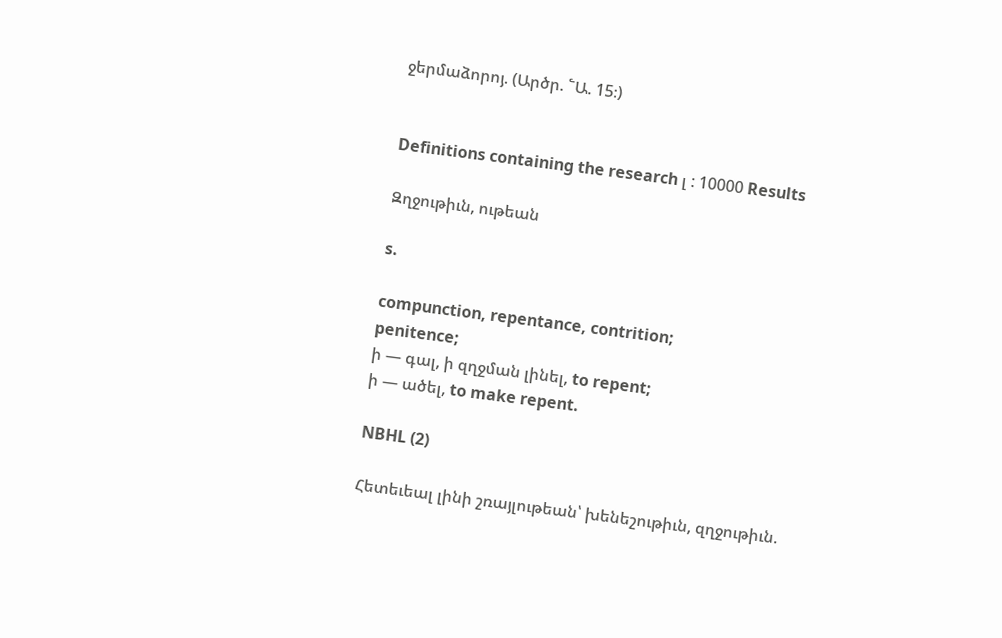ջերմաձորոյ. (Արծր. ՟Ա. 15։)


Definitions containing the research լ : 10000 Results

Զղջութիւն, ութեան

s.

compunction, repentance, contrition;
penitence;
ի — գալ, ի զղջման լինել, to repent;
ի — ածել, to make repent.

NBHL (2)

Հետեւեալ լինի շռայլութեան՝ խենեշութիւն, զղջութիւն.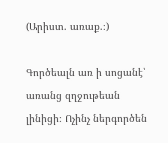(Արիստ. առաք.։)

Գործեալն առ ի սոցանէ՝ առանց զղջութեան լինիցի։ Ոչինչ ներգործեն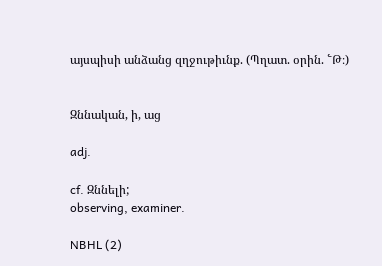այսպիսի անձանց զղջութիւնք. (Պղատ. օրին. ՟Թ։)


Զննական, ի, աց

adj.

cf. Զննելի;
observing, examiner.

NBHL (2)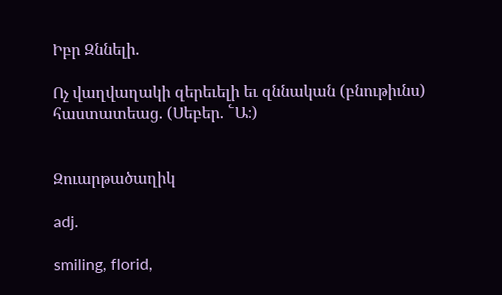Իբր Զննելի.

Ոչ վաղվաղակի զերեւելի եւ զննական (բնութիւնս) հաստատեաց. (Սեբեր. ՟Ա։)


Զուարթածաղիկ

adj.

smiling, florid,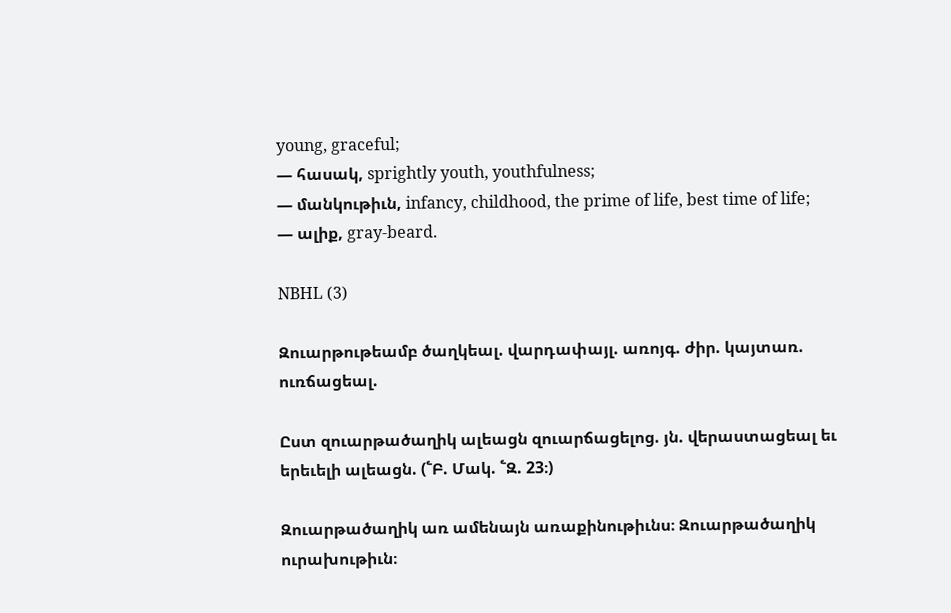young, graceful;
— հասակ, sprightly youth, youthfulness;
— մանկութիւն, infancy, childhood, the prime of life, best time of life;
— ալիք, gray-beard.

NBHL (3)

Զուարթութեամբ ծաղկեալ. վարդափայլ. առոյգ. ժիր. կայտառ. ուռճացեալ.

Ըստ զուարթածաղիկ ալեացն զուարճացելոց. յն. վերաստացեալ եւ երեւելի ալեացն. (՟Բ. Մակ. ՟Զ. 23։)

Զուարթածաղիկ առ ամենայն առաքինութիւնս։ Զուարթածաղիկ ուրախութիւն։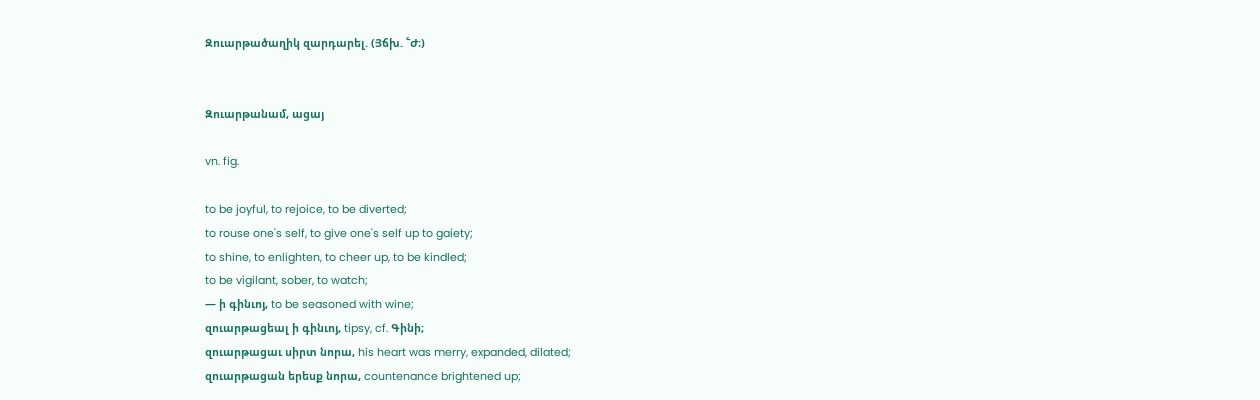Զուարթածաղիկ զարդարել. (Յճխ. ՟Ժ։)


Զուարթանամ, ացայ

vn. fig.

to be joyful, to rejoice, to be diverted;
to rouse one's self, to give one's self up to gaiety;
to shine, to enlighten, to cheer up, to be kindled;
to be vigilant, sober, to watch;
— ի գինւոյ, to be seasoned with wine;
զուարթացեալ ի գինւոյ, tipsy, cf. Գինի;
զուարթացաւ սիրտ նորա, his heart was merry, expanded, dilated;
զուարթացան երեսք նորա, countenance brightened up;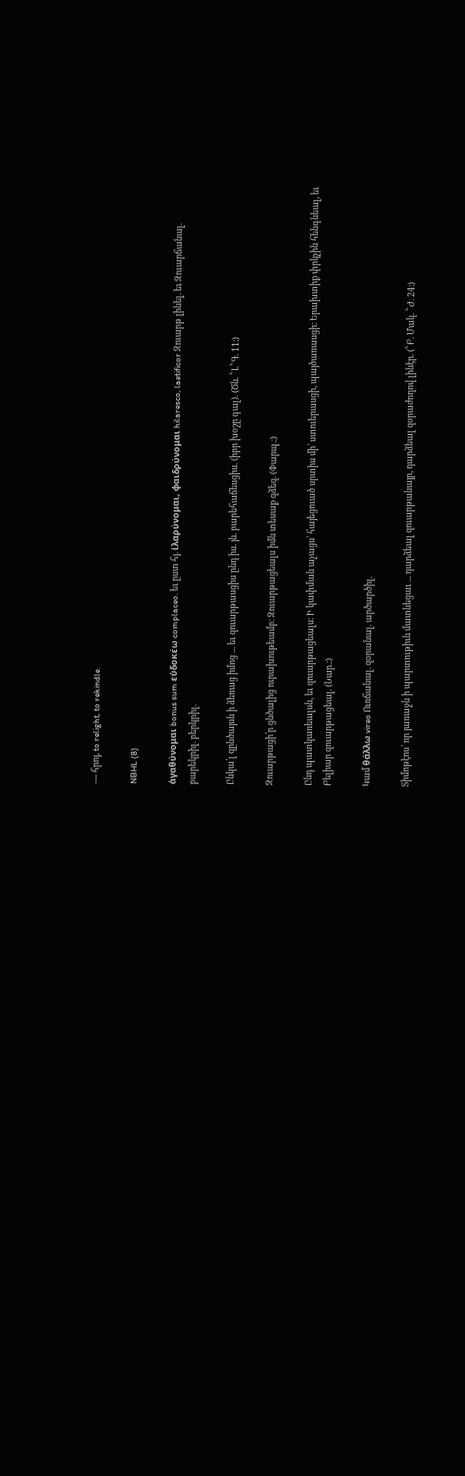— հրոյ, to relight, to rekindle.

NBHL (8)

ἁγαθύνομαι bonus sum εὑδοκέω complaceo. եւ ըստ հյ. ἰλαρύνομαι, φαιδρύνομαι hilaresco, laetificor Զուարթ լինել. եւ Զուարճանալ. բարեկրիլ. բերկրիլ.

Ընկա՛լ զընծայսն ի ձեռաց իմոց ... եւ զուարթասցիս ընդ իս. յն. բարեհաճեսցիս. (իբր խօշը գալ). (Ծն. ՟Լ՟Գ. 11։)

Զուարթացի՛ր ցնծալից ուրախութեամբ։ Զուարթացեալս իմն տեսաք զձեզ. (Փարպ.։)

Ընդ պատկառեալսն, եւ զուարթացեալս։ Ի կափման աչացս՝ հայեցուած սրտիս մի՛ ստուերասցի, պայծառասցի։ Երախտիք փրկչին հենգնեալ, եւ Բելիար զուարթացեալ. (Նար.։)

Կամ θάλλω vireo Ուռճանալ. զօրանալ. արծարծիլ.

Տիմոթէոս՝ որ յառաջն ի պարտութիւն մատնեցաւ ... դարձեալ զուարթանայր, դարձեալ զօրաժողով լինէր. (՟Բ. Մակ. ՟Ժ. 24։)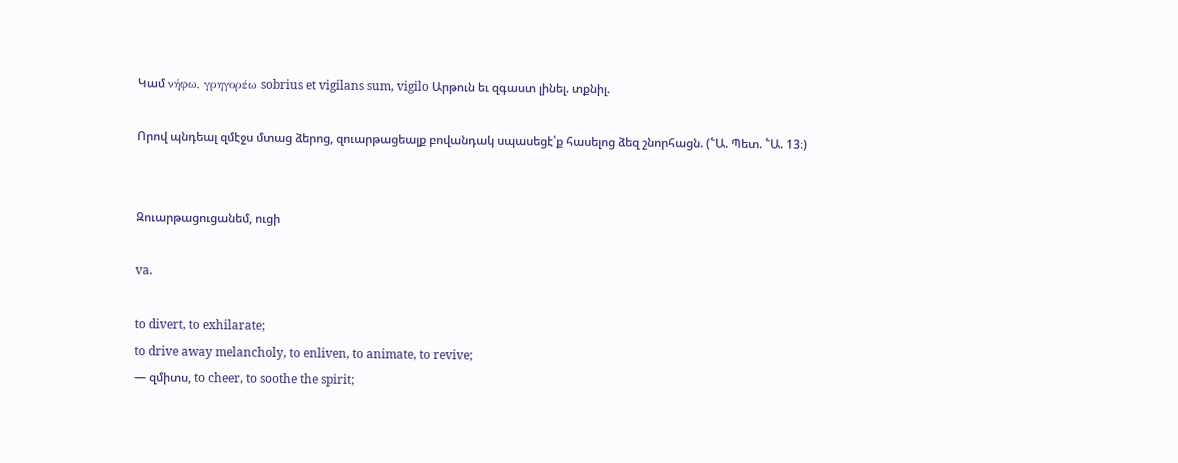Կամ νήφω, γρηγορέω sobrius et vigilans sum, vigilo Արթուն եւ զգաստ լինել. տքնիլ.

Որով պնդեալ զմէջս մտաց ձերոց, զուարթացեալք բովանդակ սպասեցէ՛ք հասելոց ձեզ շնորհացն. (՟Ա. Պետ. ՟Ա. 13։)


Զուարթացուցանեմ, ուցի

va.

to divert, to exhilarate;
to drive away melancholy, to enliven, to animate, to revive;
— զմիտս, to cheer, to soothe the spirit;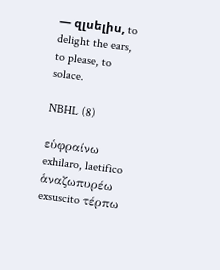— զլսելիս, to delight the ears, to please, to solace.

NBHL (8)

εὑφραίνω exhilaro, laetifico ἁναζωπυρέω exsuscito τέρπω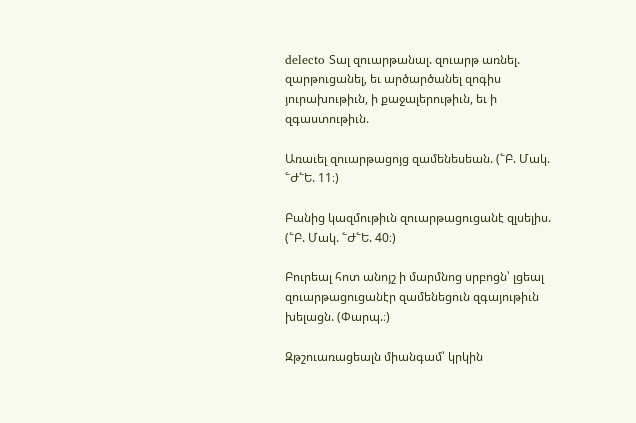delecto Տալ զուարթանալ. զուարթ առնել. զարթուցանել, եւ արծարծանել զոգիս յուրախութիւն, ի քաջալերութիւն, եւ ի զգաստութիւն.

Առաւել զուարթացոյց զամենեսեան. (՟Բ. Մակ. ՟Ժ՟Ե. 11։)

Բանից կազմութիւն զուարթացուցանէ զլսելիս. (՟Բ. Մակ. ՟Ժ՟Ե. 40։)

Բուրեալ հոտ անոյշ ի մարմնոց սրբոցն՝ լցեալ զուարթացուցանէր զամենեցուն զգայութիւն խելացն. (Փարպ.։)

Զթշուառացեալն միանգամ՝ կրկին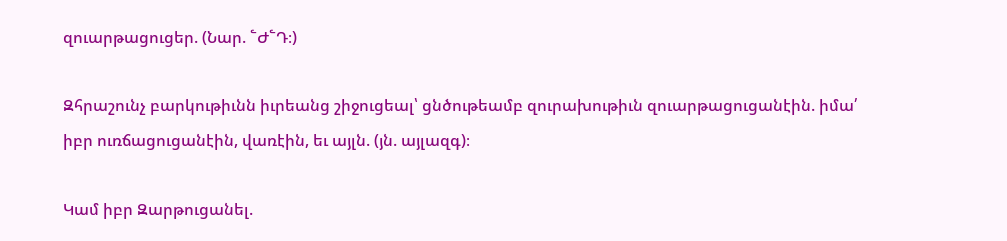զուարթացուցեր. (Նար. ՟Ժ՟Դ։)

Զհրաշունչ բարկութիւնն իւրեանց շիջուցեալ՝ ցնծութեամբ զուրախութիւն զուարթացուցանէին. իմա՛ իբր ուռճացուցանէին, վառէին, եւ այլն. (յն. այլազգ)։

Կամ իբր Զարթուցանել.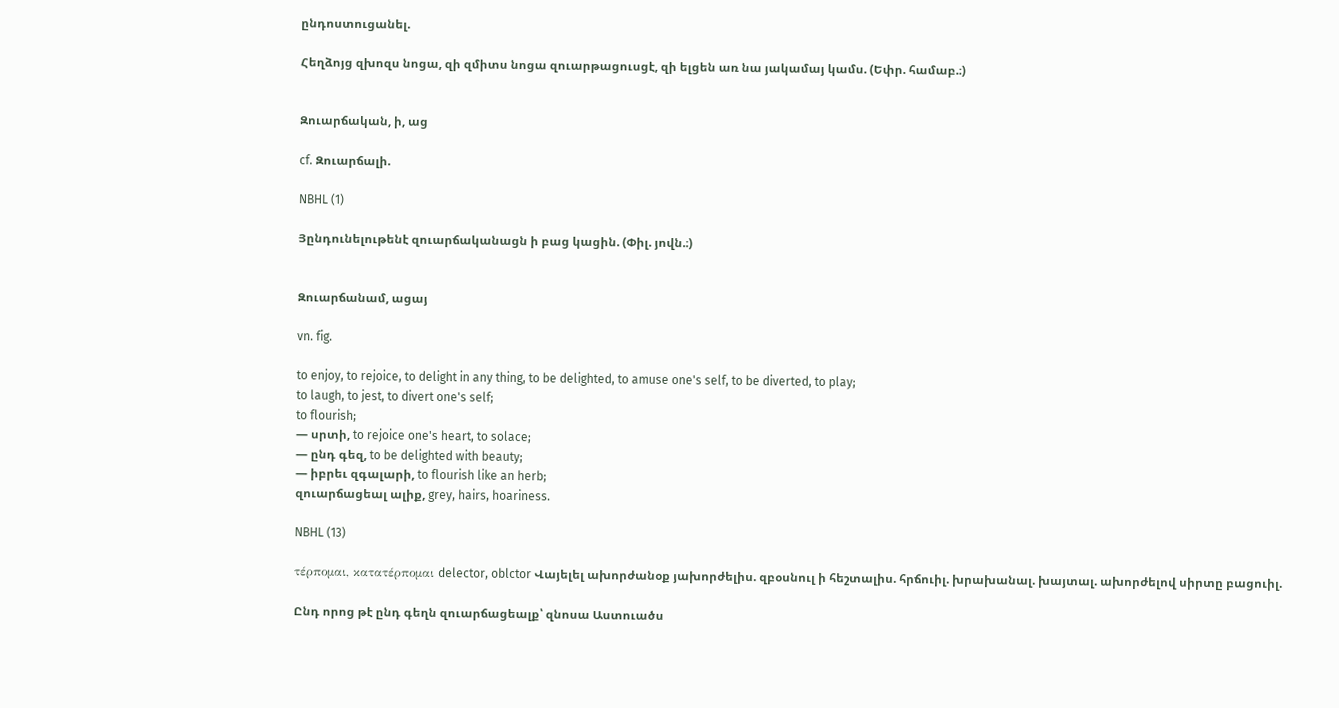ընդոստուցանել.

Հեղձոյց զխոզս նոցա, զի զմիտս նոցա զուարթացուսցէ, զի ելցեն առ նա յակամայ կամս. (Եփր. համաբ.։)


Զուարճական, ի, աց

cf. Զուարճալի.

NBHL (1)

Յընդունելութենէ զուարճականացն ի բաց կացին. (Փիլ. յովն.։)


Զուարճանամ, ացայ

vn. fig.

to enjoy, to rejoice, to delight in any thing, to be delighted, to amuse one's self, to be diverted, to play;
to laugh, to jest, to divert one's self;
to flourish;
— սրտի, to rejoice one's heart, to solace;
— ընդ գեզ, to be delighted with beauty;
— իբրեւ զգալարի, to flourish like an herb;
զուարճացեալ ալիք, grey, hairs, hoariness.

NBHL (13)

τέρπομαι, κατατέρπομαι delector, oblctor Վայելել ախորժանօք յախորժելիս. զբօսնուլ ի հեշտալիս. հրճուիլ. խրախանալ. խայտալ. ախորժելով սիրտը բացուիլ.

Ընդ որոց թէ ընդ գեղն զուարճացեալք՝ զնոսա Աստուածս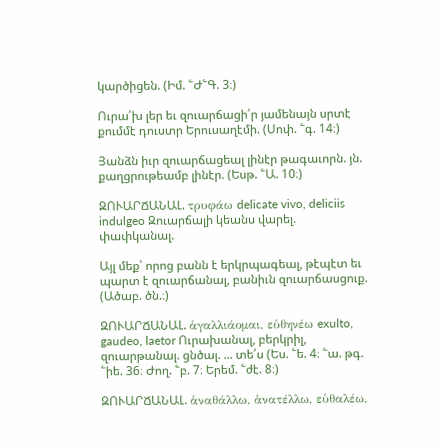կարծիցեն. (Իմ. ՟Ժ՟Գ. 3։)

Ուրա՛խ լեր եւ զուարճացի՛ր յամենայն սրտէ քումմէ դուստր Երուսաղէմի. (Սոփ. ՟գ. 14։)

Յանձն իւր զուարճացեալ լինէր թագաւորն. յն. քաղցրութեամբ լինէր. (Եսթ. ՟Ա. 10։)

ԶՈՒԱՐՃԱՆԱԼ. τρυφάω delicate vivo, deliciis indulgeo Զուարճալի կեանս վարել. փափկանալ.

Այլ մեք՝ որոց բանն է երկրպագեալ, թէպէտ եւ պարտ է զուարճանալ, բանիւն զուարճասցուք. (Ածաբ. ծն.։)

ԶՈՒԱՐՃԱՆԱԼ. ἁγαλλιάομαι, εὑθηνέω exulto, gaudeo, laetor Ուրախանալ, բերկրիլ, զուարթանալ. ցնծալ. ... տե՛ս (Ես. ՟ե. 4։ ՟ա. թգ. ՟իե. 36։ Ժող. ՟բ. 7։ Երեմ. ՟ժէ. 8։)

ԶՈՒԱՐՃԱՆԱԼ. ἁναθάλλω, ἁνατέλλω, εὑθαλέω,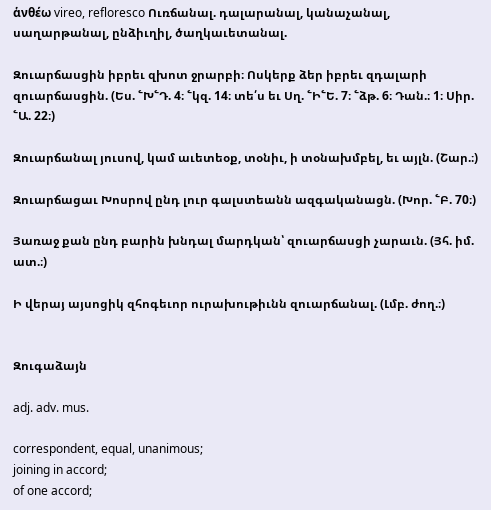ἁνθέω vireo, refloresco Ուռճանալ. դալարանալ, կանաչանալ, սաղարթանալ, ընձիւղիլ, ծաղկաւետանալ.

Զուարճասցին իբրեւ զխոտ ջրարբի։ Ոսկերք ձեր իբրեւ զդալարի զուարճասցին. (Ես. ՟Խ՟Դ. 4։ ՟կզ. 14։ տե՛ս եւ Սղ. ՟Ի՟Ե. 7։ ՟ձթ. 6։ Դան.։ 1։ Սիր. ՟Ա. 22։)

Զուարճանալ յուսով, կամ աւետեօք, տօնիւ, ի տօնախմբել, եւ այլն. (Շար.։)

Զուարճացաւ Խոսրով ընդ լուր գալստեանն ազգականացն. (Խոր. ՟Բ. 70։)

Յառաջ քան ընդ բարին խնդալ մարդկան՝ զուարճասցի չարաւն. (Յհ. իմ. ատ.։)

Ի վերայ այսոցիկ զհոգեւոր ուրախութիւնն զուարճանալ. (Լմբ. ժող.։)


Զուգաձայն

adj. adv. mus.

correspondent, equal, unanimous;
joining in accord;
of one accord;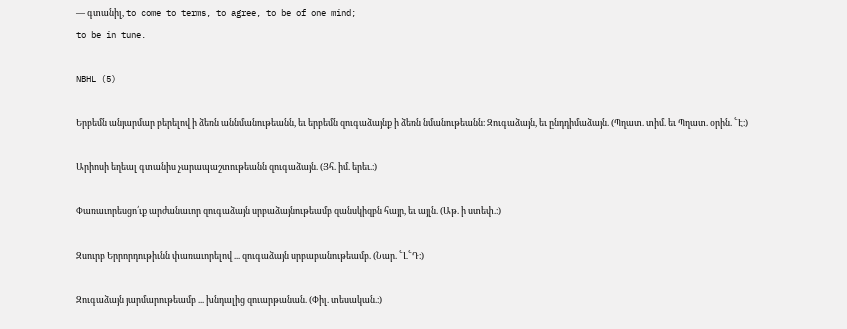— գտանիլ, to come to terms, to agree, to be of one mind;
to be in tune.

NBHL (5)

Երբեմն անյարմար բերելով ի ձեռն աննմանութեանն, եւ երբեմն զուգաձայնք ի ձեռն նմանութեանն։ Զուգաձայն, եւ ընդդիմաձայն. (Պղատ. տիմ. եւ Պղատ. օրին. ՟Է։)

Արիոսի եղեալ գտանիս չարապաշտութեանն զուգաձայն. (Յհ. իմ. երեւ.։)

Փառաւորեսցո՛ւք արժանաւոր զուգաձայն սրբաձայնութեամբ զանսկիզբն հայր, եւ այլն. (Աթ. ի ստեփ.։)

Զսուրբ Երրորդութիւնն փառաւորելով ... զուգաձայն սրբաբանութեամբ. (Նար. ՟Լ՟Դ։)

Զուգաձայն յարմարութեամբ ... խնդալից զուարթանան. (Փիլ. տեսական.։)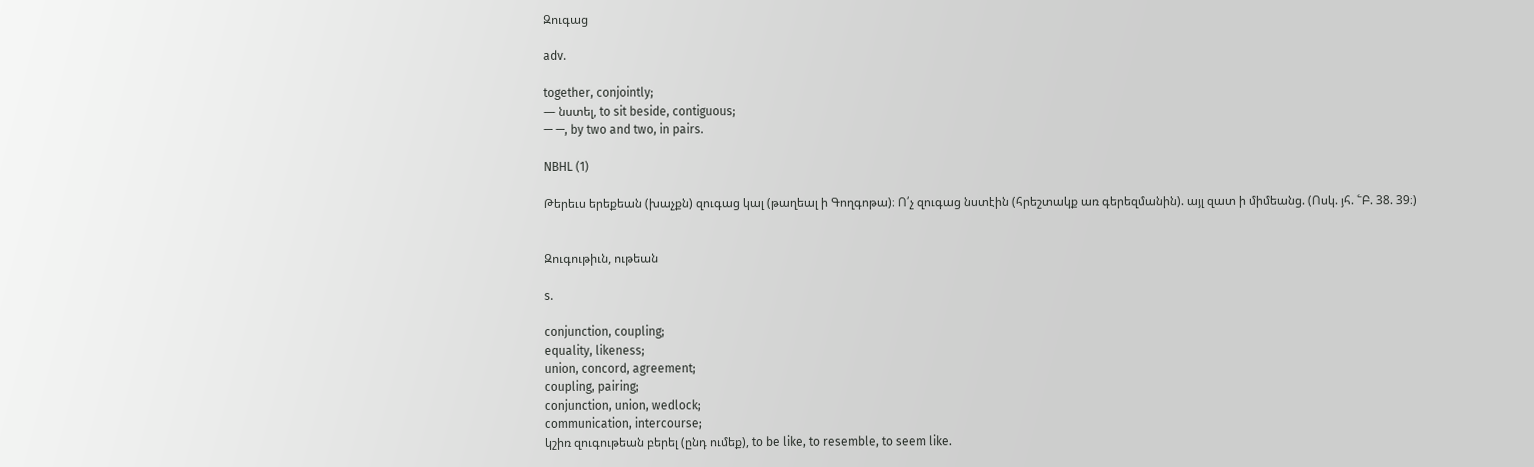Զուգաց

adv.

together, conjointly;
— նստել, to sit beside, contiguous;
— —, by two and two, in pairs.

NBHL (1)

Թերեւս երեքեան (խաչքն) զուգաց կալ (թաղեալ ի Գողգոթա)։ Ո՛չ զուգաց նստէին (հրեշտակք առ գերեզմանին). այլ զատ ի միմեանց. (Ոսկ. յհ. ՟Բ. 38. 39։)


Զուգութիւն, ութեան

s.

conjunction, coupling;
equality, likeness;
union, concord, agreement;
coupling, pairing;
conjunction, union, wedlock;
communication, intercourse;
կշիռ զուգութեան բերել (ընդ ումեք), to be like, to resemble, to seem like.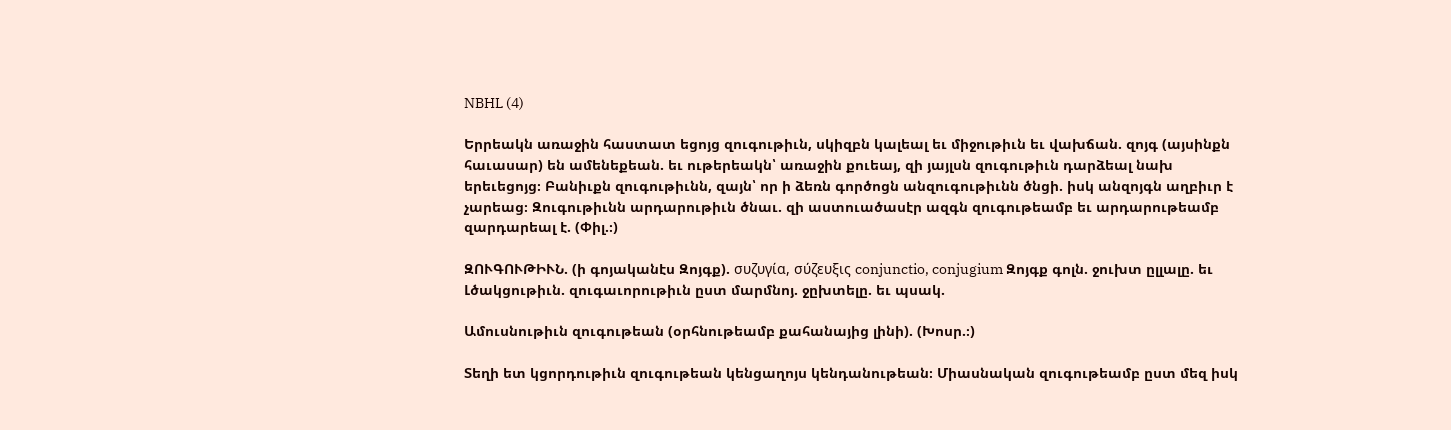NBHL (4)

Երրեակն առաջին հաստատ եցոյց զուգութիւն, սկիզբն կալեալ եւ միջութիւն եւ վախճան. զոյգ (այսինքն հաւասար) են ամենեքեան. եւ ութերեակն՝ առաջին քուեայ, զի յայլսն զուգութիւն դարձեալ նախ երեւեցոյց։ Բանիւքն զուգութիւնն, զայն՝ որ ի ձեռն գործոցն անզուգութիւնն ծնցի. իսկ անզոյգն աղբիւր է չարեաց։ Զուգութիւնն արդարութիւն ծնաւ. զի աստուածասէր ազգն զուգութեամբ եւ արդարութեամբ զարդարեալ է. (Փիլ.։)

ԶՈՒԳՈՒԹԻՒՆ. (ի գոյականէս Զոյգք). συζυγία, σύζευξις conjunctio, conjugium Զոյգք գոլն. ջուխտ ըլլալը. եւ Լծակցութիւն. զուգաւորութիւն ըստ մարմնոյ. ջըխտելը. եւ պսակ.

Ամուսնութիւն զուգութեան (օրհնութեամբ քահանայից լինի). (Խոսր.։)

Տեղի ետ կցորդութիւն զուգութեան կենցաղոյս կենդանութեան։ Միասնական զուգութեամբ ըստ մեզ իսկ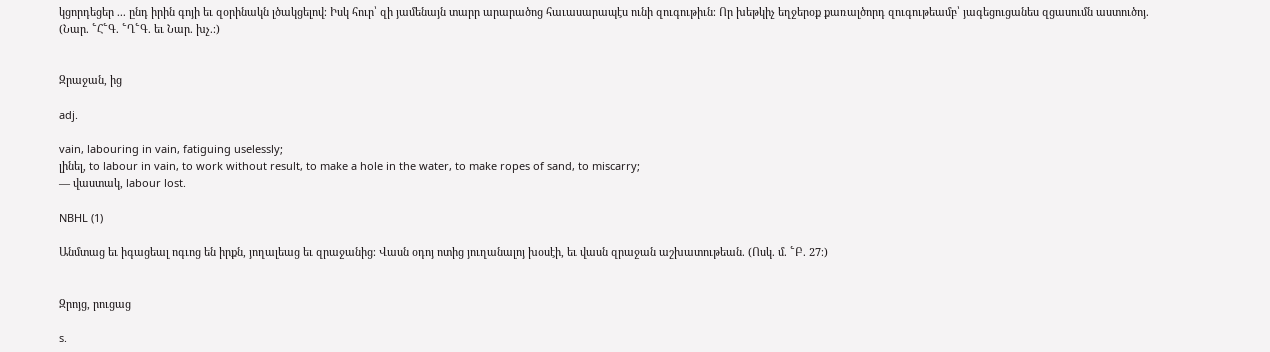կցորդեցեր ... ընդ իրին գոյի եւ զօրինակն լծակցելով։ Իսկ հուր՝ զի յամենայն տարր արարածոց հաւասարապէս ունի զուգութիւն։ Որ խեթկիչ եղջերօք քառալծորդ զուգութեամբ՝ յագեցուցանես զցասումն աստուծոյ. (Նար. ՟Հ՟Գ. ՟Ղ՟Գ. եւ Նար. խչ.։)


Զրաջան, ից

adj.

vain, labouring in vain, fatiguing uselessly;
լինել, to labour in vain, to work without result, to make a hole in the water, to make ropes of sand, to miscarry;
— վաստակ, labour lost.

NBHL (1)

Անմտաց եւ իգացեալ ոգւոց են իրքն, յողալեաց եւ զրաջանից։ Վասն օդոյ ոտից յուղանալոյ խօսէի, եւ վասն զրաջան աշխատութեան. (Ոսկ. մ. ՟Բ. 27։)


Զրոյց, րուցաց

s.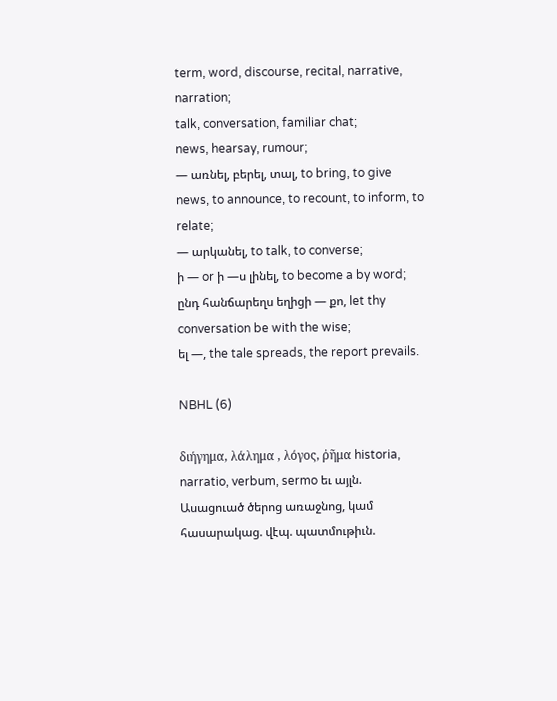term, word, discourse, recital, narrative, narration;
talk, conversation, familiar chat;
news, hearsay, rumour;
— առնել, բերել, տալ, to bring, to give news, to announce, to recount, to inform, to relate;
— արկանել, to talk, to converse;
ի — or ի —ս լինել, to become a by word;
ընդ հանճարեղս եղիցի — քո, let thy conversation be with the wise;
ել —, the tale spreads, the report prevails.

NBHL (6)

διήγημα, λάλημα , λόγος, ῤῆμα historia, narratio, verbum, sermo եւ այլն. Ասացուած ծերոց առաջնոց, կամ հասարակաց. վէպ. պատմութիւն.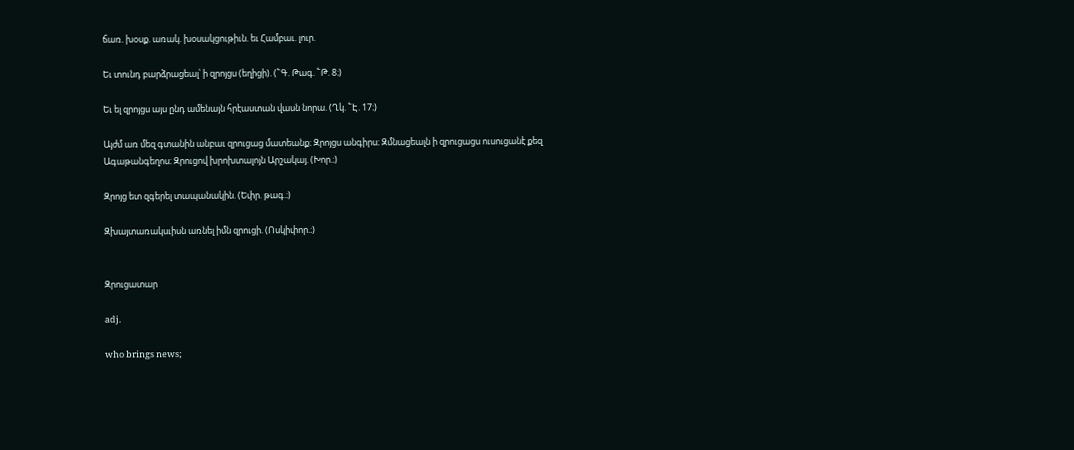ճառ. խօսք. առակ. խօսակցութիւն. եւ Համբաւ. լուր.

Եւ տունդ բարձրացեալ՝ ի զրոյցս (եղիցի). (՟Գ. Թագ. ՟Թ. 8։)

Եւ ել զրոյցս այս ընդ ամենայն հրէաստան վասն նորա. (Ղկ. ՟Է. 17։)

Այժմ առ մեզ գտանին անբաւ զրուցաց մատեանք։ Զրոյցս անգիրս։ Զմնացեալն ի զրուցացս ուսուցանէ քեզ Ագաթանգեղոս։ Զրուցով խրոխտալոյն Արշակայ. (Խոր.։)

Զրոյց ետ զգերել տապանակին. (Եփր. թագ.։)

Զխայտառակսւիսն առնել իմն զրուցի. (Ոսկիփոր.։)


Զրուցատար

adj.

who brings news;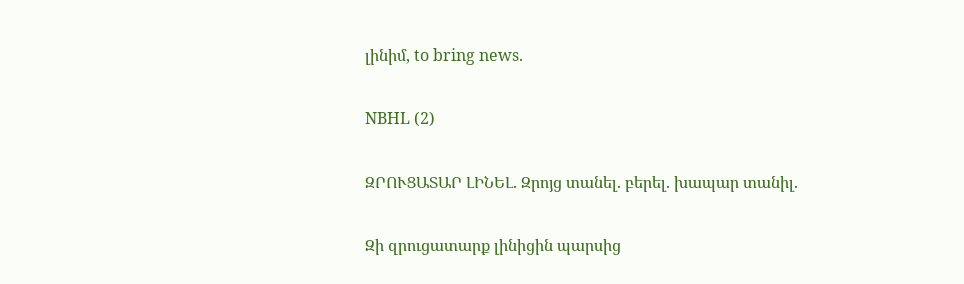լինիմ, to bring news.

NBHL (2)

ԶՐՈՒՑԱՏԱՐ ԼԻՆԵԼ. Զրոյց տանել. բերել. խապար տանիլ.

Զի զրուցատարք լինիցին պարսից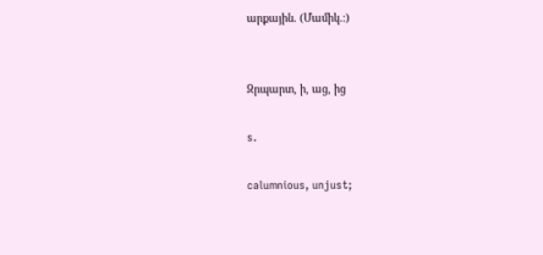արքային. (Մամիկ.։)


Զրպարտ, ի, աց, ից

s.

calumnious, unjust;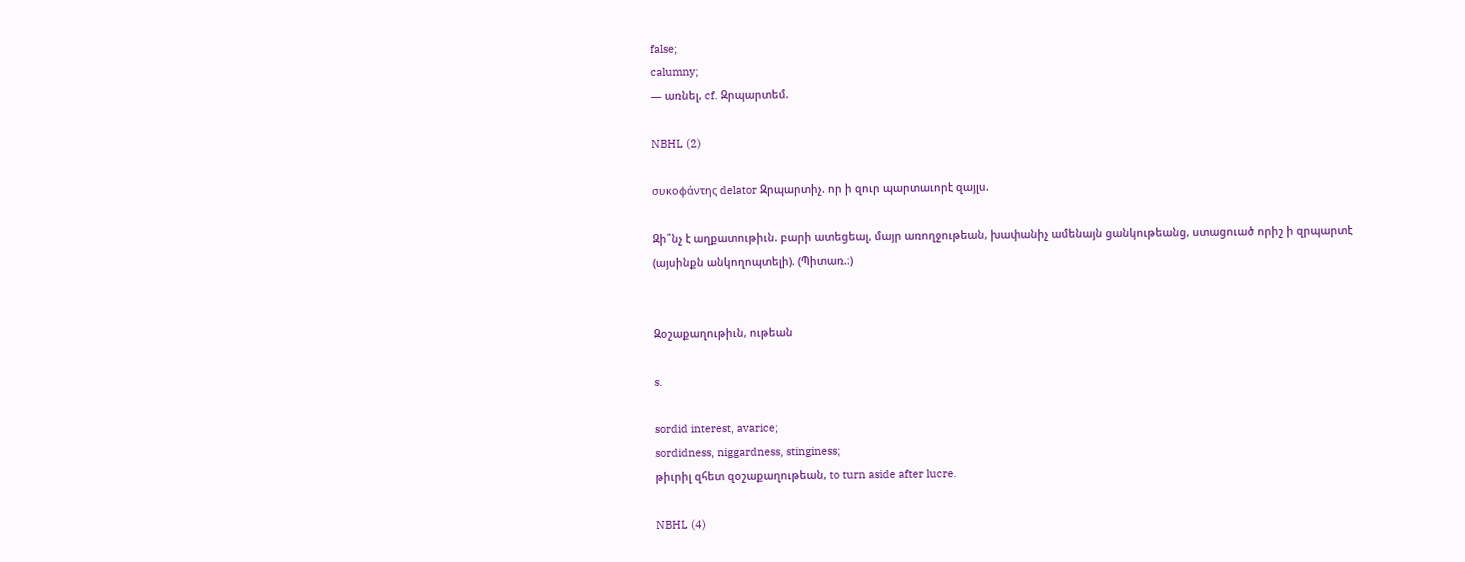false;
calumny;
— առնել, cf. Զրպարտեմ.

NBHL (2)

συκοφάντης delator Զրպարտիչ. որ ի զուր պարտաւորէ զայլս.

Զի՞նչ է աղքատութիւն. բարի ատեցեալ, մայր առողջութեան, խափանիչ ամենայն ցանկութեանց, ստացուած որիշ ի զրպարտէ (այսինքն անկողոպտելի). (Պիտառ.։)


Զօշաքաղութիւն, ութեան

s.

sordid interest, avarice;
sordidness, niggardness, stinginess;
թիւրիլ զհետ զօշաքաղութեան, to turn aside after lucre.

NBHL (4)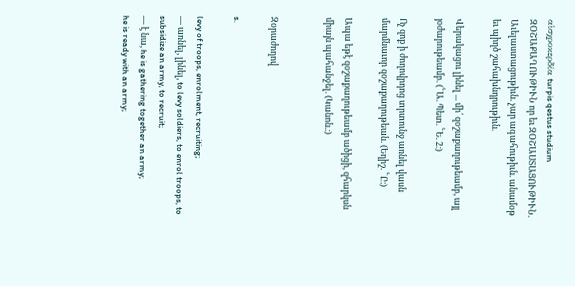αἱσχροκερδία turpis qestus studium ԶՕՇԱՔԱՂՈՒԹԻՒՆ որ եւ ԶՕՇԱՍՏԱՑՈՒԹԻՒՆ. Աւելաստացութիւն. չար ագահութիւն. անամօթ եւ պիղծ շահախնդրութիւն.

Վերակացու լինել ... մի՛ զօշաքաղութեամբ, այլ յօժարութեամբ. (՟Ա. Պետ. ՟Ե. 2։)

Ոչ զոք ի ժողովրդոց տրտունջ առնել վասն մարմնաւոր զօշաքաղութեան. (Եղիշ. ՟Ը։)

Ապա եթէ զօշաքաղութեամբ ածիցի, զհարկսն միայն պահանջել. (Կանոն.։)


Զօրաժողով

s.

levy of troops, enrolment, recruiting;
— առնել, լինել, to levy soldiers, to enrol troops, to subsidize an army, to recruit;
— է նա, he is gathering together an army;
he is ready with an army;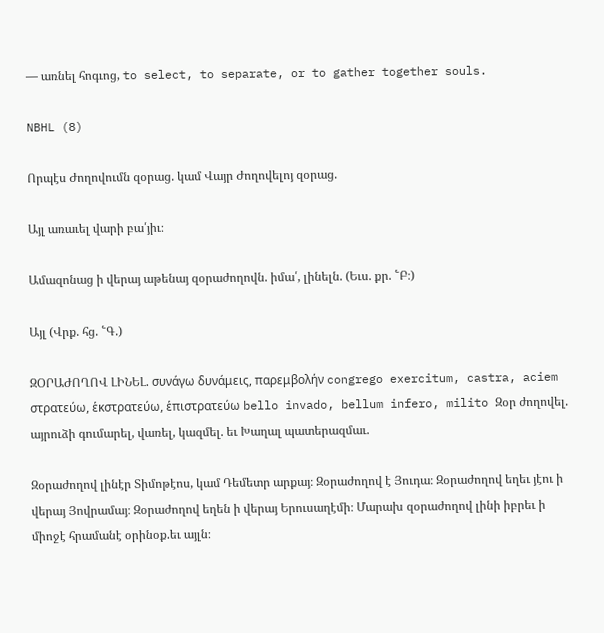— առնել հոգւոց, to select, to separate, or to gather together souls.

NBHL (8)

Որպէս Ժողովումն զօրաց. կամ Վայր Ժողովելոյ զօրաց.

Այլ առաւել վարի բա՛յիւ։

Ամազոնաց ի վերայ աթենայ զօրաժողովն. իմա՛, լինելն. (Եւս. քր. ՟Բ։)

Այլ (Վրք. հց. ՟Գ.)

ԶՕՐԱԺՈՂՈՎ ԼԻՆԵԼ. συνάγω δυνάμεις, παρεμβολήν congrego exercitum, castra, aciem στρατεύω, ἑκστρατεύω, ἑπιστρατεύω bello invado, bellum infero, milito Զօր ժողովել. այրուձի գումարել, վառել, կազմել. եւ Խաղալ պատերազմաւ.

Զօրաժողով լինէր Տիմոթէոս, կամ Դեմետր արքայ։ Զօրաժողով է Յուդա։ Զօրաժողով եղեւ յէու ի վերայ Յովրամայ։ Զօրաժողով եղեն ի վերայ Երուսաղէմի։ Մարախ զօրաժողով լինի իբրեւ ի միոջէ հրամանէ օրինօք.եւ այլն։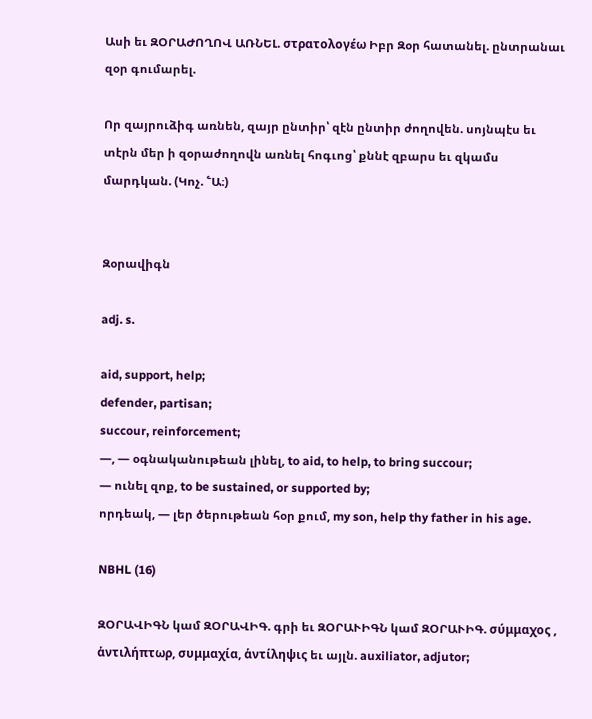Ասի եւ ԶՕՐԱԺՈՂՈՎ ԱՌՆԵԼ. στρατολογέω Իբր Զօր հատանել. ընտրանաւ զօր գումարել.

Որ զայրուձիգ առնեն, զայր ընտիր՝ զէն ընտիր ժողովեն. սոյնպէս եւ տէրն մեր ի զօրաժողովն առնել հոգւոց՝ քննէ զբարս եւ զկամս մարդկան. (Կոչ. ՟Ա։)


Զօրավիգն

adj. s.

aid, support, help;
defender, partisan;
succour, reinforcement;
—, — օգնականութեան լինել, to aid, to help, to bring succour;
— ունել զոք, to be sustained, or supported by;
որդեակ, — լեր ծերութեան հօր քում, my son, help thy father in his age.

NBHL (16)

ԶՕՐԱՎԻԳՆ կամ ԶՕՐԱՎԻԳ. գրի եւ ԶՕՐԱՒԻԳՆ կամ ԶՕՐԱՒԻԳ. σύμμαχος , ἁντιλήπτωρ, συμμαχία, ἁντίληψις եւ այլն. auxiliator, adjutor;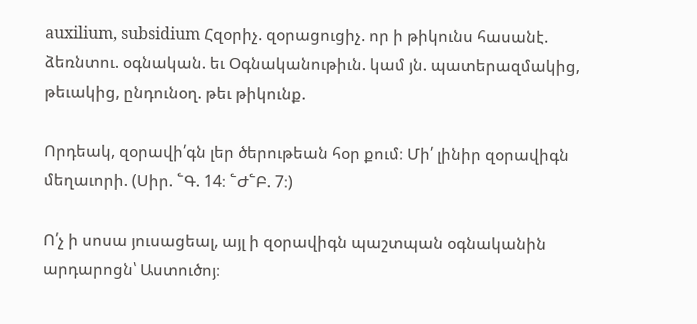auxilium, subsidium Հզօրիչ. զօրացուցիչ. որ ի թիկունս հասանէ. ձեռնտու. օգնական. եւ Օգնականութիւն. կամ յն. պատերազմակից, թեւակից, ընդունօղ. թեւ թիկունք.

Որդեակ, զօրավի՛գն լեր ծերութեան հօր քում։ Մի՛ լինիր զօրավիգն մեղաւորի. (Սիր. ՟Գ. 14։ ՟Ժ՟Բ. 7։)

Ո՛չ ի սոսա յուսացեալ, այլ ի զօրավիգն պաշտպան օգնականին արդարոցն՝ Աստուծոյ։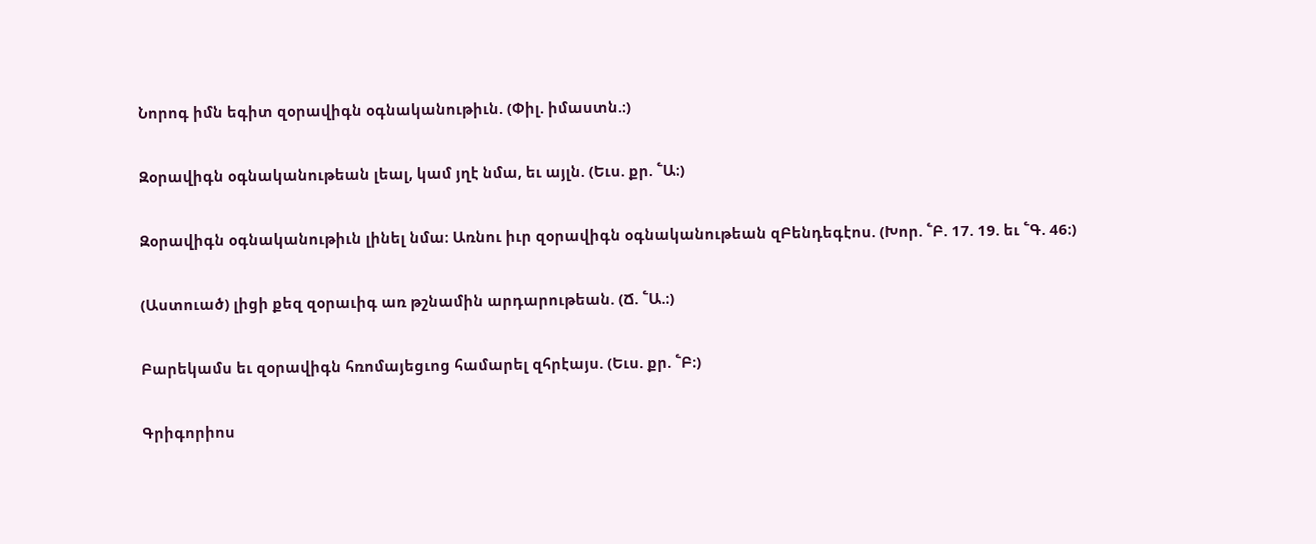Նորոգ իմն եգիտ զօրավիգն օգնականութիւն. (Փիլ. իմաստն.։)

Զօրավիգն օգնականութեան լեալ, կամ յղէ նմա, եւ այլն. (Եւս. քր. ՟Ա։)

Զօրավիգն օգնականութիւն լինել նմա։ Առնու իւր զօրավիգն օգնականութեան զԲենդեգէոս. (Խոր. ՟Բ. 17. 19. եւ ՟Գ. 46։)

(Աստուած) լիցի քեզ զօրաւիգ առ թշնամին արդարութեան. (Ճ. ՟Ա.։)

Բարեկամս եւ զօրավիգն հռոմայեցւոց համարել զհրէայս. (Եւս. քր. ՟Բ։)

Գրիգորիոս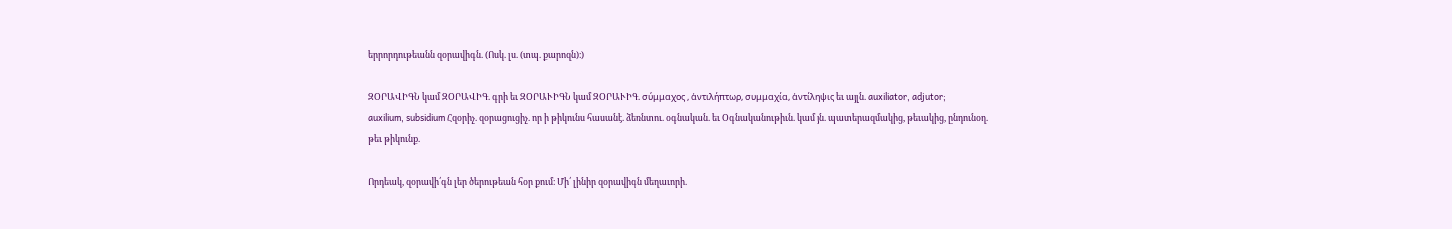երրորդութեանն զօրավիգն. (Ոսկ. լս. (տպ. քարոզն)։)

ԶՕՐԱՎԻԳՆ կամ ԶՕՐԱՎԻԳ. գրի եւ ԶՕՐԱՒԻԳՆ կամ ԶՕՐԱՒԻԳ. σύμμαχος , ἁντιλήπτωρ, συμμαχία, ἁντίληψις եւ այլն. auxiliator, adjutor;
auxilium, subsidium Հզօրիչ. զօրացուցիչ. որ ի թիկունս հասանէ. ձեռնտու. օգնական. եւ Օգնականութիւն. կամ յն. պատերազմակից, թեւակից, ընդունօղ. թեւ թիկունք.

Որդեակ, զօրավի՛գն լեր ծերութեան հօր քում։ Մի՛ լինիր զօրավիգն մեղաւորի.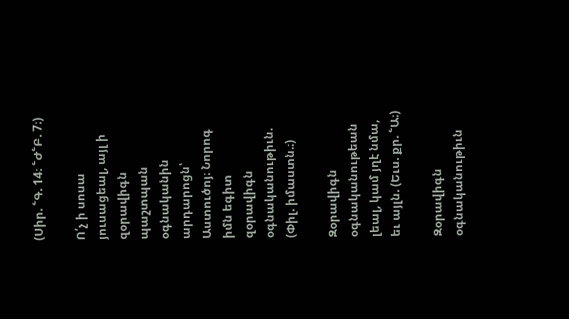(Սիր. ՟Գ. 14։ ՟Ժ՟Բ. 7։)

Ո՛չ ի սոսա յուսացեալ, այլ ի զօրավիգն պաշտպան օգնականին արդարոցն՝ Աստուծոյ։ Նորոգ իմն եգիտ զօրավիգն օգնականութիւն. (Փիլ. իմաստն.։)

Զօրավիգն օգնականութեան լեալ, կամ յղէ նմա, եւ այլն. (Եւս. քր. ՟Ա։)

Զօրավիգն օգնականութիւն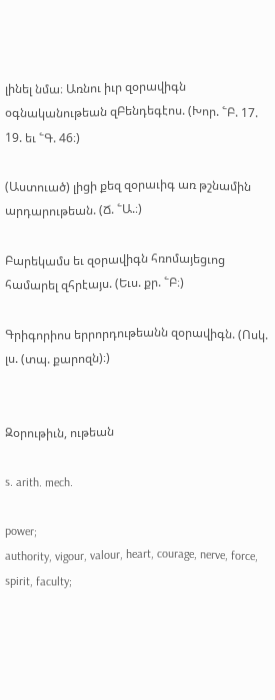լինել նմա։ Առնու իւր զօրավիգն օգնականութեան զԲենդեգէոս. (Խոր. ՟Բ. 17. 19. եւ ՟Գ. 46։)

(Աստուած) լիցի քեզ զօրաւիգ առ թշնամին արդարութեան. (Ճ. ՟Ա.։)

Բարեկամս եւ զօրավիգն հռոմայեցւոց համարել զհրէայս. (Եւս. քր. ՟Բ։)

Գրիգորիոս երրորդութեանն զօրավիգն. (Ոսկ. լս. (տպ. քարոզն)։)


Զօրութիւն, ութեան

s. arith. mech.

power;
authority, vigour, valour, heart, courage, nerve, force, spirit, faculty;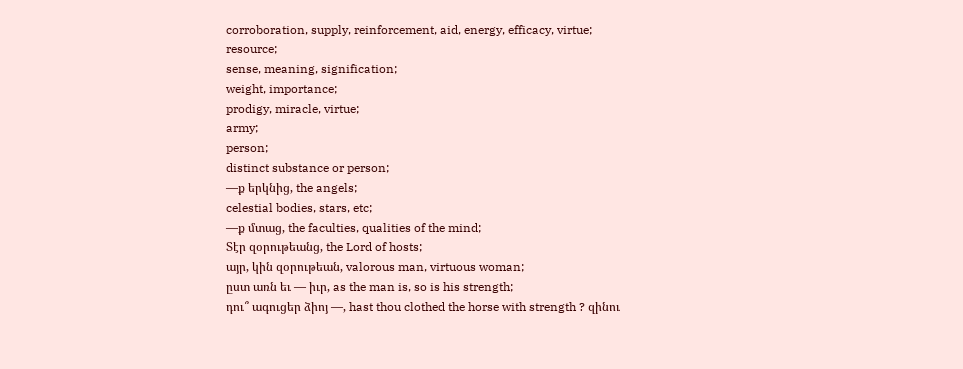corroboration, supply, reinforcement, aid, energy, efficacy, virtue;
resource;
sense, meaning, signification;
weight, importance;
prodigy, miracle, virtue;
army;
person;
distinct substance or person;
—ք երկնից, the angels;
celestial bodies, stars, etc;
—ք մտաց, the faculties, qualities of the mind;
Տէր զօրութեանց, the Lord of hosts;
այր, կին զօրութեան, valorous man, virtuous woman;
ըստ առն եւ — իւր, as the man is, so is his strength;
դու՞ ագուցեր ձիոյ —, hast thou clothed the horse with strength ? զինու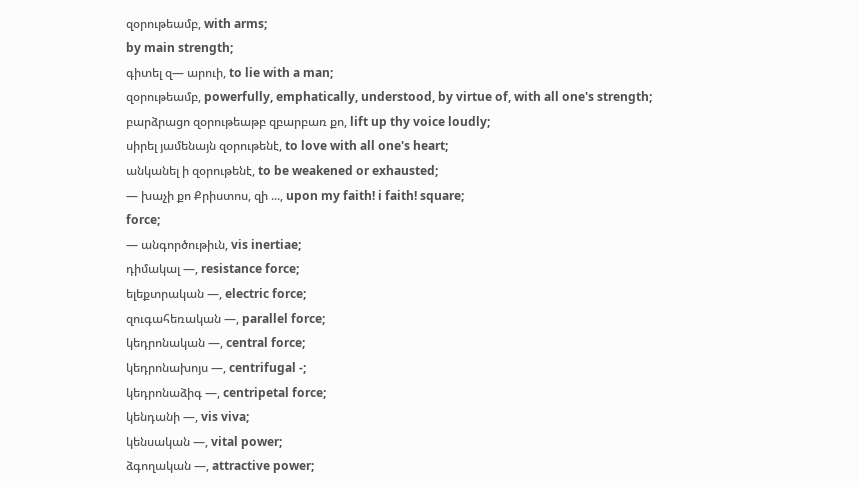զօրութեամբ, with arms;
by main strength;
գիտել զ— արուի, to lie with a man;
զօրութեամբ, powerfully, emphatically, understood, by virtue of, with all one's strength;
բարձրացո զօրութեաթբ զբարբառ քո, lift up thy voice loudly;
սիրել յամենայն զօրութենէ, to love with all one's heart;
անկանել ի զօրութենէ, to be weakened or exhausted;
— խաչի քո Քրիստոս, զի ..., upon my faith! i faith! square;
force;
— անգործութիւն, vis inertiae;
դիմակալ —, resistance force;
ելեքտրական —, electric force;
զուգահեռական —, parallel force;
կեդրոնական —, central force;
կեդրոնախոյս —, centrifugal -;
կեդրոնաձիգ —, centripetal force;
կենդանի —, vis viva;
կենսական —, vital power;
ձգողական —, attractive power;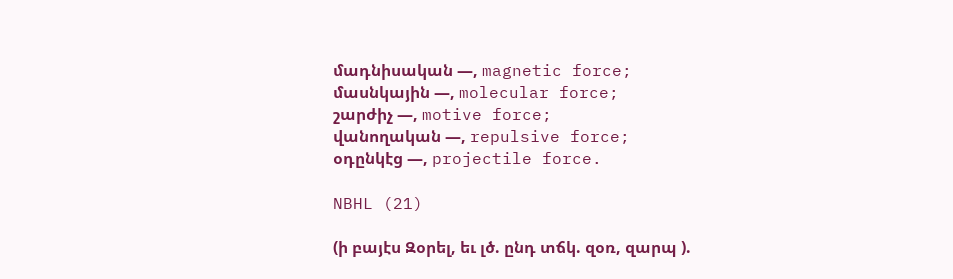մադնիսական —, magnetic force;
մասնկային —, molecular force;
շարժիչ —, motive force;
վանողական —, repulsive force;
օդընկէց —, projectile force.

NBHL (21)

(ի բայէս Զօրել, եւ լծ. ընդ տճկ. զօռ, զարպ ).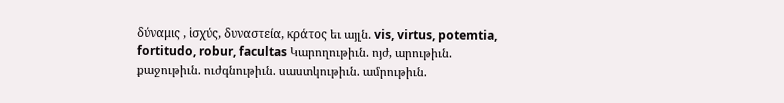δύναμις , ἱσχύς, δυναστεία, κράτος եւ այլն. vis, virtus, potemtia, fortitudo, robur, facultas Կարողութիւն. ոյժ, արութիւն. քաջութիւն. ուժգնութիւն. սաստկութիւն. ամրութիւն.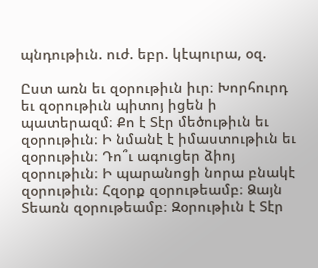պնդութիւն. ուժ. եբր. կէպուրա, օզ.

Ըստ առն եւ զօրութիւն իւր։ Խորհուրդ եւ զօրութիւն պիտոյ իցեն ի պատերազմ։ Քո է Տէր մեծութիւն եւ զօրութիւն։ Ի նմանէ է իմաստութիւն եւ զօրութիւն։ Դո՞ւ ագուցեր ձիոյ զօրութիւն։ Ի պարանոցի նորա բնակէ զօրութիւն։ Հզօրք զօրութեամբ։ Ձայն Տեառն զօրութեամբ։ Զօրութիւն է Տէր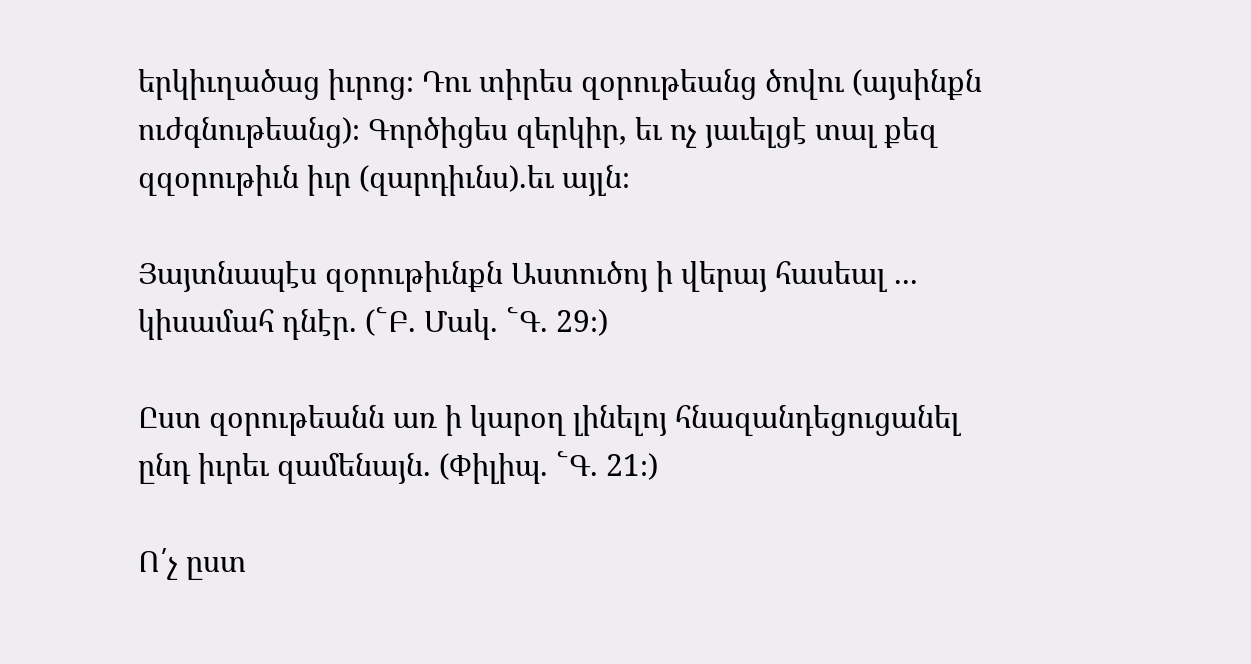երկիւղածաց իւրոց։ Դու տիրես զօրութեանց ծովու (այսինքն ուժգնութեանց)։ Գործիցես զերկիր, եւ ոչ յաւելցէ տալ քեզ զզօրութիւն իւր (զարդիւնս).եւ այլն։

Յայտնապէս զօրութիւնքն Աստուծոյ ի վերայ հասեալ ... կիսամահ դնէր. (՟Բ. Մակ. ՟Գ. 29։)

Ըստ զօրութեանն առ ի կարօղ լինելոյ հնազանդեցուցանել ընդ իւրեւ զամենայն. (Փիլիպ. ՟Գ. 21։)

Ո՛չ ըստ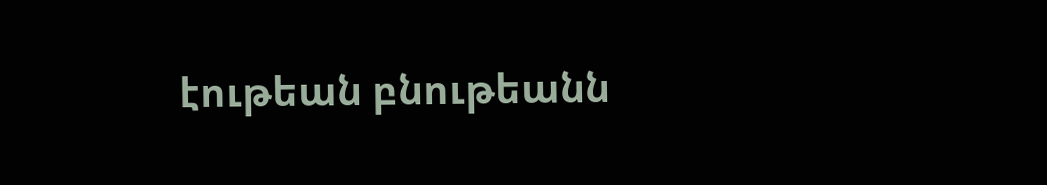էութեան բնութեանն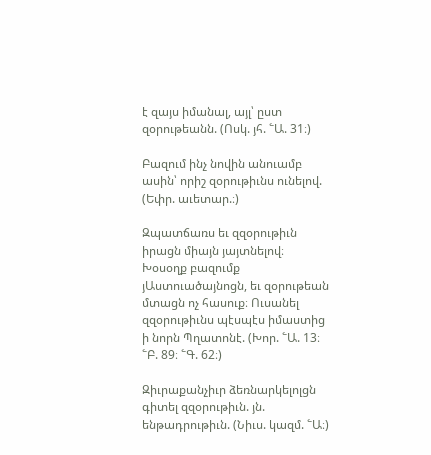է զայս իմանալ, այլ՝ ըստ զօրութեանն. (Ոսկ. յհ. ՟Ա. 31։)

Բազում ինչ նովին անուամբ ասին՝ որիշ զօրութիւնս ունելով. (Եփր. աւետար.։)

Զպատճառս եւ զզօրութիւն իրացն միայն յայտնելով։ Խօսօղք բազումք յԱստուածայնոցն, եւ զօրութեան մտացն ոչ հասուք։ Ուսանել զզօրութիւնս պէսպէս իմաստից ի նորն Պղատոնէ. (Խոր. ՟Ա. 13։ ՟Բ. 89։ ՟Գ. 62։)

Զիւրաքանչիւր ձեռնարկելոլցն գիտել զզօրութիւն. յն. ենթադրութիւն. (Նիւս. կազմ. ՟Ա։)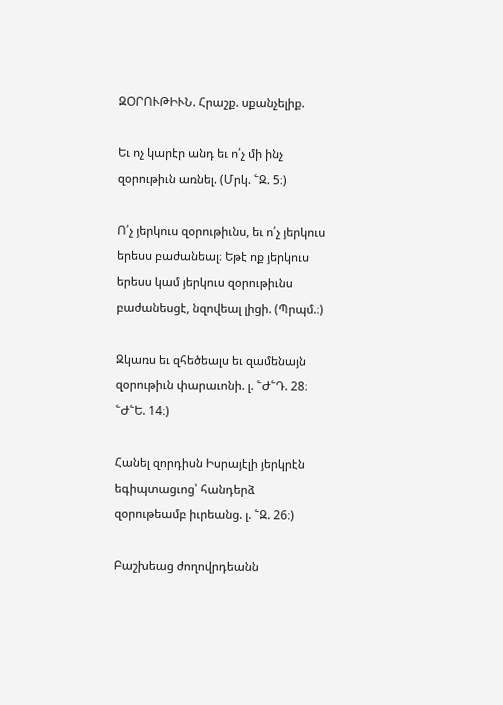ԶՕՐՈՒԹԻՒՆ. Հրաշք. սքանչելիք.

Եւ ոչ կարէր անդ եւ ո՛չ մի ինչ զօրութիւն առնել. (Մրկ. ՟Զ. 5։)

Ո՛չ յերկուս զօրութիւնս, եւ ո՛չ յերկուս երեսս բաժանեալ։ Եթէ ոք յերկուս երեսս կամ յերկուս զօրութիւնս բաժանեսցէ, նզովեալ լիցի. (Պրպմ.։)

Զկառս եւ զհեծեալս եւ զամենայն զօրութիւն փարաւոնի. լ. ՟Ժ՟Դ. 28։ ՟Ժ՟Ե. 14։)

Հանել զորդիսն Իսրայէլի յերկրէն եգիպտացւոց՝ հանդերձ զօրութեամբ իւրեանց. լ. ՟Զ. 26։)

Բաշխեաց ժողովրդեանն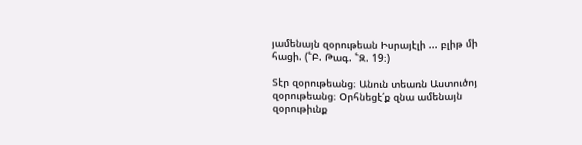յամենայն զօրութեան Իսրայէլի ... բլիթ մի հացի. (՟Բ. Թագ. ՟Զ. 19։)

Տէր զօրութեանց։ Անուն տեառն Աստուծոյ զօրութեանց։ Օրհնեցէ՛ք զնա ամենայն զօրութիւնք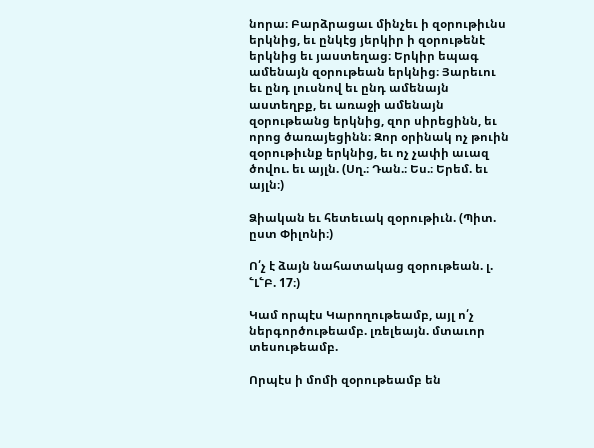նորա։ Բարձրացաւ մինչեւ ի զօրութիւնս երկնից, եւ ընկէց յերկիր ի զօրութենէ երկնից եւ յաստեղաց։ Երկիր եպագ ամենայն զօրութեան երկնից։ Յարեւու եւ ընդ լուսնով եւ ընդ ամենայն աստեղբք, եւ առաջի ամենայն զօրութեանց երկնից, զոր սիրեցինն, եւ որոց ծառայեցինն։ Զոր օրինակ ոչ թուին զօրութիւնք երկնից, եւ ոչ չափի աւազ ծովու. եւ այլն. (Սղ.։ Դան.։ Ես.։ Երեմ. եւ այլն։)

Ձիական եւ հետեւակ զօրութիւն. (Պիտ. ըստ Փիլոնի։)

Ո՛չ է ձայն նահատակաց զօրութեան. լ. ՟Լ՟Բ. 17։)

Կամ որպէս Կարողութեամբ, այլ ո՛չ ներգործութեամբ. լռելեայն. մտաւոր տեսութեամբ.

Որպէս ի մոմի զօրութեամբ են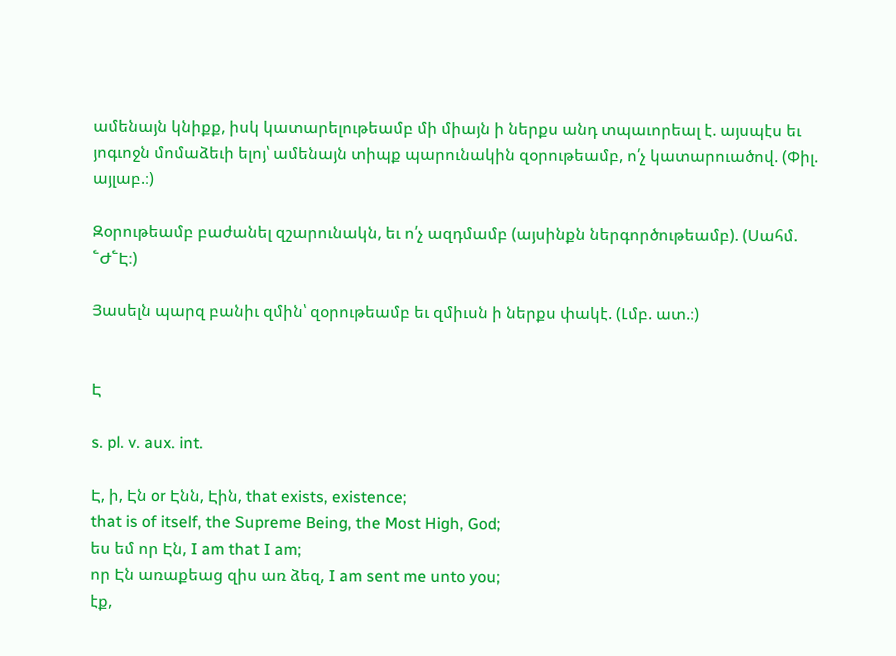ամենայն կնիքք, իսկ կատարելութեամբ մի միայն ի ներքս անդ տպաւորեալ է. այսպէս եւ յոգւոջն մոմաձեւի ելոյ՝ ամենայն տիպք պարունակին զօրութեամբ, ո՛չ կատարուածով. (Փիլ. այլաբ.։)

Զօրութեամբ բաժանել զշարունակն, եւ ո՛չ ազդմամբ (այսինքն ներգործութեամբ). (Սահմ. ՟Ժ՟Է։)

Յասելն պարզ բանիւ զմին՝ զօրութեամբ եւ զմիւսն ի ներքս փակէ. (Լմբ. ատ.։)


Է

s. pl. v. aux. int.

Է, ի, Էն or Էնն, Էին, that exists, existence;
that is of itself, the Supreme Being, the Most High, God;
ես եմ որ Էն, I am that I am;
որ Էն առաքեաց զիս առ ձեզ, I am sent me unto you;
էք,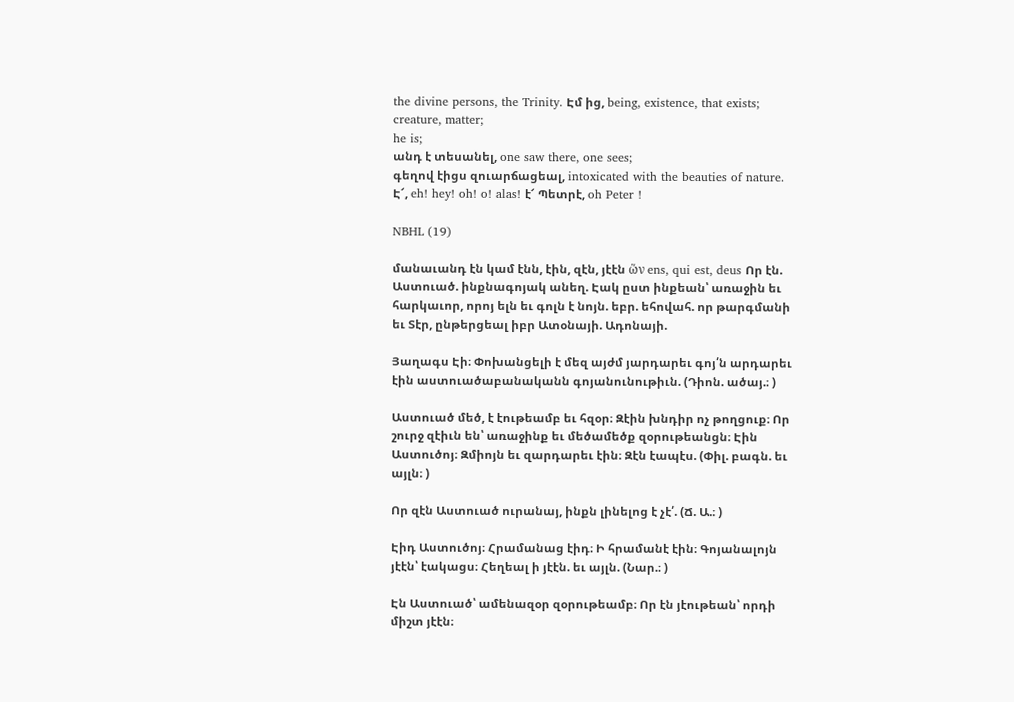the divine persons, the Trinity. Էմ ից, being, existence, that exists;
creature, matter;
he is;
անդ է տեսանել, one saw there, one sees;
գեղով էիցս զուարճացեալ, intoxicated with the beauties of nature. Է՜, eh! hey! oh! o! alas! է՜ Պետրէ, oh Peter !

NBHL (19)

մանաւանդ էն կամ էնն, էին, զէն, յէէն ὥν ens, qui est, deus Որ էն. Աստուած. ինքնագոյակ անեղ. Էակ ըստ ինքեան՝ առաջին եւ հարկաւոր, որոյ ելն եւ գոլն է նոյն. եբր. եհովահ. որ թարգմանի եւ Տէր, ընթերցեալ իբր Ատօնայի. Ադոնայի.

Յաղագս Էի։ Փոխանցելի է մեզ այժմ յարդարեւ գոյ՛ն արդարեւ էին աստուածաբանականն գոյանունութիւն. (Դիոն. ածայ.։ )

Աստուած մեծ, է էութեամբ եւ հզօր։ Զէին խնդիր ոչ թողցուք։ Որ շուրջ զէիւն են՝ առաջինք եւ մեծամեծք զօրութեանցն։ Էին Աստուծոյ։ Զմիոյն եւ զարդարեւ էին։ Զէն էապէս. (Փիլ. բագն. եւ այլն։ )

Որ զէն Աստուած ուրանայ, ինքն լինելոց է չէ՛. (Ճ. Ա.։ )

Էիդ Աստուծոյ։ Հրամանաց էիդ։ Ի հրամանէ էին։ Գոյանալոյն յէէն՝ էակացս։ Հեղեալ ի յէէն. եւ այլն. (Նար.։ )

Էն Աստուած՝ ամենազօր զօրութեամբ։ Որ էն յէութեան՝ որդի միշտ յէէն։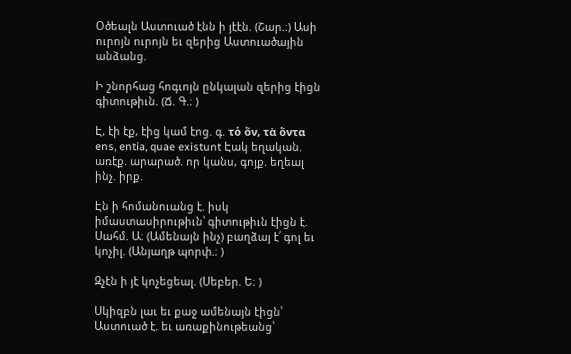Օծեալն Աստուած էնն ի յէէն. (Շար.։) Ասի ուրոյն ուրոյն եւ զերից Աստուածային անձանց.

Ի շնորհաց հոգւոյն ընկալան զերից էիցն գիտութիւն. (Ճ. Գ.։ )

Է, էի էք, էից կամ էոց. գ. τὁ ὅν, τὰ ὅντα ens, entia, quae existunt Էակ եղական. առէք. արարած. որ կանս, գոյք. եղեալ ինչ. իրք.

Էն ի հոմանուանց է. իսկ իմաստասիրութիւն՝ գիտութիւն էիցն է. Սահմ. Ա։ (Ամենայն ինչ) բաղձայ է՛ գոլ եւ կոչիլ. (Անյաղթ պորփ.։ )

Զչէն ի յէ կոչեցեալ. (Սեբեր. Ե։ )

Սկիզբն լաւ եւ քաջ ամենայն էիցն՝ Աստուած է. եւ առաքինութեանց՝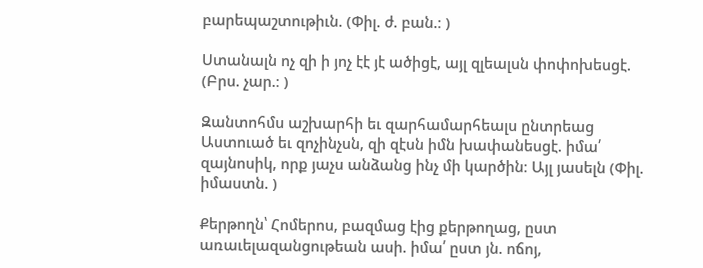բարեպաշտութիւն. (Փիլ. ժ. բան.։ )

Ստանալն ոչ զի ի յոչ էէ յէ ածիցէ, այլ զլեալսն փոփոխեսցէ. (Բրս. չար.։ )

Զանտոհմս աշխարհի եւ զարհամարհեալս ընտրեաց Աստուած եւ զոչինչսն, զի զէսն իմն խափանեսցէ. իմա՛ զայնոսիկ, որք յաչս անձանց ինչ մի կարծին։ Այլ յասելն (Փիլ. իմաստն. )

Քերթողն՝ Հոմերոս, բազմաց էից քերթողաց, ըստ առաւելազանցութեան ասի. իմա՛ ըստ յն. ոճոյ,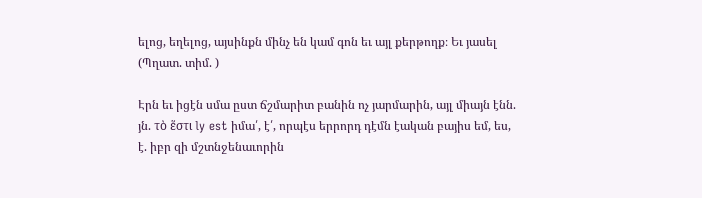ելոց, եղելոց, այսինքն մինչ են կամ գոն եւ այլ քերթողք։ Եւ յասել (Պղատ. տիմ. )

Էրն եւ իցէն սմա ըստ ճշմարիտ բանին ոչ յարմարին, այլ միայն էնն. յն. τὸ ἕστι ly est իմա՛, է՛, որպէս երրորդ դէմն էական բայիս եմ, ես, է. իբր զի մշտնջենաւորին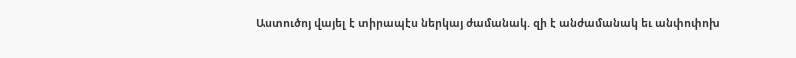Աստուծոյ վայել է տիրապէս ներկայ ժամանակ. զի է անժամանակ եւ անփոփոխ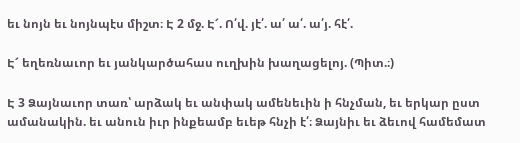եւ նոյն եւ նոյնպէս միշտ։ Է 2 մջ. Է՜. Ո՛վ. յէ՛. ա՛ ա՛. ա՛յ. հէ՛.

Է՜ եղեռնաւոր եւ յանկարծահաս ուղխին խաղացելոյ. (Պիտ.։)

Է 3 Ձայնաւոր տառ՝ արձակ եւ անփակ ամենեւին ի հնչման, եւ երկար ըստ ամանակին. եւ անուն իւր ինքեամբ եւեթ հնչի է՛։ Ձայնիւ եւ ձեւով համեմատ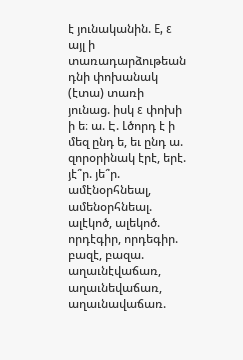է յունականին. Ε, ε այլ ի տառադարձութեան դնի փոխանակ (էտա) տառի յունաց. իսկ ε փոխի ի ե։ ա. Է. Լծորդ է ի մեզ ընդ ե, եւ ընդ ա. զորօրինակ էրէ, երէ. յէ՞ր. յե՞ր. ամէնօրհնեալ, ամենօրհնեալ. ալէկոծ, ալեկոծ. որդէգիր, որդեգիր. բազէ, բազա. աղաւնէվաճառ, աղաւնեվաճառ, աղաւնավաճառ.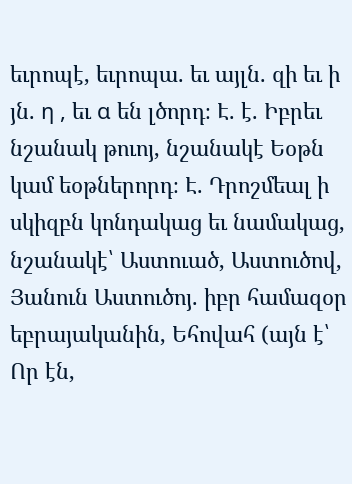եւրոպէ, եւրոպա. եւ այլն. զի եւ ի յն. η , եւ α են լծորդ։ Է. է. Իբրեւ նշանակ թուոյ, նշանակէ Եօթն կամ եօթներորդ։ Է. Դրոշմեալ ի սկիզբն կոնդակաց եւ նամակաց, նշանակէ՝ Աստուած, Աստուծով, Յանուն Աստուծոյ. իբր համազօր եբրայականին, Եհովահ (այն է՝ Որ էն,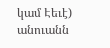կամ Էեւէ) անուանն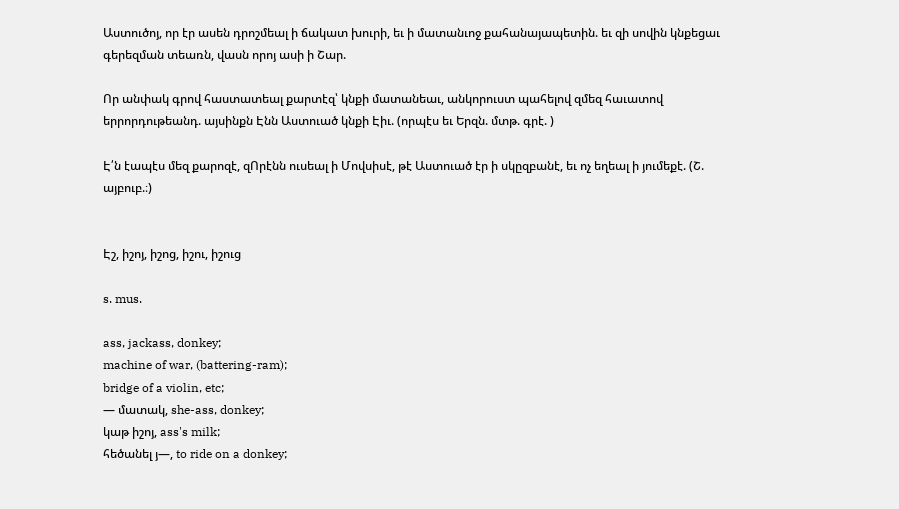Աստուծոյ, որ էր ասեն դրոշմեալ ի ճակատ խուրի, եւ ի մատանւոջ քահանայապետին. եւ զի սովին կնքեցաւ գերեզման տեառն, վասն որոյ ասի ի Շար.

Որ անփակ գրով հաստատեալ քարտէզ՝ կնքի մատանեաւ, անկորուստ պահելով զմեզ հաւատով երրորդութեանդ. այսինքն Էնն Աստուած կնքի Էիւ. (որպէս եւ Երզն. մտթ. գրէ. )

Է՛ն էապէս մեզ քարոզէ, զՈրէնն ուսեալ ի Մովսիսէ, թէ Աստուած էր ի սկըզբանէ, եւ ոչ եղեալ ի յումեքէ. (Շ. այբուբ.։)


Էշ, իշոյ, իշոց, իշու, իշուց

s. mus.

ass, jackass, donkey;
machine of war, (battering-ram);
bridge of a violin, etc;
— մատակ, she-ass, donkey;
կաթ իշոյ, ass's milk;
հեծանել յ—, to ride on a donkey;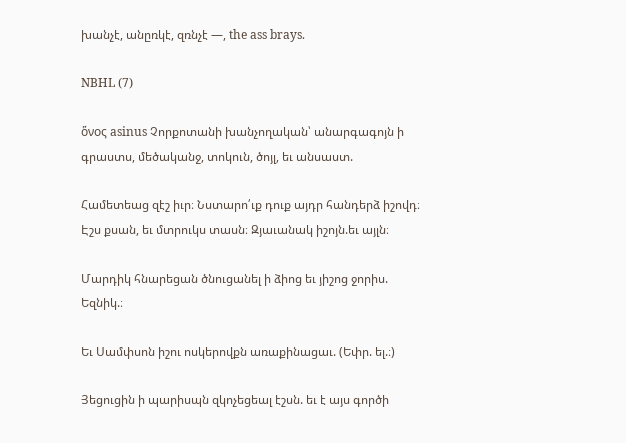խանչէ, անըռկէ, զռնչէ —, the ass brays.

NBHL (7)

ὅνος asinus Չորքոտանի խանչողական՝ անարգագոյն ի գրաստս, մեծականջ, տոկուն, ծոյլ, եւ անսաստ.

Համետեաց զէշ իւր։ Նստարո՛ւք դուք այդր հանդերձ իշովդ։ Էշս քսան, եւ մտրուկս տասն։ Զյաւանակ իշոյն.եւ այլն։

Մարդիկ հնարեցան ծնուցանել ի ձիոց եւ յիշոց ջորիս. Եզնիկ.։

Եւ Սամփսոն իշու ոսկերովքն առաքինացաւ. (Եփր. ել.։)

Յեցուցին ի պարիսպն զկոչեցեալ էշսն. եւ է այս գործի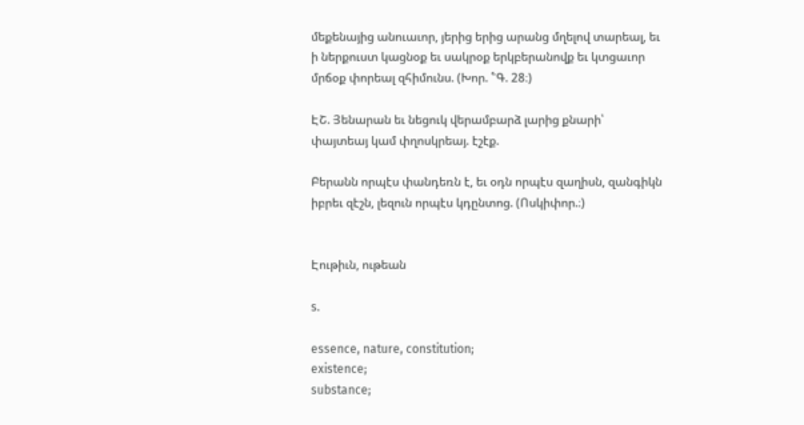մեքենայից անուաւոր, յերից երից արանց մղելով տարեալ, եւ ի ներքուստ կացնօք եւ սակրօք երկբերանովք եւ կտցաւոր մրճօք փորեալ զհիմունս. (Խոր. ՟Գ. 28։)

ԷՇ. Յենարան եւ նեցուկ վերամբարձ լարից քնարի՝ փայտեայ կամ փղոսկրեայ. էշէք.

Բերանն որպէս փանդեռն է, եւ օդն որպէս զաղիսն, զանգիկն իբրեւ զէշն, լեզուն որպէս կդընտոց. (Ոսկիփոր.։)


Էութիւն, ութեան

s.

essence, nature, constitution;
existence;
substance;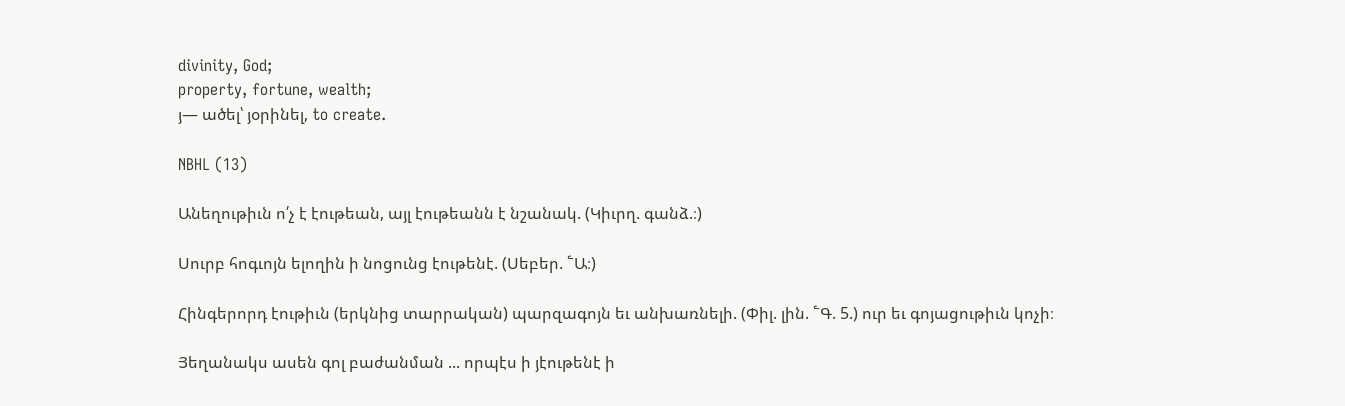divinity, God;
property, fortune, wealth;
յ— ածել՝ յօրինել, to create.

NBHL (13)

Անեղութիւն ո՛չ է էութեան, այլ էութեանն է նշանակ. (Կիւրղ. գանձ.։)

Սուրբ հոգւոյն ելողին ի նոցունց էութենէ. (Սեբեր. ՟Ա։)

Հինգերորդ էութիւն (երկնից տարրական) պարզագոյն եւ անխառնելի. (Փիլ. լին. ՟Գ. 5.) ուր եւ գոյացութիւն կոչի։

Յեղանակս ասեն գոլ բաժանման ... որպէս ի յէութենէ ի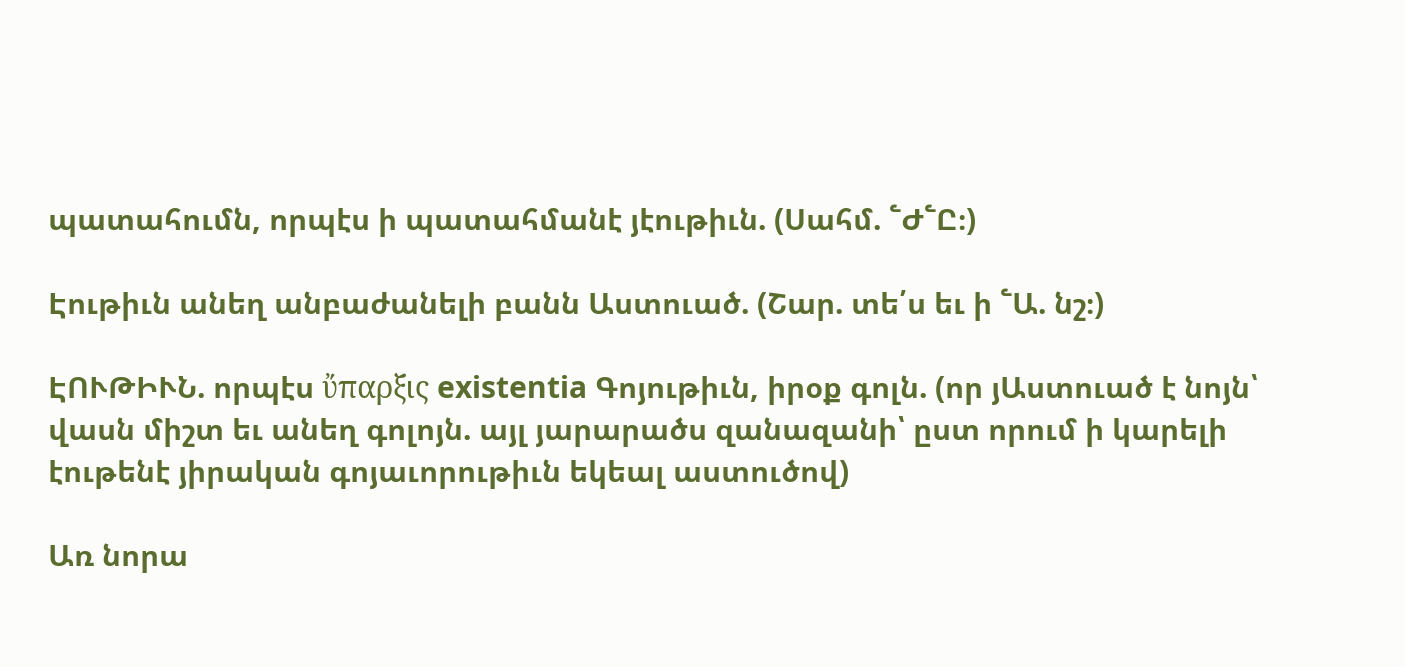պատահումն, որպէս ի պատահմանէ յէութիւն. (Սահմ. ՟Ժ՟Ը։)

Էութիւն անեղ անբաժանելի բանն Աստուած. (Շար. տե՛ս եւ ի ՟Ա. նշ։)

ԷՈՒԹԻՒՆ. որպէս ὔπαρξις existentia Գոյութիւն, իրօք գոլն. (որ յԱստուած է նոյն՝ վասն միշտ եւ անեղ գոլոյն. այլ յարարածս զանազանի՝ ըստ որում ի կարելի էութենէ յիրական գոյաւորութիւն եկեալ աստուծով)

Առ նորա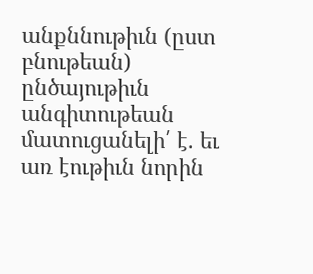անքննութիւն (ըստ բնութեան) ընծայութիւն անգիտութեան մատուցանելի՛ է. եւ առ էութիւն նորին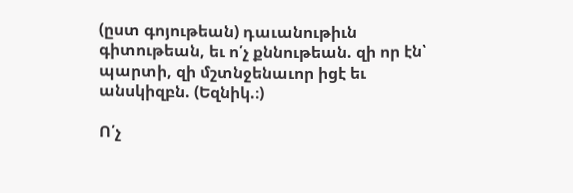(ըստ գոյութեան) դաւանութիւն գիտութեան, եւ ո՛չ քննութեան. զի որ էն՝ պարտի, զի մշտնջենաւոր իցէ եւ անսկիզբն. (Եզնիկ.։)

Ո՛չ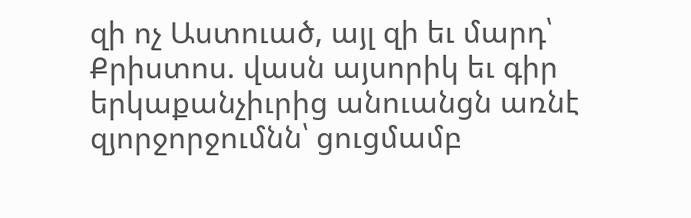զի ոչ Աստուած, այլ զի եւ մարդ՝ Քրիստոս. վասն այսորիկ եւ գիր երկաքանչիւրից անուանցն առնէ զյորջորջումնն՝ ցուցմամբ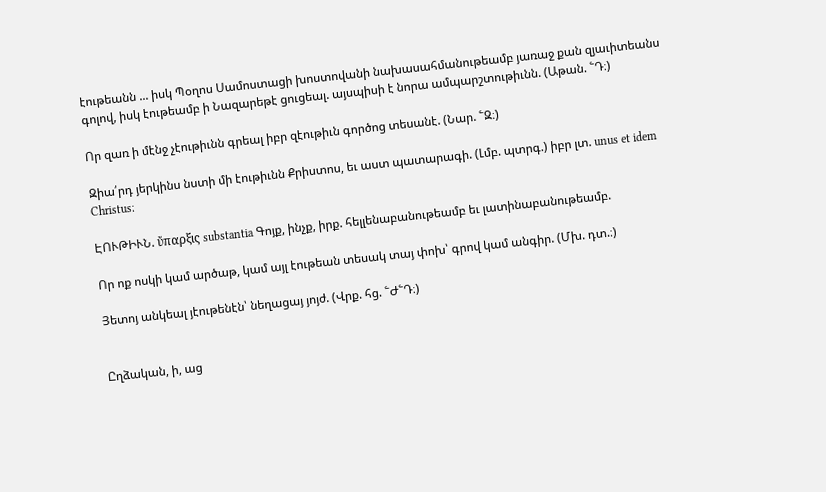էութեանն ... իսկ Պօղոս Սամոստացի խոստովանի նախասահմանութեամբ յառաջ քան զյաւիտեանս գոլով, իսկ էութեամբ ի Նազարեթէ ցուցեալ. այսպիսի է նորա ամպարշտութիւնն. (Աթան. ՟Դ։)

Որ զառ ի մէնջ չէութիւնն գրեալ իբր զէութիւն գործոց տեսանէ. (Նար. ՟Զ։)

Զիա՛րդ յերկինս նստի մի էութիւնն Քրիստոս, եւ աստ պատարագի. (Լմբ. պտրգ.) իբր լտ. unus et idem Christus։

ԷՈՒԹԻՒՆ. ὔπαρξις substantia Գոյք, ինչք, իրք. հելլենաբանութեամբ եւ լատինաբանութեամբ.

Որ ոք ոսկի կամ արծաթ, կամ այլ էութեան տեսակ տայ փոխ՝ գրով կամ անգիր. (Մխ. դտ.։)

Յետոյ անկեալ յէութենէն՝ նեղացայ յոյժ. (Վրք. հց. ՟Ժ՟Դ։)


Ըղձական, ի, աց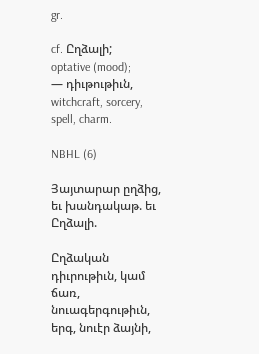gr.

cf. Ըղձալի;
optative (mood);
— դիւթութիւն, witchcraft, sorcery, spell, charm.

NBHL (6)

Յայտարար ըղձից, եւ խանդակաթ. եւ Ըղձալի.

Ըղձական դիւրութիւն, կամ ճառ, նուագերգութիւն, երգ, նուէր ձայնի,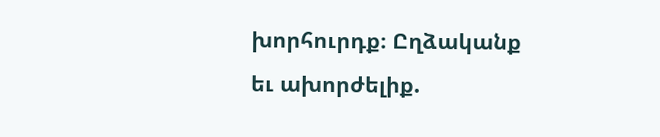խորհուրդք։ Ըղձականք եւ ախորժելիք.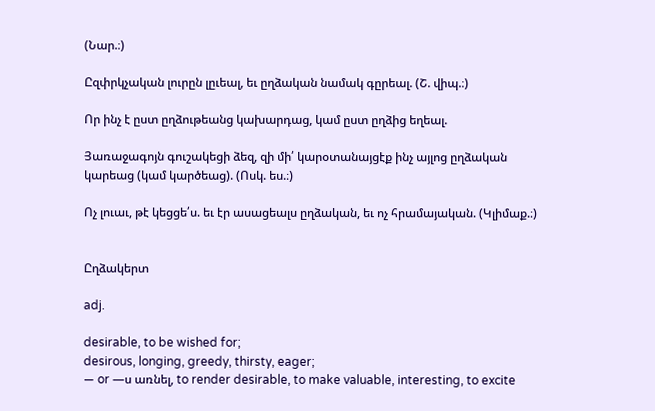(Նար.։)

Ըզփրկչական լուրըն լըւեալ, եւ ըղձական նամակ գըրեալ. (Շ. վիպ.։)

Որ ինչ է ըստ ըղձութեանց կախարդաց, կամ ըստ ըղձից եղեալ.

Յառաջագոյն գուշակեցի ձեզ, զի մի՛ կարօտանայցէք ինչ այլոց ըղձական կարեաց (կամ կարծեաց). (Ոսկ. ես.։)

Ոչ լուաւ, թէ կեցցե՛ս. եւ էր ասացեալս ըղձական, եւ ոչ հրամայական. (Կլիմաք.։)


Ըղձակերտ

adj.

desirable, to be wished for;
desirous, longing, greedy, thirsty, eager;
— or —ս առնել, to render desirable, to make valuable, interesting, to excite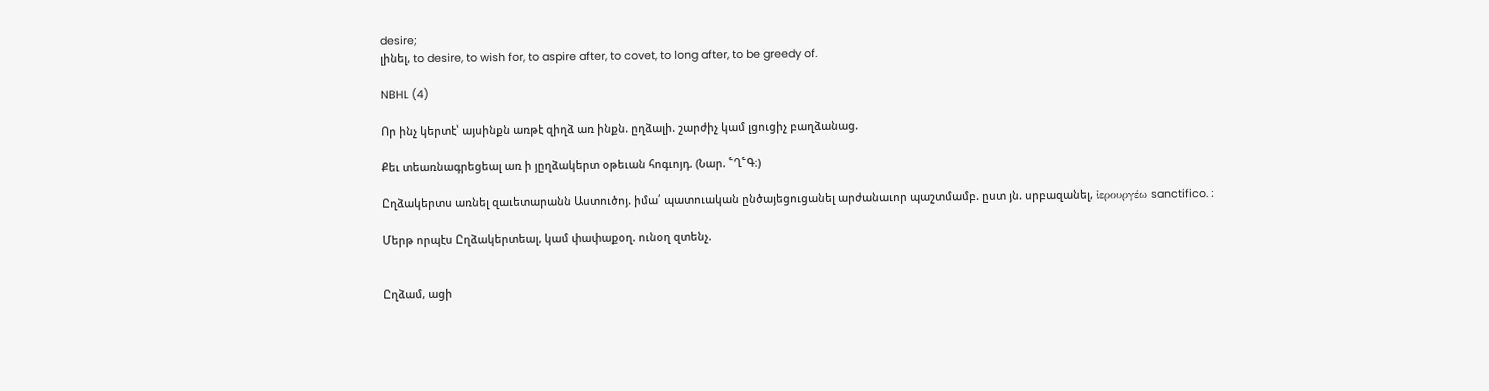desire;
լինել, to desire, to wish for, to aspire after, to covet, to long after, to be greedy of.

NBHL (4)

Որ ինչ կերտէ՝ այսինքն առթէ զիղձ առ ինքն. ըղձալի. շարժիչ կամ լցուցիչ բաղձանաց.

Քեւ տեառնագրեցեալ առ ի յըղձակերտ օթեւան հոգւոյդ. (Նար. ՟Ղ՟Գ։)

Ըղձակերտս առնել զաւետարանն Աստուծոյ. իմա՛ պատուական ընծայեցուցանել արժանաւոր պաշտմամբ. ըստ յն. սրբազանել, ἰερουργέω sanctifico. ։

Մերթ որպէս Ըղձակերտեալ, կամ փափաքօղ. ունօղ զտենչ.


Ըղձամ, ացի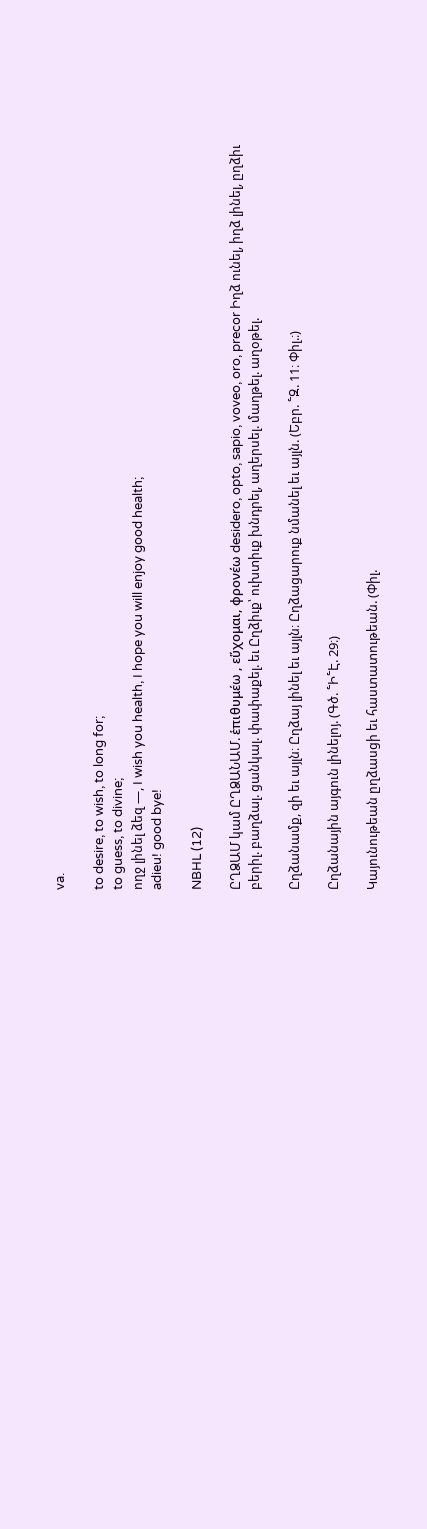va.

to desire, to wish, to long for;
to guess, to divine;
ողջ լինել ձեզ —, I wish you health, I hope you will enjoy good health;
adieu! good bye!

NBHL (12)

ԸՂՁԱՄ կամ ԸՂՁԱՆԱՄ. ἑπιθυμέω , εὕχομαι, φρονέω desidero, opto, sapio, voveo, oro, precor Իղձ ունել, իղձ լինել, ըղձիւ բերիլ. բաղձալ. ցանկալ. փափաքել. եւ Ըղձիւք՝ ուխտիւք խնդրել, աղերսել. մաղթել. աղօթել.

Ըղձանամք, զի եւ այլն։ Ըղձայ լինել եւ այլն։ Ըղձացարուք նմանել եւ այլն. (Եբր. ՟Զ. 11։ Փիլ.։)

Ըղձանային այգուն լինելոյ. (Գծ. ՟Ի՟Է. 29։)

Կայունութեան ըղձասցի եւ հաստատութեան. (Փիլ.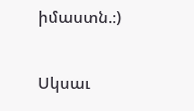իմաստն.։)

Սկսաւ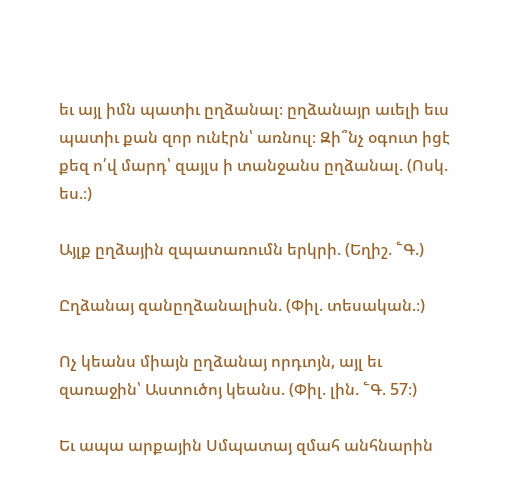եւ այլ իմն պատիւ ըղձանալ։ ըղձանայր աւելի եւս պատիւ քան զոր ունէրն՝ առնուլ։ Զի՞նչ օգուտ իցէ քեզ ո՛վ մարդ՝ զայլս ի տանջանս ըղձանալ. (Ոսկ. ես.։)

Այլք ըղձային զպատառումն երկրի. (Եղիշ. ՟Գ.)

Ըղձանայ զանըղձանալիսն. (Փիլ. տեսական.։)

Ոչ կեանս միայն ըղձանայ որդւոյն, այլ եւ զառաջին՝ Աստուծոյ կեանս. (Փիլ. լին. ՟Գ. 57։)

Եւ ապա արքային Սմպատայ զմահ անհնարին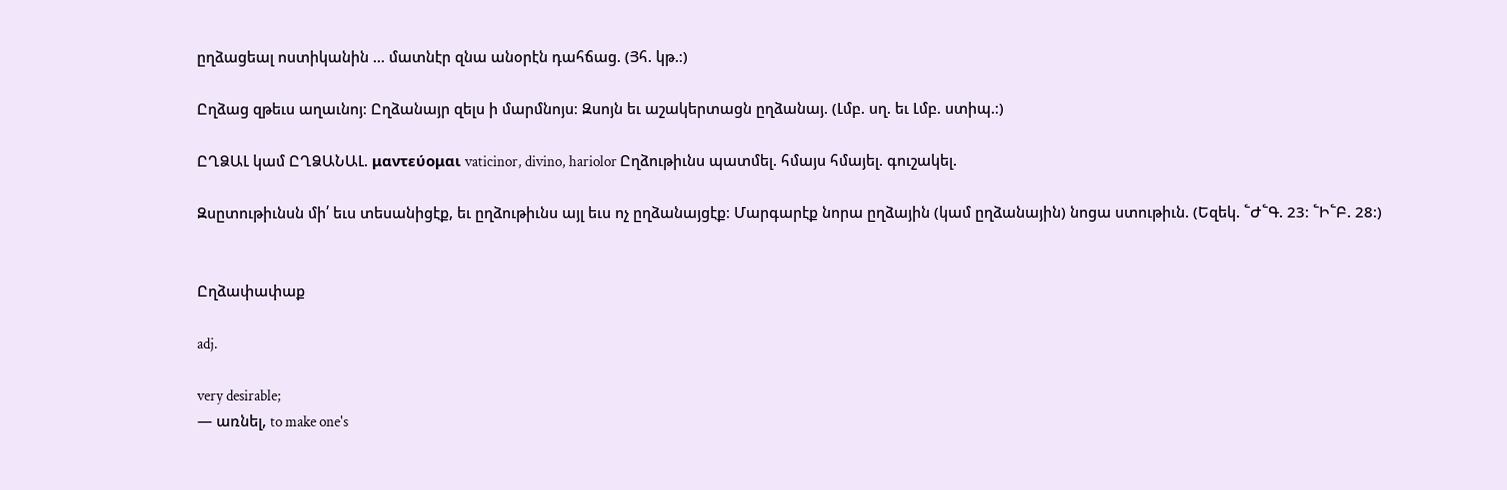ըղձացեալ ոստիկանին ... մատնէր զնա անօրէն դահճաց. (Յհ. կթ.։)

Ըղձաց զթեւս աղաւնոյ։ Ըղձանայր զելս ի մարմնոյս։ Զսոյն եւ աշակերտացն ըղձանայ. (Լմբ. սղ. եւ Լմբ. ստիպ.։)

ԸՂՁԱԼ կամ ԸՂՁԱՆԱԼ. μαντεύομαι vaticinor, divino, hariolor Ըղձութիւնս պատմել. հմայս հմայել. գուշակել.

Զսըտութիւնսն մի՛ եւս տեսանիցէք, եւ ըղձութիւնս այլ եւս ոչ ըղձանայցէք։ Մարգարէք նորա ըղձային (կամ ըղձանային) նոցա ստութիւն. (Եզեկ. ՟Ժ՟Գ. 23։ ՟Ի՟Բ. 28։)


Ըղձափափաք

adj.

very desirable;
— առնել, to make one's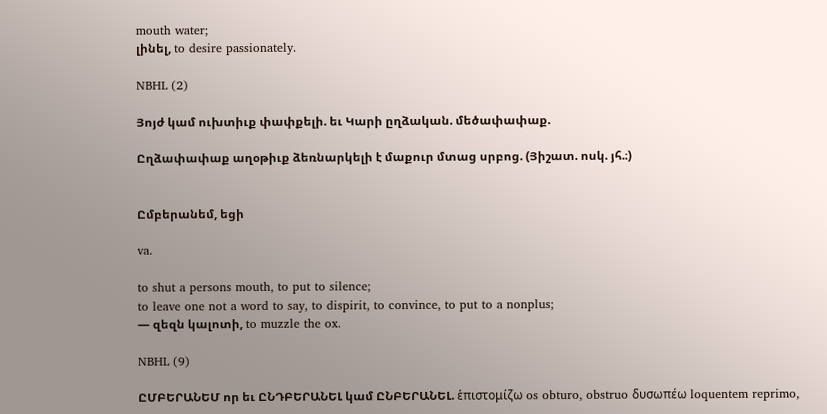mouth water;
լինել, to desire passionately.

NBHL (2)

Յոյժ կամ ուխտիւք փափքելի. եւ Կարի ըղձական. մեծափափաք.

Ըղձափափաք աղօթիւք ձեռնարկելի է մաքուր մտաց սրբոց. (Յիշատ. ոսկ. յհ.։)


Ըմբերանեմ, եցի

va.

to shut a persons mouth, to put to silence;
to leave one not a word to say, to dispirit, to convince, to put to a nonplus;
— զեզն կալոտի, to muzzle the ox.

NBHL (9)

ԸՄԲԵՐԱՆԵՄ որ եւ ԸՆԴԲԵՐԱՆԵԼ կամ ԸՆԲԵՐԱՆԵԼ. ἑπιστομίζω os obturo, obstruo δυσωπέω loquentem reprimo,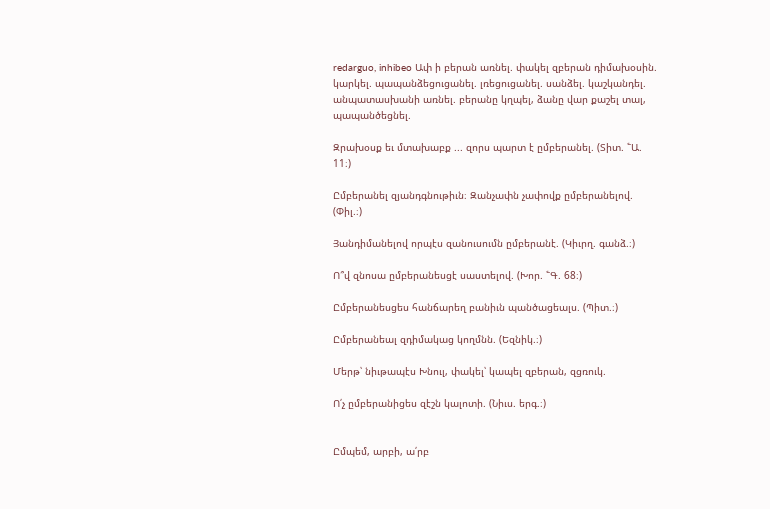redarguo, inhibeo Ափ ի բերան առնել. փակել զբերան դիմախօսին. կարկել. պապանձեցուցանել. լռեցուցանել. սանձել. կաշկանդել. անպատասխանի առնել. բերանը կղպել, ձանը վար քաշել տալ, պապանծեցնել.

Զրախօսք եւ մտախաբք ... զորս պարտ է ըմբերանել. (Տիտ. ՟Ա. 11։)

Ըմբերանել զյանդգնութիւն։ Զանչափն չափովք ըմբերանելով. (Փիլ.։)

Յանդիմանելով որպէս զանուսումն ըմբերանէ. (Կիւրղ. գանձ.։)

Ո՞վ զնոսա ըմբերանեսցէ սաստելով. (Խոր. ՟Գ. 68։)

Ըմբերանեսցես հանճարեղ բանիւն պանծացեալս. (Պիտ.։)

Ըմբերանեալ զդիմակաց կողմնն. (Եզնիկ.։)

Մերթ՝ նիւթապէս Խնուլ, փակել՝ կապել զբերան, զցռուկ.

Ո՛չ ըմբերանիցես զէշն կալոտի. (Նիւս. երգ.։)


Ըմպեմ, արբի, ա՛րբ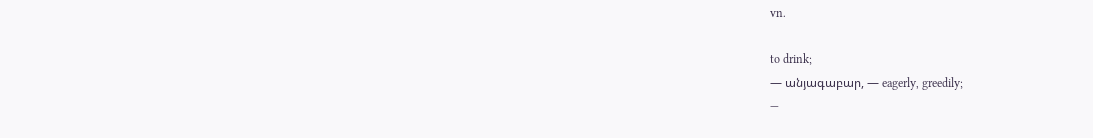vn.

to drink;
— անյագաբար, — eagerly, greedily;
—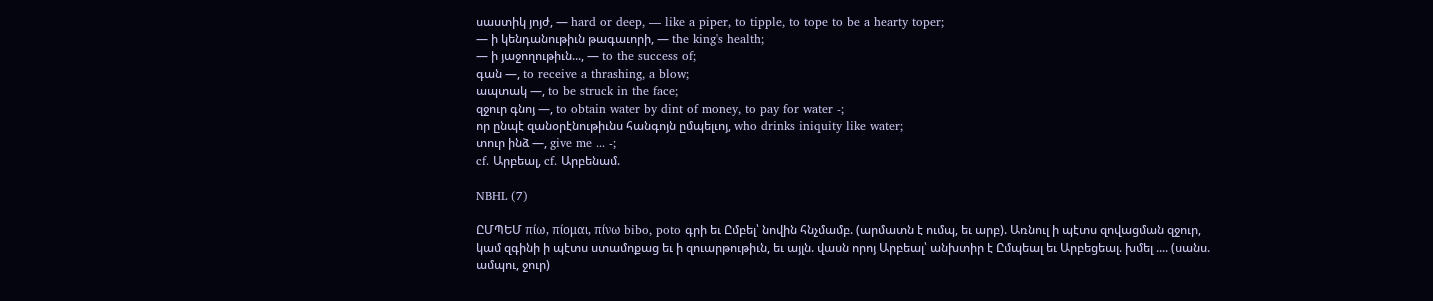սաստիկ յոյժ, — hard or deep, — like a piper, to tipple, to tope to be a hearty toper;
— ի կենդանութիւն թագաւորի, — the king's health;
— ի յաջողութիւն..., — to the success of;
գան —, to receive a thrashing, a blow;
ապտակ —, to be struck in the face;
զջուր գնոյ —, to obtain water by dint of money, to pay for water -;
որ ընպէ զանօրէնութիւնս հանգոյն ըմպելւոյ, who drinks iniquity like water;
տուր ինձ —, give me ... -;
cf. Արբեալ, cf. Արբենամ.

NBHL (7)

ԸՄՊԵՄ πίω, πίομαι, πίνω bibo, poto գրի եւ Ըմբել՝ նովին հնչմամբ. (արմատն է ումպ, եւ արբ). Առնուլ ի պէտս զովացման զջուր, կամ զգինի ի պէտս ստամոքաց եւ ի զուարթութիւն, եւ այլն. վասն որոյ Արբեալ՝ անխտիր է Ըմպեալ եւ Արբեցեալ. խմել .... (սանս. ամպու, ջուր)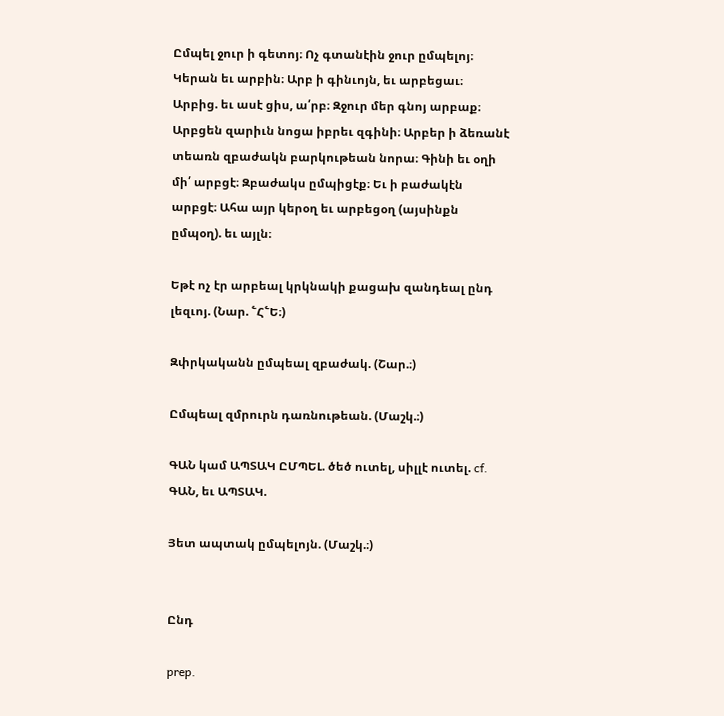Ըմպել ջուր ի գետոյ։ Ոչ գտանէին ջուր ըմպելոյ։ Կերան եւ արբին։ Արբ ի գինւոյն, եւ արբեցաւ։ Արբից. եւ ասէ ցիս, ա՛րբ։ Զջուր մեր գնոյ արբաք։ Արբցեն զարիւն նոցա իբրեւ զգինի։ Արբեր ի ձեռանէ տեառն զբաժակն բարկութեան նորա։ Գինի եւ օղի մի՛ արբցէ։ Զբաժակս ըմպիցէք։ Եւ ի բաժակէն արբցէ։ Ահա այր կերօղ եւ արբեցօղ (այսինքն ըմպօղ). եւ այլն։

Եթէ ոչ էր արբեալ կրկնակի քացախ զանդեալ ընդ լեզւոյ. (Նար. ՟Հ՟Ե։)

Զփրկականն ըմպեալ զբաժակ. (Շար.։)

Ըմպեալ զմրուրն դառնութեան. (Մաշկ.։)

ԳԱՆ կամ ԱՊՏԱԿ ԸՄՊԵԼ. ծեծ ուտել, սիլլէ ուտել. cf. ԳԱՆ, եւ ԱՊՏԱԿ.

Յետ ապտակ ըմպելոյն. (Մաշկ.։)


Ընդ

prep.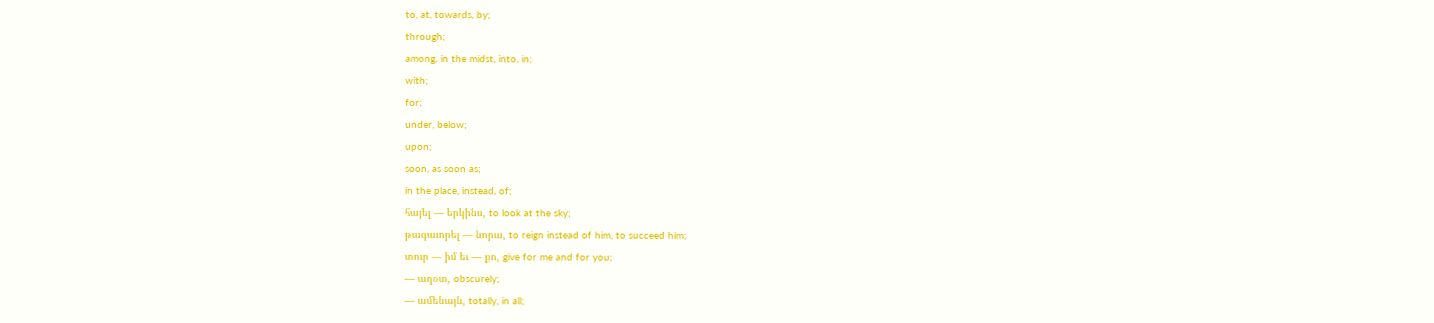to, at, towards, by;
through;
among, in the midst, into, in;
with;
for;
under, below;
upon;
soon, as soon as;
in the place, instead, of;
հայել — երկինս, to look at the sky;
թագաւորել — նորա, to reign instead of him, to succeed him;
տուր — իմ եւ — քո, give for me and for you;
— աղօտ, obscurely;
— ամենայն, totally, in all;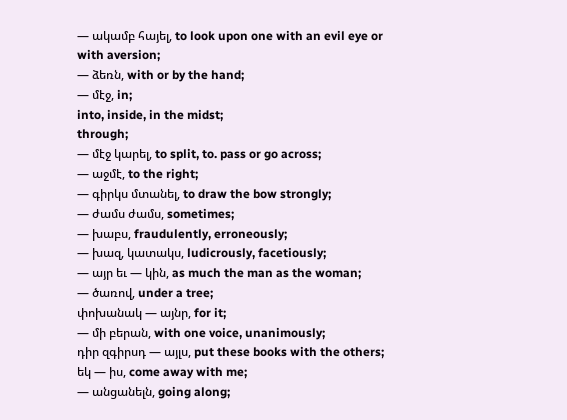— ակամբ հայել, to look upon one with an evil eye or with aversion;
— ձեռն, with or by the hand;
— մէջ, in;
into, inside, in the midst;
through;
— մէջ կարել, to split, to. pass or go across;
— աջմէ, to the right;
— գիրկս մտանել, to draw the bow strongly;
— ժամս ժամս, sometimes;
— խաբս, fraudulently, erroneously;
— խազ, կատակս, ludicrously, facetiously;
— այր եւ — կին, as much the man as the woman;
— ծառով, under a tree;
փոխանակ — այնր, for it;
— մի բերան, with one voice, unanimously;
դիր զգիրսդ — այլս, put these books with the others;
եկ — իս, come away with me;
— անցանելն, going along;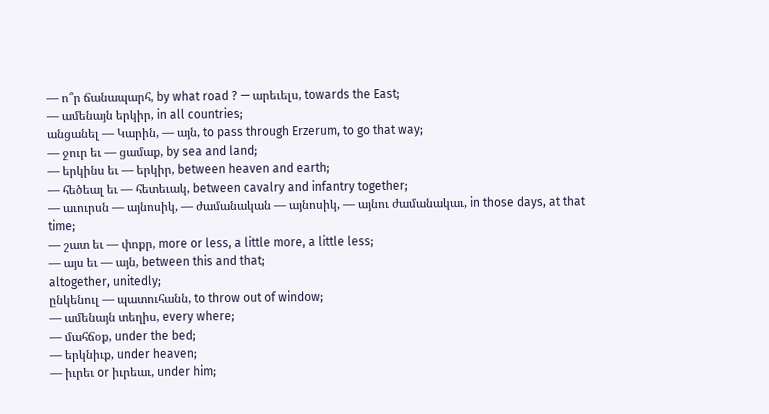— ո՞ր ճանապարհ, by what road ? — արեւելս, towards the East;
— ամենայն երկիր, in all countries;
անցանել — Կարին, — այն, to pass through Erzerum, to go that way;
— ջուր եւ — ցամաք, by sea and land;
— երկինս եւ — երկիր, between heaven and earth;
— հեծեալ եւ — հետեւակ, between cavalry and infantry together;
— աւուրսն — այնոսիկ, — ժամանական — այնոսիկ, — այնու ժամանակաւ, in those days, at that time;
— շատ եւ — փոքր, more or less, a little more, a little less;
— այս եւ — այն, between this and that;
altogether, unitedly;
ընկենուլ — պատուհանն, to throw out of window;
— ամենայն տեղիս, every where;
— մահճօք, under the bed;
— երկնիւք, under heaven;
— իւրեւ or իւրեաւ, under him;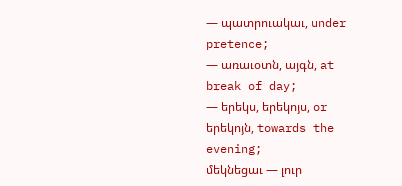— պատրուակաւ, under pretence;
— առաւօտն, այգն, at break of day;
— երեկս, երեկոյս, or երեկոյն, towards the evening;
մեկնեցաւ — լուր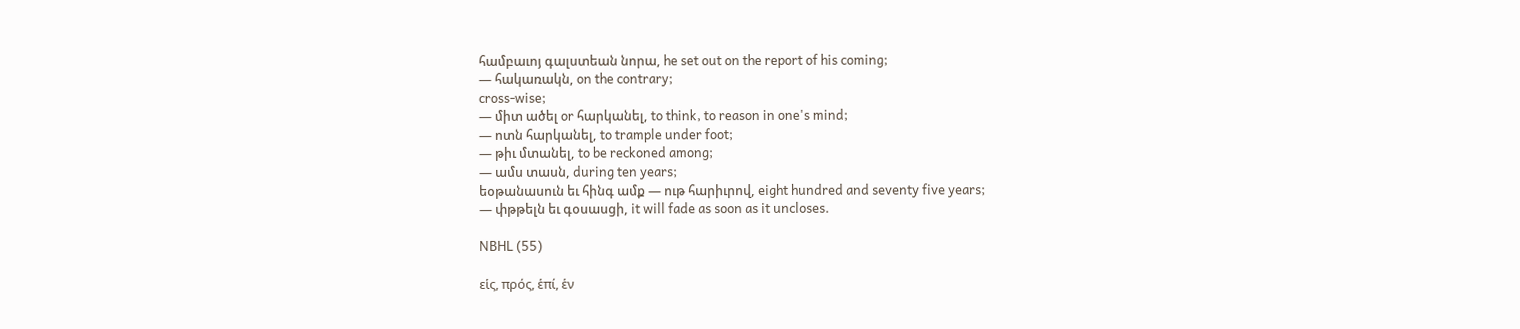համբաւոյ գալստեան նորա, he set out on the report of his coming;
— հակառակն, on the contrary;
cross-wise;
— միտ ածել or հարկանել, to think, to reason in one's mind;
— ոտն հարկանել, to trample under foot;
— թիւ մտանել, to be reckoned among;
— ամս տասն, during ten years;
եօթանասուն եւ հինգ ամք — ութ հարիւրով, eight hundred and seventy five years;
— փթթելն եւ գօսասցի, it will fade as soon as it uncloses.

NBHL (55)

εἱς, πρός, ἑπί, ἑν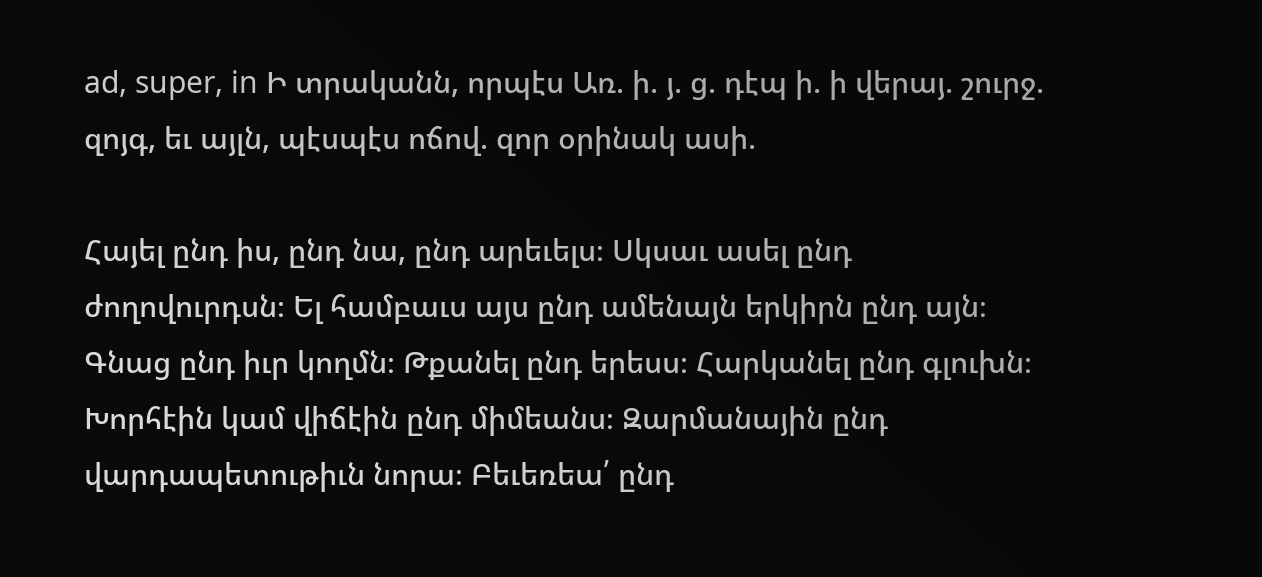ad, super, in Ի տրականն, որպէս Առ. ի. յ. ց. դէպ ի. ի վերայ. շուրջ. զոյգ, եւ այլն, պէսպէս ոճով. զոր օրինակ ասի.

Հայել ընդ իս, ընդ նա, ընդ արեւելս։ Սկսաւ ասել ընդ ժողովուրդսն։ Ել համբաւս այս ընդ ամենայն երկիրն ընդ այն։ Գնաց ընդ իւր կողմն։ Թքանել ընդ երեսս։ Հարկանել ընդ գլուխն։ Խորհէին կամ վիճէին ընդ միմեանս։ Զարմանային ընդ վարդապետութիւն նորա։ Բեւեռեա՛ ընդ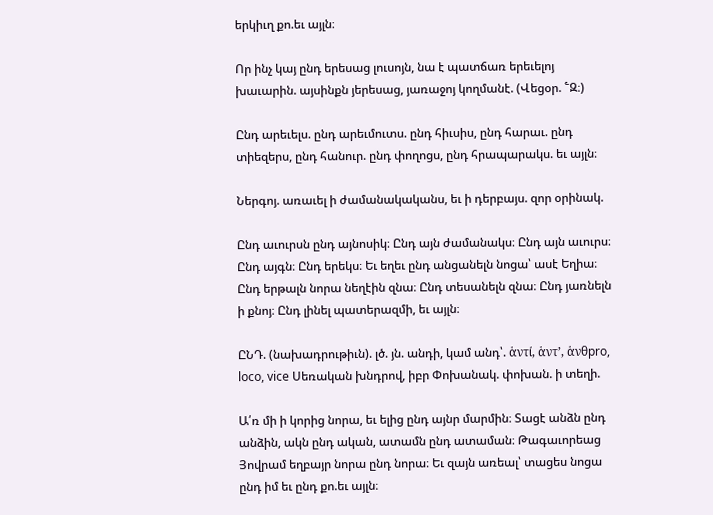երկիւղ քո.եւ այլն։

Որ ինչ կայ ընդ երեսաց լուսոյն, նա է պատճառ երեւելոյ խաւարին. այսինքն յերեսաց, յառաջոյ կողմանէ. (Վեցօր. ՟Զ։)

Ընդ արեւելս. ընդ արեւմուտս. ընդ հիւսիս, ընդ հարաւ. ընդ տիեզերս, ընդ հանուր. ընդ փողոցս, ընդ հրապարակս. եւ այլն։

Ներգոյ. առաւել ի ժամանակականս, եւ ի դերբայս. զոր օրինակ.

Ընդ աւուրսն ընդ այնոսիկ։ Ընդ այն ժամանակս։ Ընդ այն աւուրս։ Ընդ այգն։ Ընդ երեկս։ Եւ եղեւ ընդ անցանելն նոցա՝ ասէ Եղիա։ Ընդ երթալն նորա նեղէին զնա։ Ընդ տեսանելն զնա։ Ընդ յառնելն ի քնոյ։ Ընդ լինել պատերազմի, եւ այլն։

ԸՆԴ. (նախադրութիւն). լծ. յն. անդի, կամ անդ՝. ἁντί, ἁντ’, ἁνθpro, loco, vice Սեռական խնդրով, իբր Փոխանակ. փոխան. ի տեղի.

Ա՛ռ մի ի կորից նորա, եւ ելից ընդ այնր մարմին։ Տացէ անձն ընդ անձին, ակն ընդ ական, ատամն ընդ ատաման։ Թագաւորեաց Յովրամ եղբայր նորա ընդ նորա։ Եւ զայն առեալ՝ տացես նոցա ընդ իմ եւ ընդ քո.եւ այլն։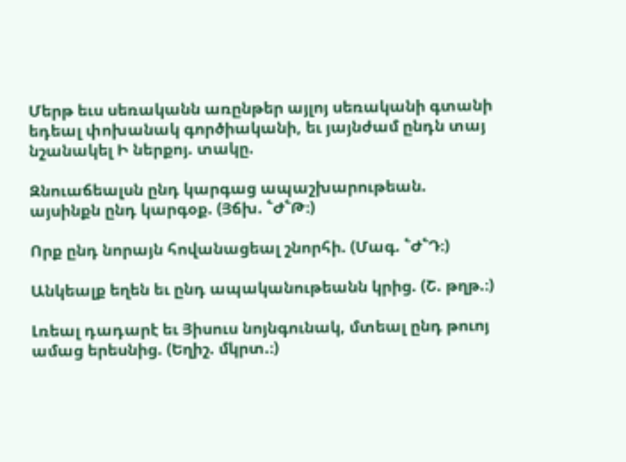Մերթ եւս սեռականն առընթեր այլոյ սեռականի գտանի եդեալ փոխանակ գործիականի, եւ յայնժամ ընդն տայ նշանակել Ի ներքոյ. տակը.

Զնուաճեալսն ընդ կարգաց ապաշխարութեան. այսինքն ընդ կարգօք. (Յճխ. ՟Ժ՟Թ։)

Որք ընդ նորայն հովանացեալ շնորհի. (Մագ. ՟Ժ՟Դ։)

Անկեալք եղեն եւ ընդ ապականութեանն կրից. (Շ. թղթ.։)

Լռեալ դադարէ եւ Յիսուս նոյնգունակ, մտեալ ընդ թուոյ ամաց երեսնից. (Եղիշ. մկրտ.։)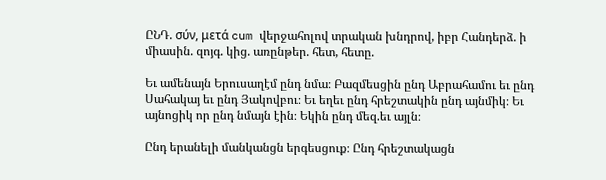ԸՆԴ. σύν, μετά cum վերջահոլով տրական խնդրով, իբր Հանդերձ. ի միասին. զոյգ. կից. առընթեր. հետ, հետը.

Եւ ամենայն Երուսաղէմ ընդ նմա։ Բազմեսցին ընդ Աբրահամու եւ ընդ Սահակայ եւ ընդ Յակովբու։ Եւ եղեւ ընդ հրեշտակին ընդ այնմիկ։ Եւ այնոցիկ որ ընդ նմայն էին։ Եկին ընդ մեզ.եւ այլն։

Ընդ երանելի մանկանցն երգեսցուք։ Ընդ հրեշտակացն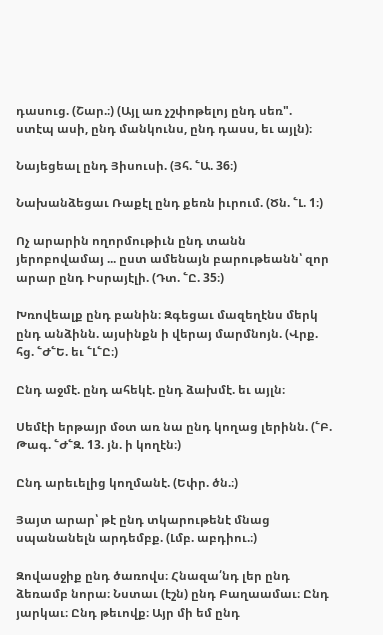դասուց. (Շար.։) (Այլ առ չշփոթելոյ ընդ սեռ". ստէպ ասի, ընդ մանկունս, ընդ դասս, եւ այլն)։

Նայեցեալ ընդ Յիսուսի. (Յհ. ՟Ա. 36։)

Նախանձեցաւ Ռաքէլ ընդ քեռն իւրում. (Ծն. ՟Լ. 1։)

Ոչ արարին ողորմութիւն ընդ տանն յերոբովամայ ... ըստ ամենայն բարութեանն՝ զոր արար ընդ Իսրայէլի. (Դտ. ՟Ը. 35։)

Խռովեալք ընդ բանին։ Զգեցաւ մազեղէնս մերկ ընդ անձինն. այսինքն ի վերայ մարմնոյն. (Վրք. հց. ՟Ժ՟Ե. եւ ՟Լ՟Ը։)

Ընդ աջմէ. ընդ ահեկէ. ընդ ձախմէ. եւ այլն։

Սեմէի երթայր մօտ առ նա ընդ կողաց լերինն. (՟Բ. Թագ. ՟Ժ՟Զ. 13. յն. ի կողէն։)

Ընդ արեւելից կողմանէ. (Եփր. ծն.։)

Յայտ արար՝ թէ ընդ տկարութենէ մնաց սպանանելն արդեմբք. (Լմբ. աբդիու.։)

Զովասջիք ընդ ծառովս։ Հնազա՛նդ լեր ընդ ձեռամբ նորա։ Նստաւ (էշն) ընդ Բաղաամաւ։ Ընդ յարկաւ։ Ընդ թեւովք։ Այր մի եմ ընդ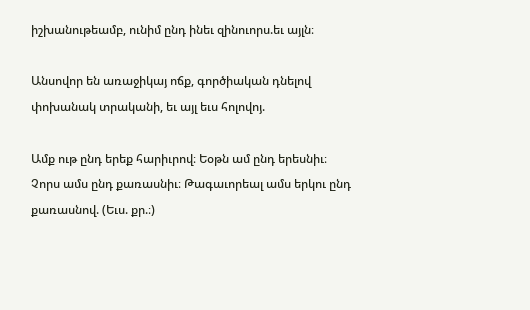իշխանութեամբ, ունիմ ընդ ինեւ զինուորս.եւ այլն։

Անսովոր են առաջիկայ ոճք, գործիական դնելով փոխանակ տրականի, եւ այլ եւս հոլովոյ.

Ամք ութ ընդ երեք հարիւրով։ Եօթն ամ ընդ երեսնիւ։ Չորս ամս ընդ քառասնիւ։ Թագաւորեալ ամս երկու ընդ քառասնով. (Եւս. քր.։)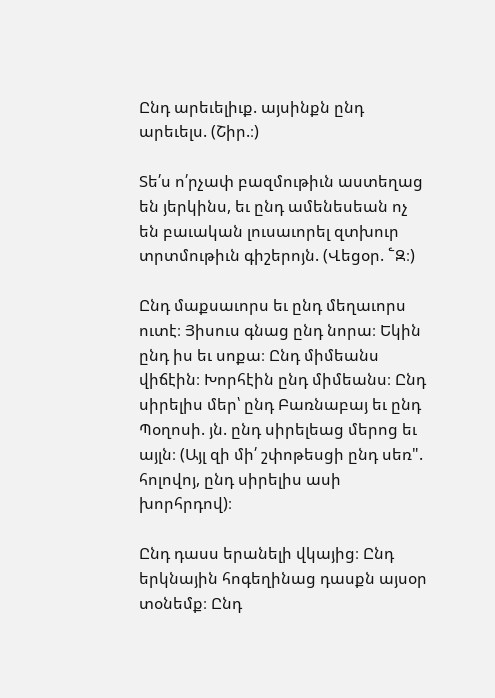Ընդ արեւելիւք. այսինքն ընդ արեւելս. (Շիր.։)

Տե՛ս ո՛րչափ բազմութիւն աստեղաց են յերկինս, եւ ընդ ամենեսեան ոչ են բաւական լուսաւորել զտխուր տրտմութիւն գիշերոյն. (Վեցօր. ՟Զ։)

Ընդ մաքսաւորս եւ ընդ մեղաւորս ուտէ։ Յիսուս գնաց ընդ նորա։ Եկին ընդ իս եւ սոքա։ Ընդ միմեանս վիճէին։ Խորհէին ընդ միմեանս։ Ընդ սիրելիս մեր՝ ընդ Բառնաբայ եւ ընդ Պօղոսի. յն. ընդ սիրելեաց մերոց եւ այլն։ (Այլ զի մի՛ շփոթեսցի ընդ սեռ". հոլովոյ, ընդ սիրելիս ասի խորհրդով)։

Ընդ դասս երանելի վկայից։ Ընդ երկնային հոգեղինաց դասքն այսօր տօնեմք։ Ընդ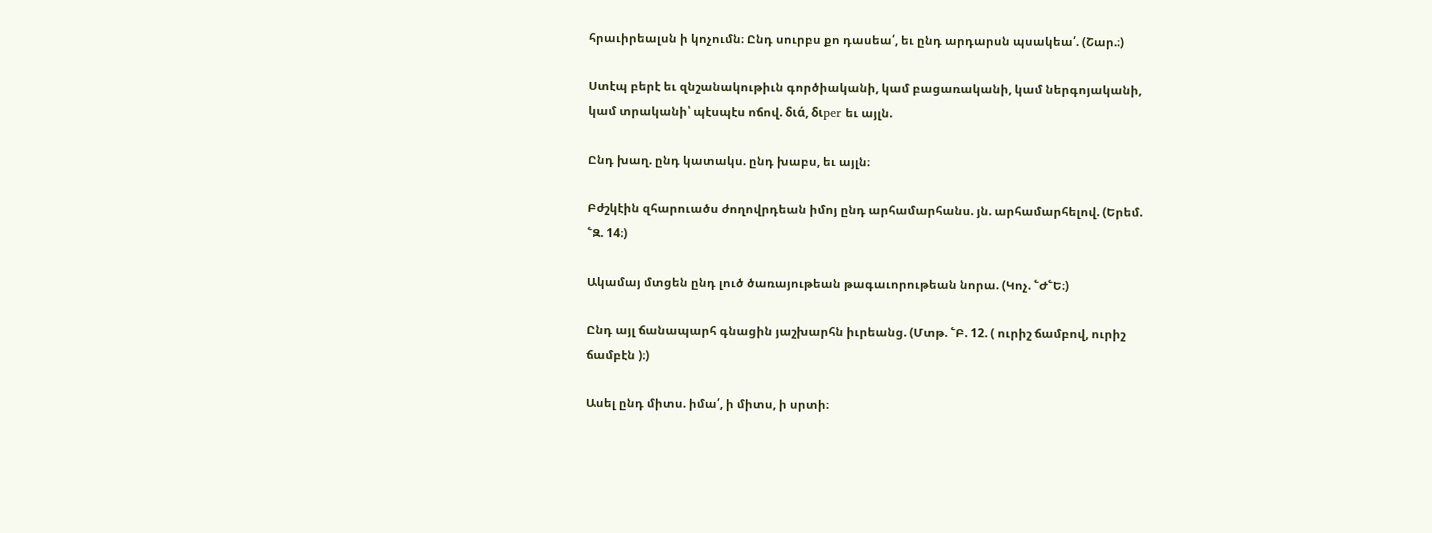հրաւիրեալսն ի կոչումն։ Ընդ սուրբս քո դասեա՛, եւ ընդ արդարսն պսակեա՛. (Շար.։)

Ստէպ բերէ եւ զնշանակութիւն գործիականի, կամ բացառականի, կամ ներգոյականի, կամ տրականի՝ պէսպէս ոճով. διά, διper եւ այլն.

Ընդ խաղ. ընդ կատակս. ընդ խաբս, եւ այլն։

Բժշկէին զհարուածս ժողովրդեան իմոյ ընդ արհամարհանս. յն. արհամարհելով. (Երեմ. ՟Զ. 14։)

Ակամայ մտցեն ընդ լուծ ծառայութեան թագաւորութեան նորա. (Կոչ. ՟Ժ՟Ե։)

Ընդ այլ ճանապարհ գնացին յաշխարհն իւրեանց. (Մտթ. ՟Բ. 12. ( ուրիշ ճամբով, ուրիշ ճամբէն )։)

Ասել ընդ միտս. իմա՛, ի միտս, ի սրտի։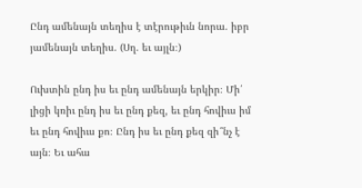Ընդ ամենայն տեղիս է տէրութիւն նորա. իբր յամենայն տեղիս. (Սղ. եւ այլն։)

Ուխտին ընդ իս եւ ընդ ամենայն երկիր։ Մի՛ լիցի կռիւ ընդ իս եւ ընդ քեզ, եւ ընդ հովիւս իմ եւ ընդ հովիւս քո։ Ընդ իս եւ ընդ քեզ զի՞նչ է այն։ Եւ ահա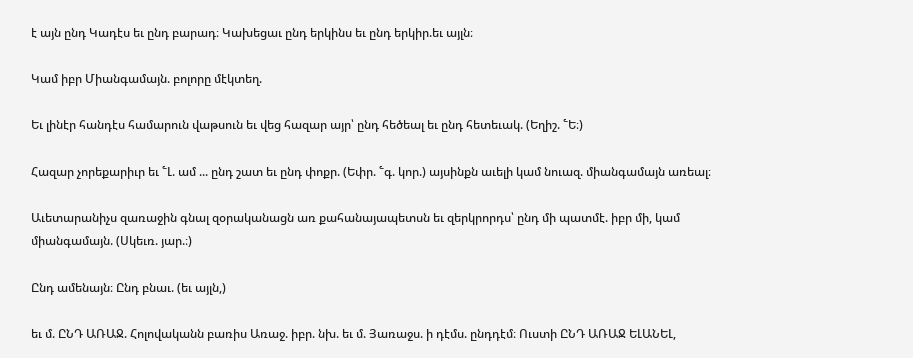է այն ընդ Կադէս եւ ընդ բարադ։ Կախեցաւ ընդ երկինս եւ ընդ երկիր.եւ այլն։

Կամ իբր Միանգամայն. բոլորը մէկտեղ.

Եւ լինէր հանդէս համարուն վաթսուն եւ վեց հազար այր՝ ընդ հեծեալ եւ ընդ հետեւակ. (Եղիշ. ՟Ե։)

Հազար չորեքարիւր եւ ՟Լ. ամ ... ընդ շատ եւ ընդ փոքր. (Եփր. ՟գ. կոր.) այսինքն աւելի կամ նուազ. միանգամայն առեալ։

Աւետարանիչս զառաջին գնալ զօրականացն առ քահանայապետսն եւ զերկրորդս՝ ընդ մի պատմէ. իբր մի, կամ միանգամայն. (Սկեւռ. յար.։)

Ընդ ամենայն։ Ընդ բնաւ. (եւ այլն,)

եւ մ. ԸՆԴ ԱՌԱՋ. Հոլովականն բառիս Առաջ. իբր. նխ. եւ մ. Յառաջս. ի դէմս. ընդդէմ։ Ուստի ԸՆԴ ԱՌԱՋ ԵԼԱՆԵԼ,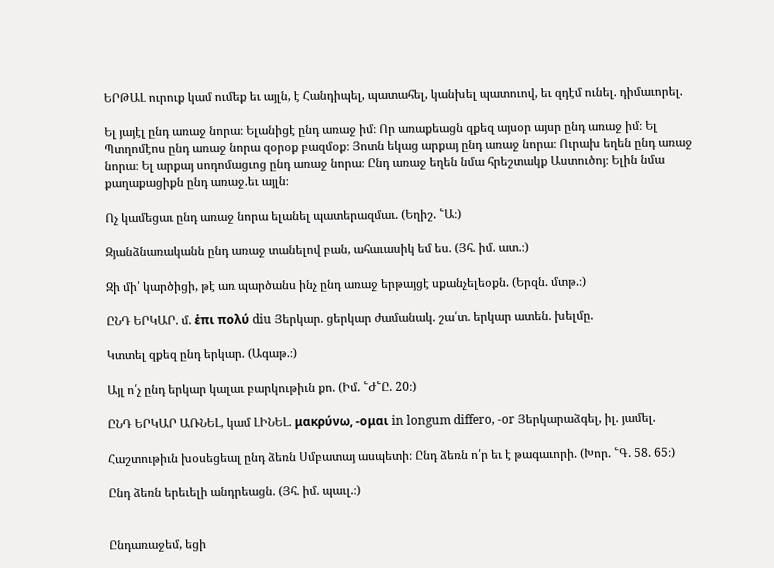ԵՐԹԱԼ ուրուք կամ ումեք եւ այլն, է Հանդիպել, պատահել, կանխել պատուով, եւ զդէմ ունել. դիմաւորել.

Ել յայէլ ընդ առաջ նորա։ Ելանիցէ ընդ առաջ իմ։ Որ առաքեացն զքեզ այսօր այսր ընդ առաջ իմ։ Ել Պտղոմէոս ընդ առաջ նորա զօրօք բազմօք։ Յոտն եկաց արքայ ընդ առաջ նորա։ Ուրախ եղեն ընդ առաջ նորա։ Ել արքայ սոդոմացւոց ընդ առաջ նորա։ Ընդ առաջ եղեն նմա հրեշտակք Աստուծոյ։ Ելին նմա քաղաքացիքն ընդ առաջ.եւ այլն։

Ոչ կամեցաւ ընդ առաջ նորա ելանել պատերազմաւ. (Եղիշ. ՟Ա։)

Զյանձնառականն ընդ առաջ տանելով բան, ահաւասիկ եմ ես. (Յհ. իմ. ատ.։)

Զի մի՛ կարծիցի, թէ առ պարծանս ինչ ընդ առաջ երթայցէ սքանչելեօքն. (Երզն. մտթ.։)

ԸՆԴ ԵՐԿԱՐ. մ. ἑπι πολύ diu Յերկար. ցերկար ժամանակ. շա՛տ. երկար ատեն. խելմը.

Կտտել զքեզ ընդ երկար. (Ագաթ.։)

Այլ ո՛չ ընդ երկար կալաւ բարկութիւն քո. (Իմ. ՟Ժ՟Ը. 20։)

ԸՆԴ ԵՐԿԱՐ ԱՌՆԵԼ, կամ ԼԻՆԵԼ. μακρύνω, -ομαι in longum differo, -or Յերկարաձգել, իլ. յամել.

Հաշտութիւն խօսեցեալ ընդ ձեռն Սմբատայ ասպետի։ Ընդ ձեռն ո՛ր եւ է թագաւորի. (Խոր. ՟Գ. 58. 65։)

Ընդ ձեռն երեւելի անդրեացն. (Յհ. իմ. պաւլ.։)


Ընդառաջեմ, եցի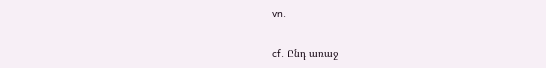vn.

cf. Ընդ առաջ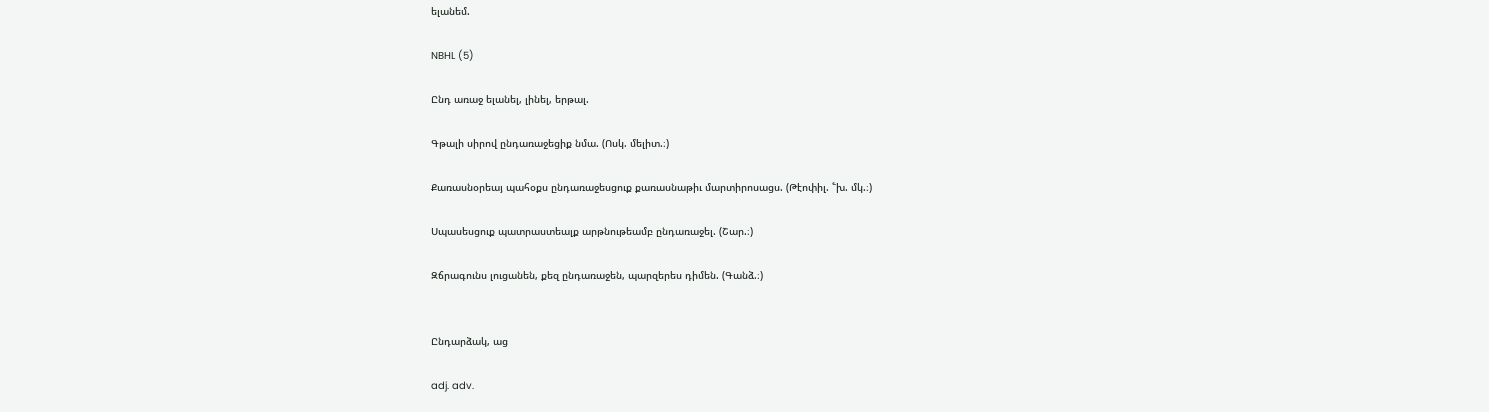ելանեմ.

NBHL (5)

Ընդ առաջ ելանել, լինել, երթալ.

Գթալի սիրով ընդառաջեցիք նմա. (Ոսկ. մելիտ.։)

Քառասնօրեայ պահօքս ընդառաջեսցուք քառասնաթիւ մարտիրոսացս. (Թէոփիլ. ՟խ. մկ.։)

Սպասեսցուք պատրաստեալք արթնութեամբ ընդառաջել. (Շար.։)

Զճրագունս լուցանեն, քեզ ընդառաջեն, պարզերես դիմեն. (Գանձ.։)


Ընդարձակ, աց

adj. adv.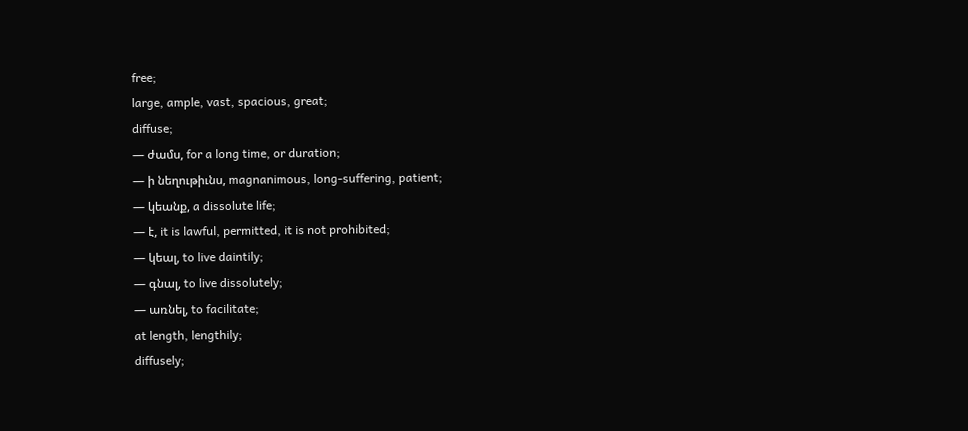free;
large, ample, vast, spacious, great;
diffuse;
— ժամս, for a long time, or duration;
— ի նեղութիւնս, magnanimous, long-suffering, patient;
— կեանք, a dissolute life;
— է, it is lawful, permitted, it is not prohibited;
— կեալ, to live daintily;
— գնալ, to live dissolutely;
— առնել, to facilitate;
at length, lengthily;
diffusely;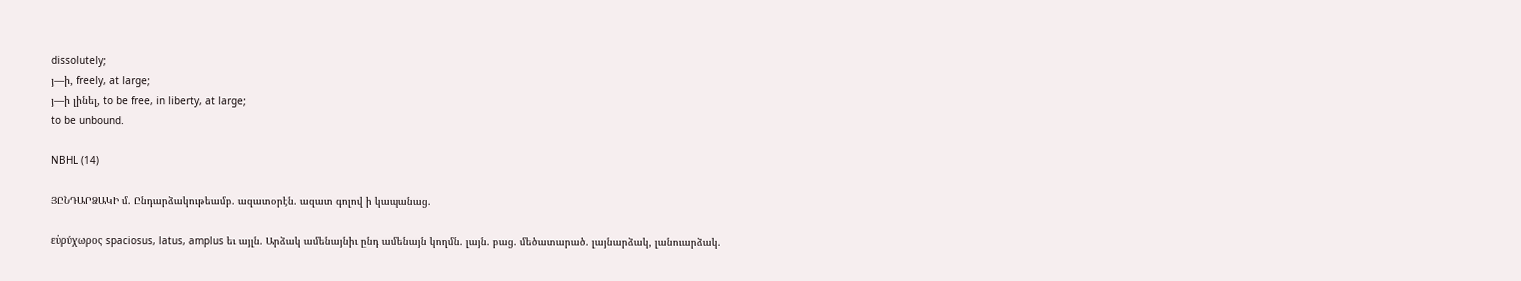dissolutely;
յ—ի, freely, at large;
յ—ի լինել, to be free, in liberty, at large;
to be unbound.

NBHL (14)

ՅԸՆԴԱՐՁԱԿԻ մ. Ընդարձակութեամբ. ազատօրէն. ազատ գոլով ի կապանաց.

εὑρύχωρος spaciosus, latus, amplus եւ այլն. Արձակ ամենայնիւ ընդ ամենայն կողմն. լայն. բաց. մեծատարած. լայնարձակ, լանուարձակ.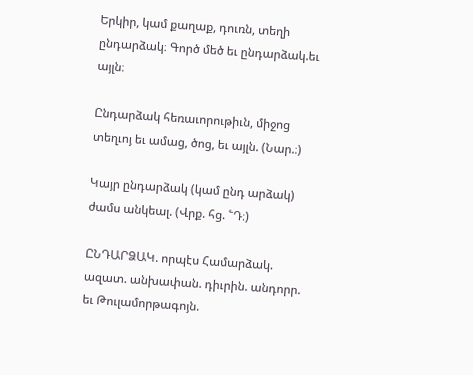Երկիր, կամ քաղաք, դուռն, տեղի ընդարձակ։ Գործ մեծ եւ ընդարձակ.եւ այլն։

Ընդարձակ հեռաւորութիւն, միջոց տեղւոյ եւ ամաց, ծոց, եւ այլն. (Նար.։)

Կայր ընդարձակ (կամ ընդ արձակ) ժամս անկեալ. (Վրք. հց. ՟Դ։)

ԸՆԴԱՐՁԱԿ. որպէս Համարձակ. ազատ. անխափան. դիւրին. անդորր. եւ Թուլամորթագոյն.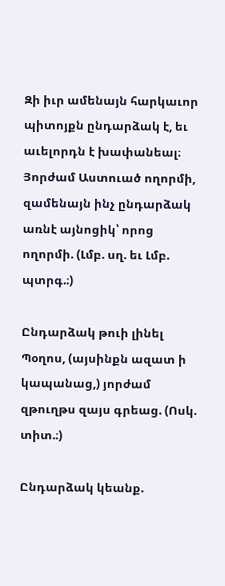Զի իւր ամենայն հարկաւոր պիտոյքն ընդարձակ է, եւ աւելորդն է խափանեալ։ Յորժամ Աստուած ողորմի, զամենայն ինչ ընդարձակ առնէ այնոցիկ՝ որոց ողորմի. (Լմբ. սղ. եւ Լմբ. պտրգ.։)

Ընդարձակ թուի լինել Պօղոս, (այսինքն ազատ ի կապանաց,) յորժամ զթուղթս զայս գրեաց. (Ոսկ. տիտ.։)

Ընդարձակ կեանք.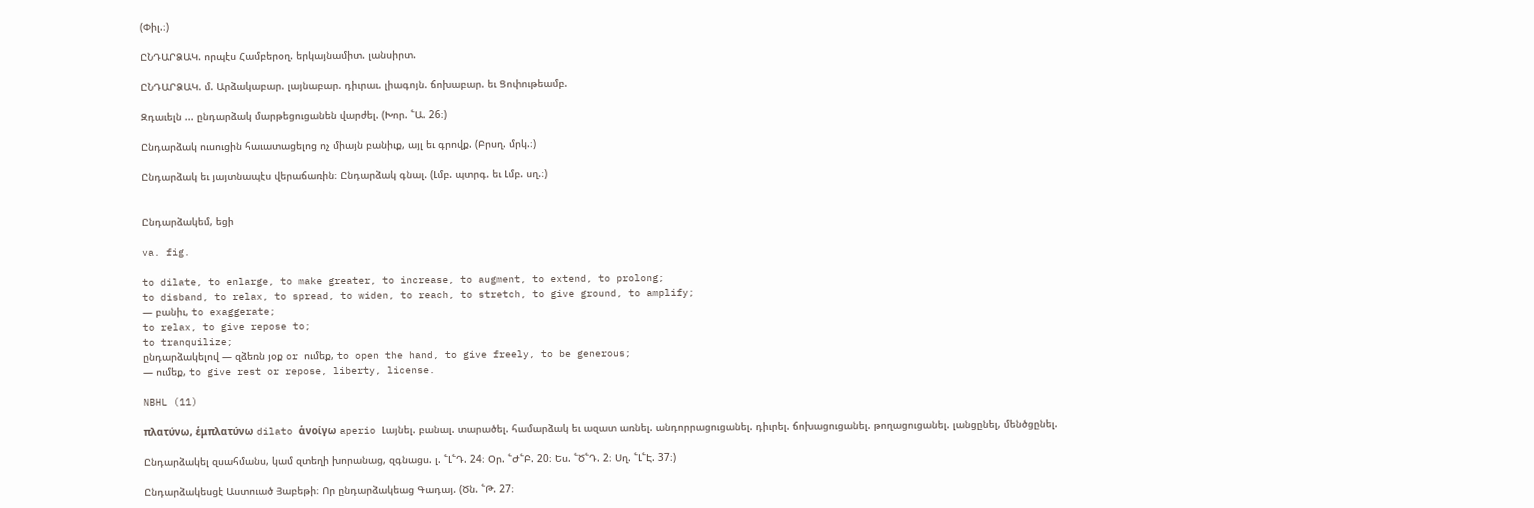(Փիլ.։)

ԸՆԴԱՐՁԱԿ. որպէս Համբերօղ. երկայնամիտ. լանսիրտ.

ԸՆԴԱՐՁԱԿ. մ. Արձակաբար. լայնաբար. դիւրաւ. լիագոյն. ճոխաբար. եւ Ցոփութեամբ.

Զդաւելն ... ընդարձակ մարթեցուցանեն վարժել. (Խոր. ՟Ա. 26։)

Ընդարձակ ուսուցին հաւատացելոց ոչ միայն բանիւք, այլ եւ գրովք. (Բրսղ. մրկ.։)

Ընդարձակ եւ յայտնապէս վերաճառին։ Ընդարձակ գնալ. (Լմբ. պտրգ. եւ Լմբ. սղ.։)


Ընդարձակեմ, եցի

va. fig.

to dilate, to enlarge, to make greater, to increase, to augment, to extend, to prolong;
to disband, to relax, to spread, to widen, to reach, to stretch, to give ground, to amplify;
— բանիւ, to exaggerate;
to relax, to give repose to;
to tranquilize;
ընդարձակելով — զձեռն յօք or ումեք, to open the hand, to give freely, to be generous;
— ումեք, to give rest or repose, liberty, license.

NBHL (11)

πλατύνω, ἑμπλατύνω dilato ἁνοίγω aperio Լայնել. բանալ. տարածել. համարձակ եւ ազատ առնել. անդորրացուցանել. դիւրել. ճոխացուցանել. թողացուցանել. լանցընել, մենծցընել.

Ընդարձակել զսահմանս, կամ զտեղի խորանաց, զգնացս. լ. ՟Լ՟Դ. 24։ Օր. ՟Ժ՟Բ. 20։ Ես. ՟Ծ՟Դ. 2։ Սղ. ՟Լ՟Է. 37։)

Ընդարձակեսցէ Աստուած Յաբեթի։ Որ ընդարձակեաց Գադայ. (Ծն. ՟Թ. 27։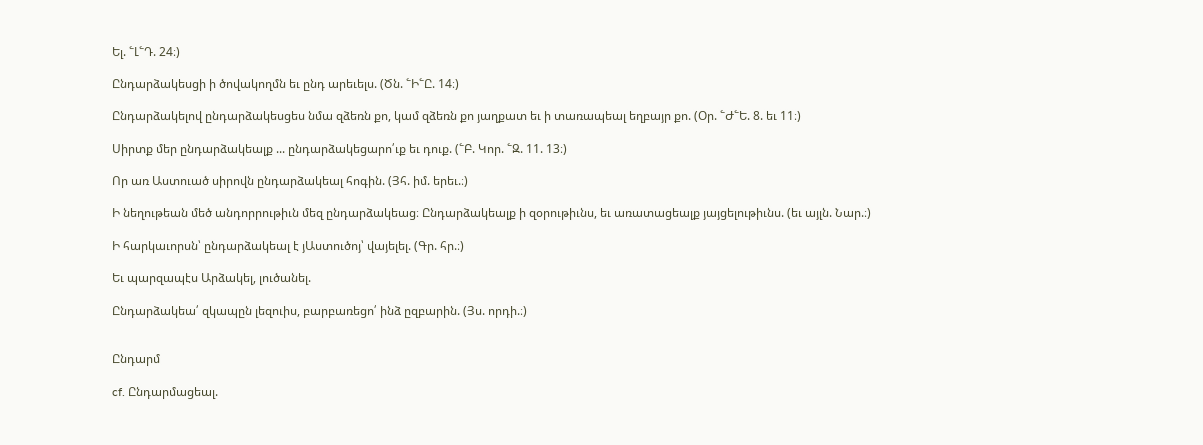Ել. ՟Լ՟Դ. 24։)

Ընդարձակեսցի ի ծովակողմն եւ ընդ արեւելս. (Ծն. ՟Ի՟Ը. 14։)

Ընդարձակելով ընդարձակեսցես նմա զձեռն քո, կամ զձեռն քո յաղքատ եւ ի տառապեալ եղբայր քո. (Օր. ՟Ժ՟Ե. 8. եւ 11։)

Սիրտք մեր ընդարձակեալք ... ընդարձակեցարո՛ւք եւ դուք. (՟Բ. Կոր. ՟Զ. 11. 13։)

Որ առ Աստուած սիրովն ընդարձակեալ հոգին. (Յհ. իմ. երեւ.։)

Ի նեղութեան մեծ անդորրութիւն մեզ ընդարձակեաց։ Ընդարձակեալք ի զօրութիւնս, եւ առատացեալք յայցելութիւնս. (եւ այլն. Նար.։)

Ի հարկաւորսն՝ ընդարձակեալ է յԱստուծոյ՝ վայելել. (Գր. հր.։)

Եւ պարզապէս Արձակել, լուծանել.

Ընդարձակեա՛ զկապըն լեզուիս, բարբառեցո՛ ինձ ըզբարին. (Յս. որդի.։)


Ընդարմ

cf. Ընդարմացեալ.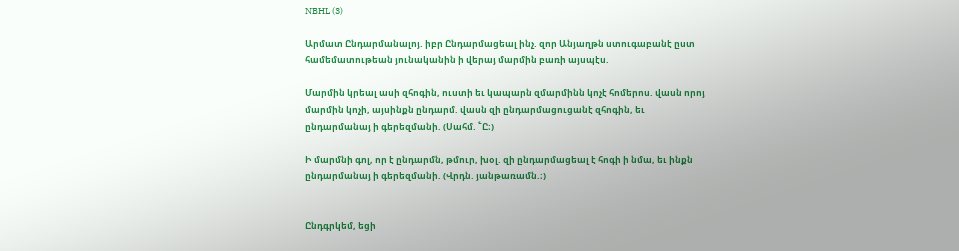NBHL (3)

Արմատ Ընդարմանալոյ. իբր Ընդարմացեալ ինչ. զոր Անյաղթն ստուգաբանէ ըստ համեմատութեան յունականին ի վերայ մարմին բառի այսպէս.

Մարմին կրեալ ասի զհոգին, ուստի եւ կապարն զմարմինն կոչէ հոմերոս. վասն որոյ մարմին կոչի, այսինքն ընդարմ. վասն զի ընդարմացուցանէ զհոգին, եւ ընդարմանայ ի գերեզմանի. (Սահմ. ՟Ը։)

Ի մարմնի գոլ, որ է ընդարմն, թմուր, խօլ. զի ընդարմացեալ է հոգի ի նմա, եւ ինքն ընդարմանայ ի գերեզմանի. (Վրդն. յանթառամն.։)


Ընդգրկեմ, եցի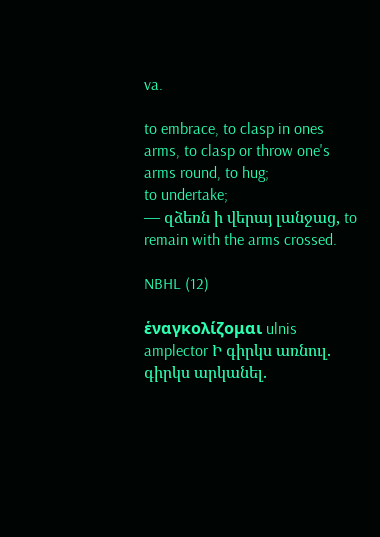va.

to embrace, to clasp in ones arms, to clasp or throw one's arms round, to hug;
to undertake;
— զձեռն ի վերայ լանջաց, to remain with the arms crossed.

NBHL (12)

ἑναγκολίζομαι ulnis amplector Ի գիրկս առնուլ. գիրկս արկանել.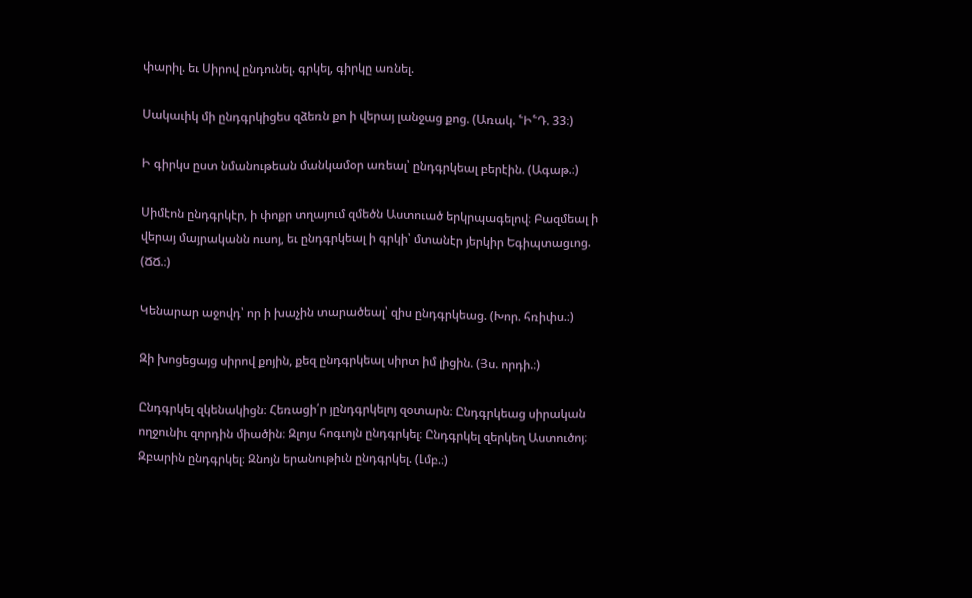փարիլ. եւ Սիրով ընդունել. գրկել, գիրկը առնել.

Սակաւիկ մի ընդգրկիցես զձեռն քո ի վերայ լանջաց քոց. (Առակ. ՟Ի՟Դ. 33։)

Ի գիրկս ըստ նմանութեան մանկամօր առեալ՝ ընդգրկեալ բերէին. (Ագաթ.։)

Սիմէոն ընդգրկէր, ի փոքր տղայում զմեծն Աստուած երկրպագելով։ Բազմեալ ի վերայ մայրականն ուսոյ, եւ ընդգրկեալ ի գրկի՝ մտանէր յերկիր Եգիպտացւոց. (ՃՃ.։)

Կենարար աջովդ՝ որ ի խաչին տարածեալ՝ զիս ընդգրկեաց. (Խոր. հռիփս.։)

Զի խոցեցայց սիրով քոյին, քեզ ընդգրկեալ սիրտ իմ լիցին. (Յս. որդի.։)

Ընդգրկել զկենակիցն։ Հեռացի՛ր յընդգրկելոյ զօտարն։ Ընդգրկեաց սիրական ողջունիւ զորդին միածին։ Զլոյս հոգւոյն ընդգրկել։ Ընդգրկել զերկեղ Աստուծոյ։ Զբարին ընդգրկել։ Զնոյն երանութիւն ընդգրկել. (Լմբ.։)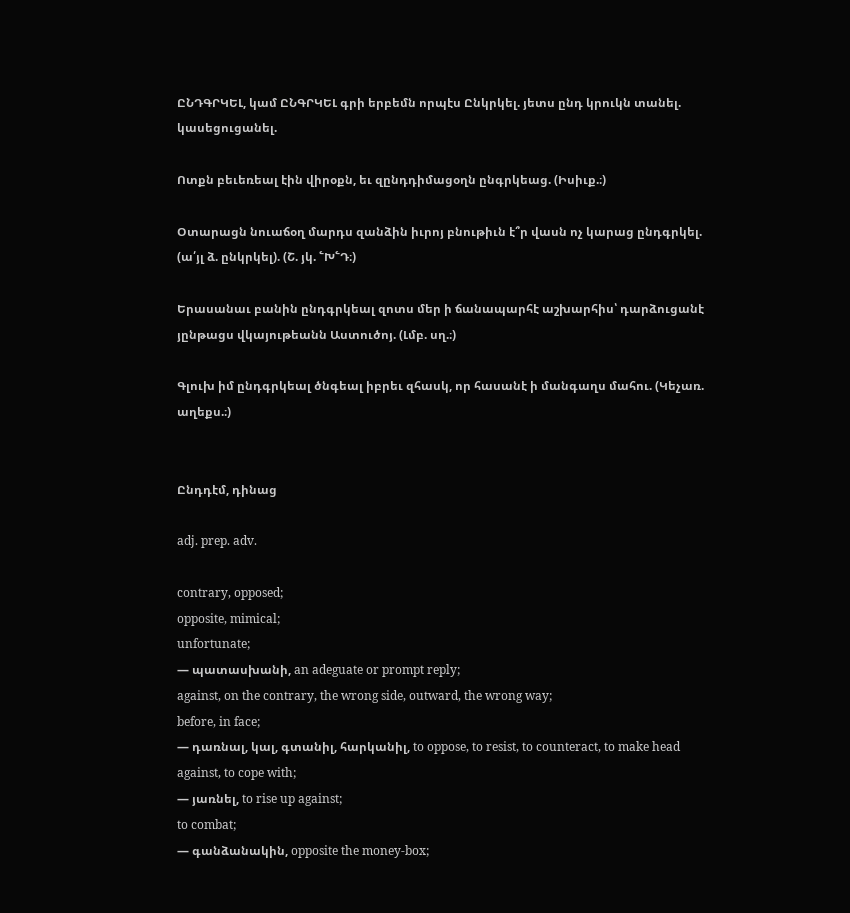ԸՆԴԳՐԿԵԼ, կամ ԸՆԳՐԿԵԼ գրի երբեմն որպէս Ընկրկել. յետս ընդ կրուկն տանել. կասեցուցանել.

Ոտքն բեւեռեալ էին վիրօքն, եւ զընդդիմացօղն ընգրկեաց. (Իսիւք.։)

Օտարացն նուաճօղ մարդս զանձին իւրոյ բնութիւն է՞ր վասն ոչ կարաց ընդգրկել. (ա՛յլ ձ. ընկրկել). (Շ. յկ. ՟Խ՟Դ։)

Երասանաւ բանին ընդգրկեալ զոտս մեր ի ճանապարհէ աշխարհիս՝ դարձուցանէ յընթացս վկայութեանն Աստուծոյ. (Լմբ. սղ.։)

Գլուխ իմ ընդգրկեալ ծնգեալ իբրեւ զհասկ, որ հասանէ ի մանգաղս մահու. (Կեչառ. աղեքս.։)


Ընդդէմ, դինաց

adj. prep. adv.

contrary, opposed;
opposite, mimical;
unfortunate;
— պատասխանի, an adeguate or prompt reply;
against, on the contrary, the wrong side, outward, the wrong way;
before, in face;
— դառնալ, կալ, գտանիլ, հարկանիլ, to oppose, to resist, to counteract, to make head against, to cope with;
— յառնել, to rise up against;
to combat;
— գանձանակին, opposite the money-box;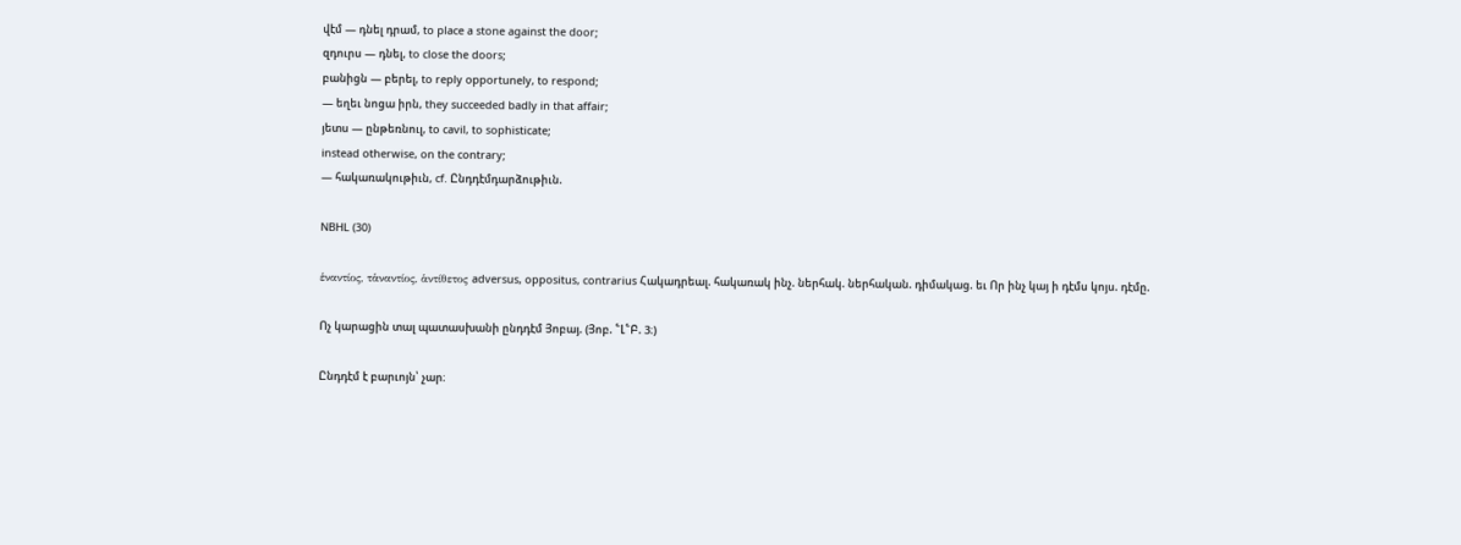վէմ — դնել դրամ, to place a stone against the door;
զդուրս — դնել, to close the doors;
բանիցն — բերել, to reply opportunely, to respond;
— եղեւ նոցա իրն, they succeeded badly in that affair;
յետս — ընթեռնուլ, to cavil, to sophisticate;
instead otherwise, on the contrary;
— հակառակութիւն, cf. Ընդդէմդարձութիւն.

NBHL (30)

ἑναντίος, τἁναντίος, ἁντίθετος adversus, oppositus, contrarius Հակադրեալ. հակառակ ինչ. ներհակ. ներհական. դիմակաց. եւ Որ ինչ կայ ի դէմս կոյս. դէմը.

Ոչ կարացին տալ պատասխանի ընդդէմ Յոբայ. (Յոբ. ՟Լ՟Բ. 3։)

Ընդդէմ է բարւոյն՝ չար։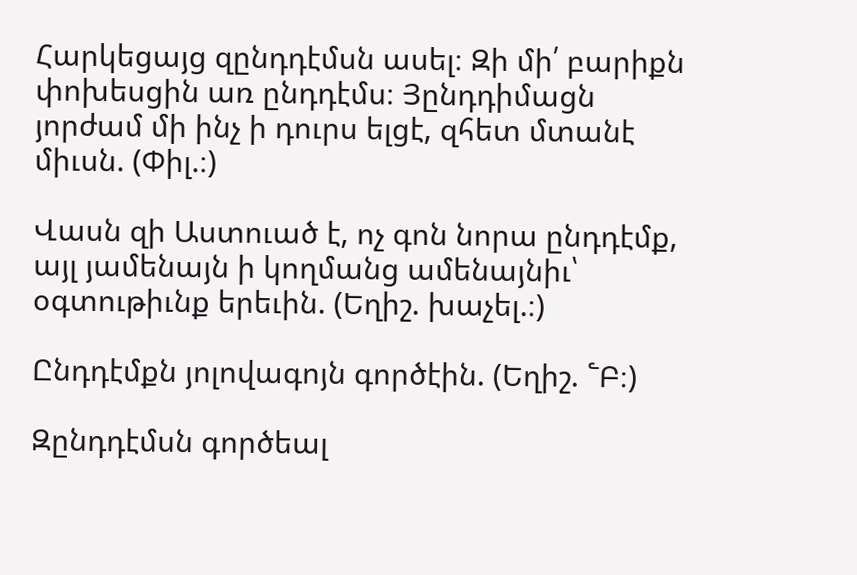Հարկեցայց զընդդէմսն ասել։ Զի մի՛ բարիքն փոխեսցին առ ընդդէմս։ Յընդդիմացն յորժամ մի ինչ ի դուրս ելցէ, զհետ մտանէ միւսն. (Փիլ.։)

Վասն զի Աստուած է, ոչ գոն նորա ընդդէմք, այլ յամենայն ի կողմանց ամենայնիւ՝ օգտութիւնք երեւին. (Եղիշ. խաչել.։)

Ընդդէմքն յոլովագոյն գործէին. (Եղիշ. ՟Բ։)

Զընդդէմսն գործեալ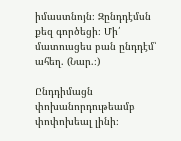իմաստնոյն։ Զընդդէմսն քեզ գործեցի։ Մի՛ մատուսցես բան ընդդէմ՝ ահեղ. (Նար.։)

Ընդդիմացն փոխանորդութեամբ փոփոխեալ լինի։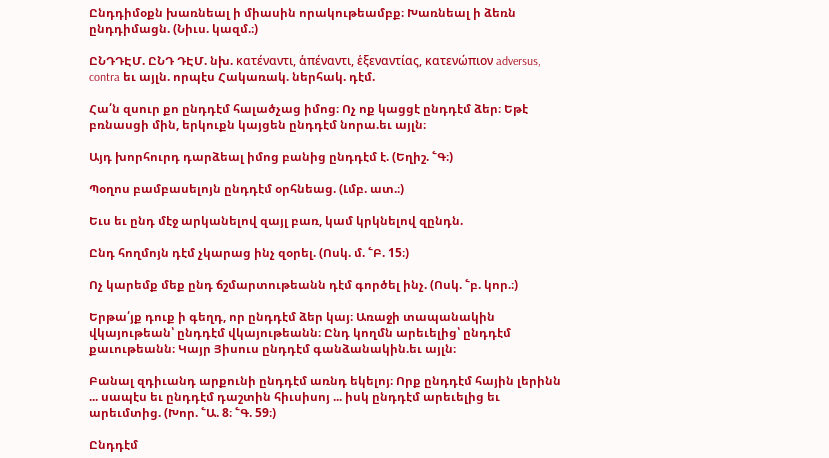Ընդդիմօքն խառնեալ ի միասին որակութեամբք։ Խառնեալ ի ձեռն ընդդիմացն. (Նիւս. կազմ.։)

ԸՆԴԴԷՄ. ԸՆԴ ԴԷՄ. նխ. κατέναντι, ἁπέναντι, ἑξεναντίας, κατενώπιον adversus, contra եւ այլն. որպէս Հակառակ. ներհակ. դէմ.

Հա՛ն զսուր քո ընդդէմ հալածչաց իմոց։ Ոչ ոք կացցէ ընդդէմ ձեր։ Եթէ բռնասցի մին, երկուքն կայցեն ընդդէմ նորա.եւ այլն։

Այդ խորհուրդ դարձեալ իմոց բանից ընդդէմ է. (Եղիշ. ՟Գ։)

Պօղոս բամբասելոյն ընդդէմ օրհնեաց. (Լմբ. ատ.։)

Եւս եւ ընդ մէջ արկանելով զայլ բառ, կամ կրկնելով զընդն.

Ընդ հողմոյն դէմ չկարաց ինչ զօրել. (Ոսկ. մ. ՟Բ. 15։)

Ոչ կարեմք մեք ընդ ճշմարտութեանն դէմ գործել ինչ. (Ոսկ. ՟բ. կոր.։)

Երթա՛յք դուք ի գեղդ, որ ընդդէմ ձեր կայ։ Առաջի տապանակին վկայութեան՝ ընդդէմ վկայութեանն։ Ընդ կողմն արեւելից՝ ընդդէմ քաւութեանն։ Կայր Յիսուս ընդդէմ գանձանակին.եւ այլն։

Բանալ զդիւանդ արքունի ընդդէմ առնդ եկելոյ։ Որք ընդդէմ հային լերինն ... սապէս եւ ընդդէմ դաշտին հիւսիսոյ ... իսկ ընդդէմ արեւելից եւ արեւմտից. (Խոր. ՟Ա. 8։ ՟Գ. 59։)

Ընդդէմ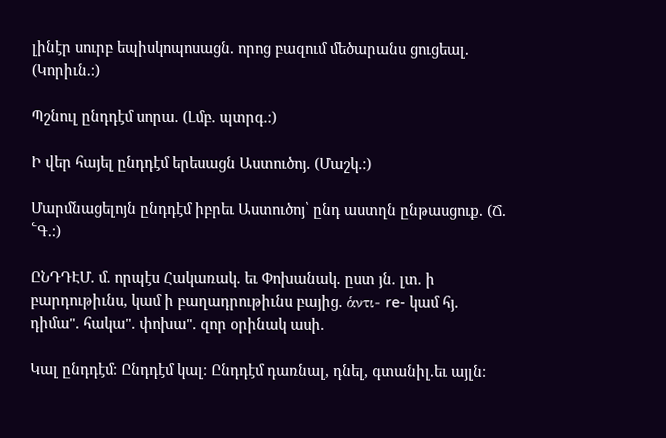լինէր սուրբ եպիսկոպոսացն. որոց բազում մեծարանս ցուցեալ. (Կորիւն.։)

Պշնուլ ընդդէմ սորա. (Լմբ. պտրգ.։)

Ի վեր հայել ընդդէմ երեսացն Աստուծոյ. (Մաշկ.։)

Մարմնացելոյն ընդդէմ իբրեւ Աստուծոյ՝ ընդ աստղն ընթասցուք. (Ճ. ՟Գ.։)

ԸՆԴԴԷՄ. մ. որպէս Հակառակ. եւ Փոխանակ. ըստ յն. լտ. ի բարդութիւնս, կամ ի բաղադրութիւնս բայից. ἁντι- re- կամ հյ. դիմա". հակա". փոխա". զոր օրինակ ասի.

Կալ ընդդէմ։ Ընդդէմ կալ։ Ընդդէմ դառնալ, դնել, գտանիլ.եւ այլն։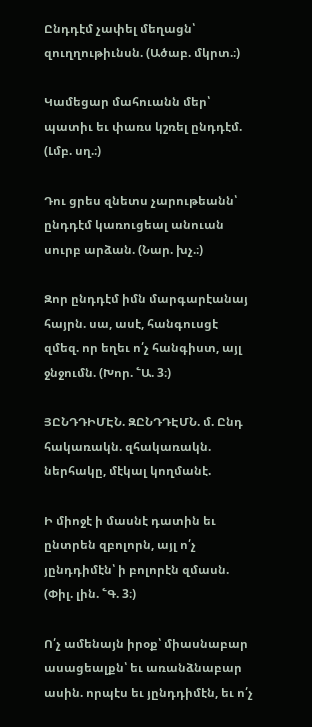Ընդդէմ չափել մեղացն՝ զուղղութիւնսն. (Ածաբ. մկրտ.։)

Կամեցար մահուանն մեր՝ պատիւ եւ փառս կշռել ընդդէմ. (Լմբ. սղ.։)

Դու ցրես զնետս չարութեանն՝ ընդդէմ կառուցեալ անուան սուրբ արձան. (Նար. խչ.։)

Զոր ընդդէմ իմն մարգարէանայ հայրն. սա, ասէ, հանգուսցէ զմեզ. որ եղեւ ո՛չ հանգիստ, այլ ջնջումն. (Խոր. ՟Ա. 3։)

ՅԸՆԴԴԻՄԷՆ. ԶԸՆԴԴԷՄՆ. մ. Ընդ հակառակն. զհակառակն. ներհակը, մէկալ կողմանէ.

Ի միոջէ ի մասնէ դատին եւ ընտրեն զբոլորն, այլ ո՛չ յընդդիմէն՝ ի բոլորէն զմասն. (Փիլ. լին. ՟Գ. 3։)

Ո՛չ ամենայն իրօք՝ միասնաբար ասացեալքն՝ եւ առանձնաբար ասին. որպէս եւ յընդդիմէն, եւ ո՛չ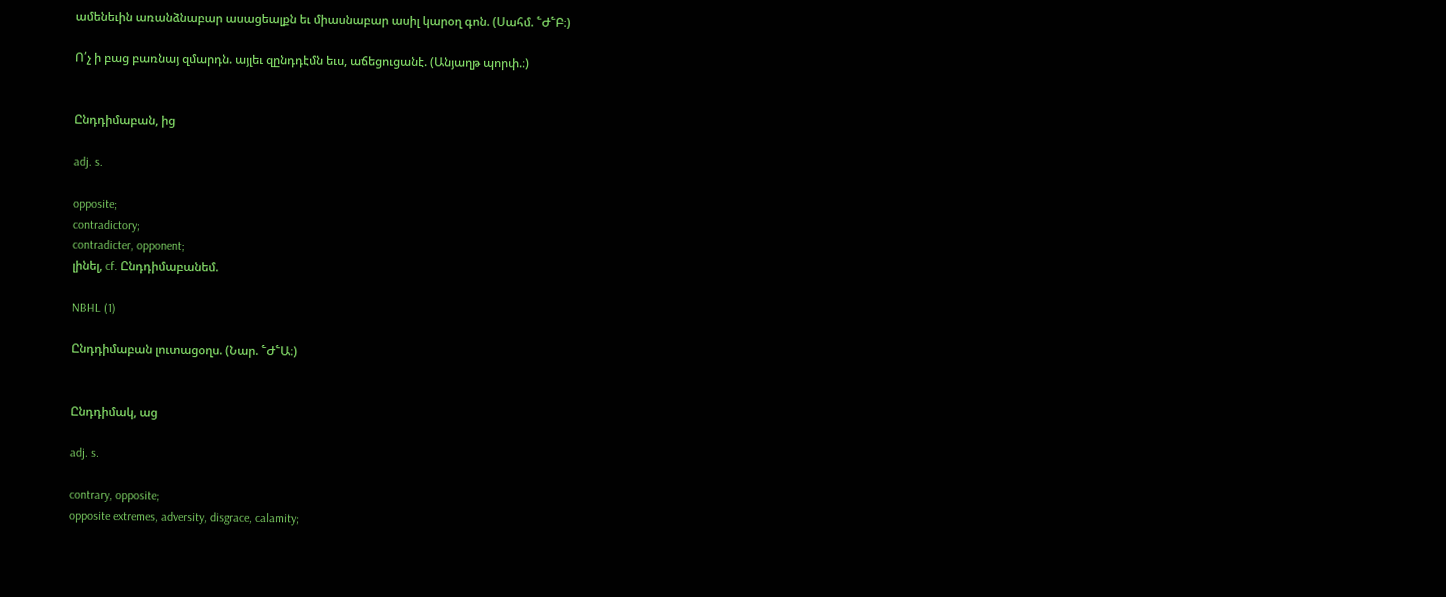ամենեւին առանձնաբար ասացեալքն եւ միասնաբար ասիլ կարօղ գոն. (Սահմ. ՟Ժ՟Բ։)

Ո՛չ ի բաց բառնայ զմարդն. այլեւ զընդդէմն եւս, աճեցուցանէ. (Անյաղթ պորփ.։)


Ընդդիմաբան, ից

adj. s.

opposite;
contradictory;
contradicter, opponent;
լինել, cf. Ընդդիմաբանեմ.

NBHL (1)

Ընդդիմաբան լուտացօղս. (Նար. ՟Ժ՟Ա։)


Ընդդիմակ, աց

adj. s.

contrary, opposite;
opposite extremes, adversity, disgrace, calamity;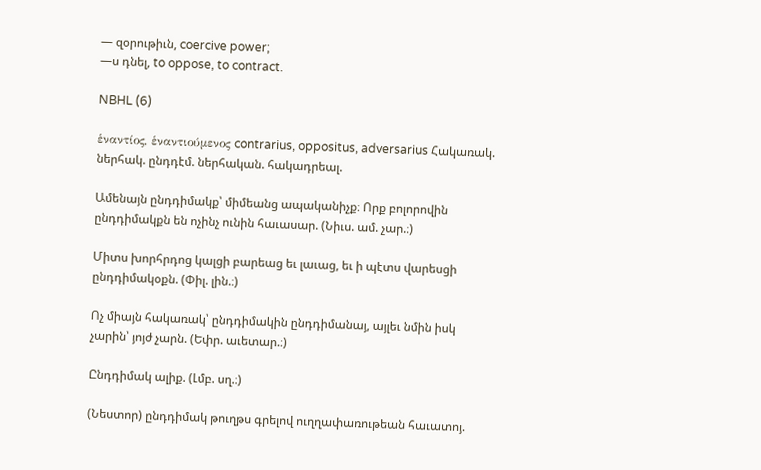— զօրութիւն, coercive power;
—ս դնել, to oppose, to contract.

NBHL (6)

ἑναντίος, ἑναντιούμενος contrarius, oppositus, adversarius Հակառակ. ներհակ. ընդդէմ. ներհական. հակադրեալ.

Ամենայն ընդդիմակք՝ միմեանց ապականիչք։ Որք բոլորովին ընդդիմակքն են ոչինչ ունին հաւասար. (Նիւս. ամ. չար.։)

Միտս խորհրդոց կալցի բարեաց եւ լաւաց, եւ ի պէտս վարեսցի ընդդիմակօքն. (Փիլ. լին.։)

Ոչ միայն հակառակ՝ ընդդիմակին ընդդիմանայ, այլեւ նմին իսկ չարին՝ յոյժ չարն. (Եփր. աւետար.։)

Ընդդիմակ ալիք. (Լմբ. սղ.։)

(Նեստոր) ընդդիմակ թուղթս գրելով ուղղափառութեան հաւատոյ.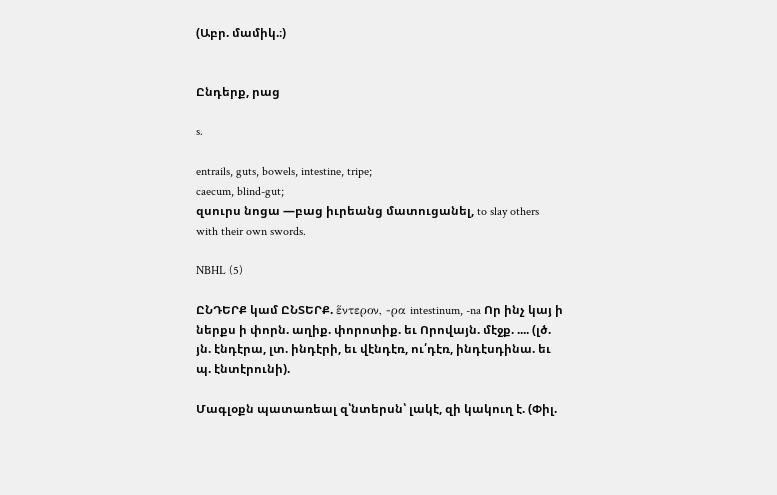(Աբր. մամիկ.։)


Ընդերք, րաց

s.

entrails, guts, bowels, intestine, tripe;
caecum, blind-gut;
զսուրս նոցա —բաց իւրեանց մատուցանել, to slay others with their own swords.

NBHL (5)

ԸՆԴԵՐՔ կամ ԸՆՏԵՐՔ. ἕντερον, -ρα intestinum, -na Որ ինչ կայ ի ներքս ի փորն. աղիք. փորոտիք. եւ Որովայն. մէջք. .... (լծ. յն. էնդէրա, լտ. ինդէրի, եւ վէնդէռ, ու՛դէռ, ինդէսդինա. եւ պ. էնտէրունի).

Մագլօքն պատառեալ զ՝նտերսն՝ լակէ, զի կակուղ է. (Փիլ.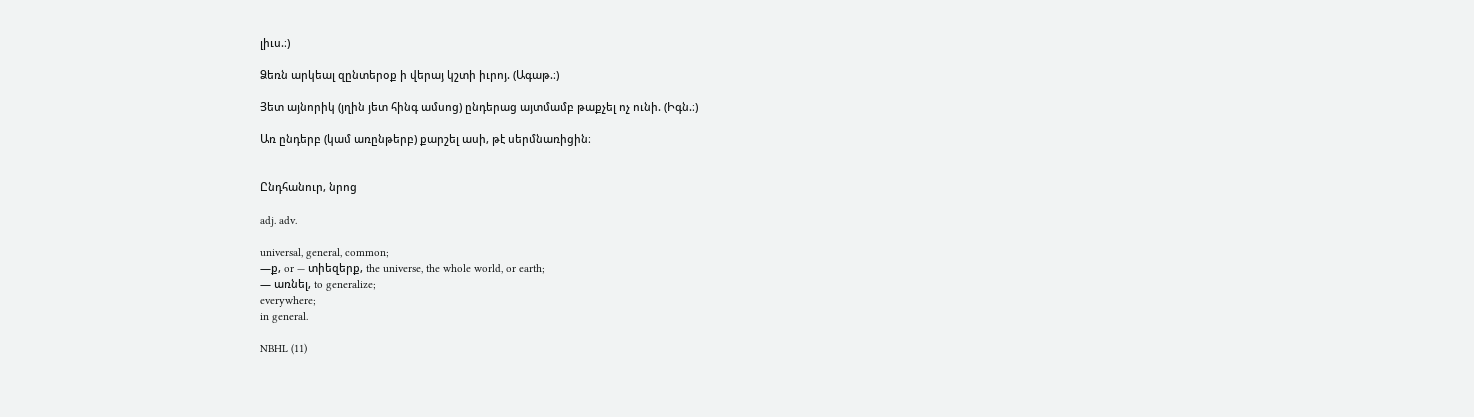լիւս.։)

Ձեռն արկեալ զընտերօք ի վերայ կշտի իւրոյ. (Ագաթ.։)

Յետ այնորիկ (յղին յետ հինգ ամսոց) ընդերաց այտմամբ թաքչել ոչ ունի. (Իգն.։)

Առ ընդերբ (կամ առընթերբ) քարշել ասի, թէ սերմնառիցին։


Ընդհանուր, նրոց

adj. adv.

universal, general, common;
—ք, or — տիեզերք, the universe, the whole world, or earth;
— առնել, to generalize;
everywhere;
in general.

NBHL (11)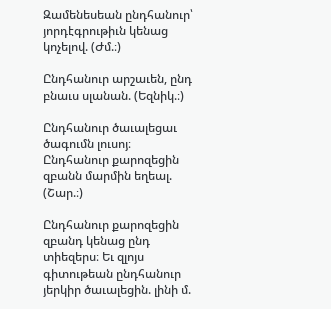Զամենեսեան ընդհանուր՝ յորդէգրութիւն կենաց կոչելով. (Ժմ.։)

Ընդհանուր արշաւեն, ընդ բնաւս սլանան. (Եզնիկ.։)

Ընդհանուր ծաւալեցաւ ծագումն լուսոյ։ Ընդհանուր քարոզեցին զբանն մարմին եղեալ. (Շար.։)

Ընդհանուր քարոզեցին զբանդ կենաց ընդ տիեզերս։ Եւ զլոյս գիտութեան ընդհանուր յերկիր ծաւալեցին. լինի մ.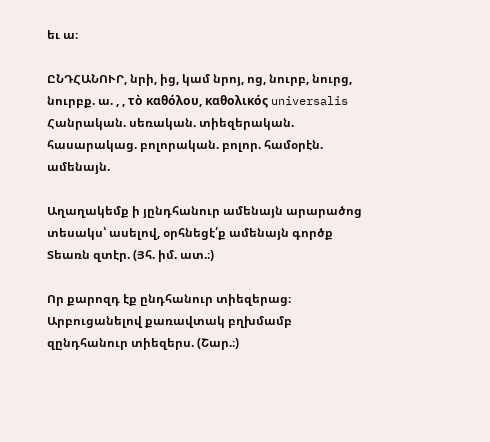եւ ա։

ԸՆԴՀԱՆՈՒՐ, նրի, ից, կամ նրոյ, ոց, նուրբ, նուրց, նուրբք. ա. , , τὸ καθόλου, καθολικός universalis Հանրական. սեռական. տիեզերական. հասարակաց. բոլորական. բոլոր. համօրէն. ամենայն.

Աղաղակեմք ի յընդհանուր ամենայն արարածոց տեսակս՝ ասելով, օրհնեցէ՛ք ամենայն գործք Տեառն զտէր. (Յհ. իմ. ատ.։)

Որ քարոզդ էք ընդհանուր տիեզերաց։ Արբուցանելով քառավտակ բղխմամբ զընդհանուր տիեզերս. (Շար.։)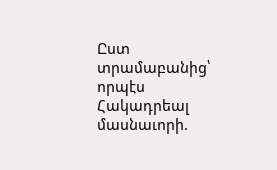Ըստ տրամաբանից՝ որպէս Հակադրեալ մասնաւորի.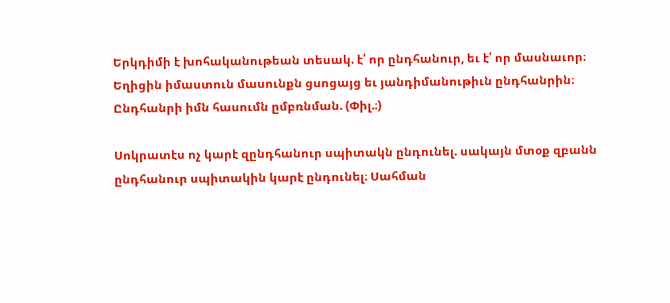Երկդիմի է խոհականութեան տեսակ. է՛ որ ընդհանուր, եւ է՛ որ մասնաւոր։ Եղիցին իմաստուն մասունքն ցսոցայց եւ յանդիմանութիւն ընդհանրին։ Ընդհանրի իմն հասումն ըմբռնման. (Փիլ.։)

Սոկրատէս ոչ կարէ զընդհանուր սպիտակն ընդունել. սակայն մտօք զբանն ընդհանուր սպիտակին կարէ ընդունել։ Սահման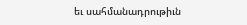եւ սահմանադրութիւն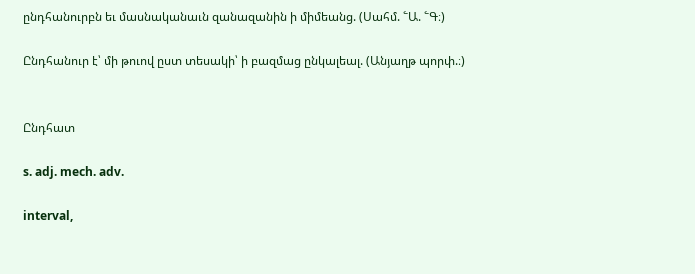ընդհանուրբն եւ մասնականաւն զանազանին ի միմեանց. (Սահմ. ՟Ա. ՟Գ։)

Ընդհանուր է՝ մի թուով ըստ տեսակի՝ ի բազմաց ընկալեալ. (Անյաղթ պորփ.։)


Ընդհատ

s. adj. mech. adv.

interval,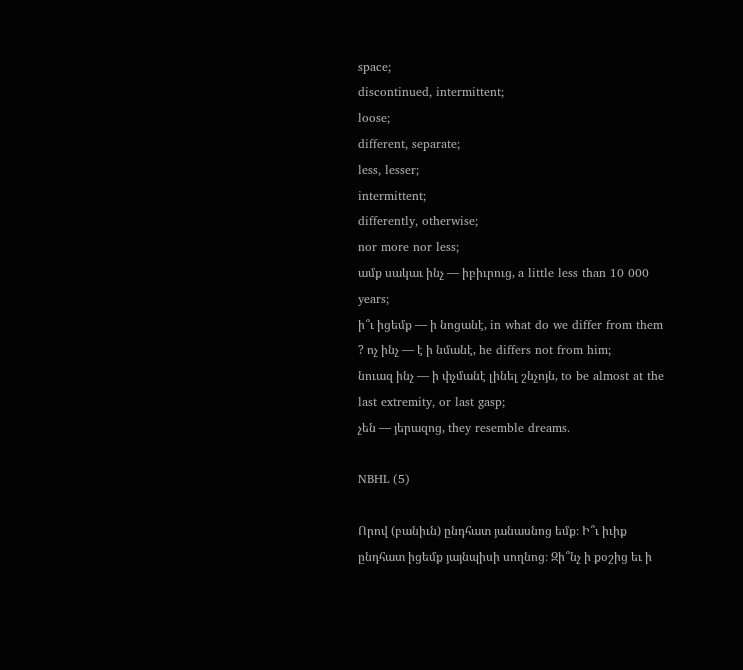space;
discontinued, intermittent;
loose;
different, separate;
less, lesser;
intermittent;
differently, otherwise;
nor more nor less;
ամք սակաւ ինչ — իբիւրուց, a little less than 10 000 years;
ի՞ւ իցեմք — ի նոցանէ, in what do we differ from them ? ոչ ինչ — է ի նմանէ, he differs not from him;
նուազ ինչ — ի փչմանէ լինել շնչոյն, to be almost at the last extremity, or last gasp;
չեն — յերազոց, they resemble dreams.

NBHL (5)

Որով (բանիւն) ընդհատ յանասնոց եմք։ Ի՞ւ իւիք ընդհատ իցեմք յայնպիսի սողնոց։ Զի՞նչ ի քօշից եւ ի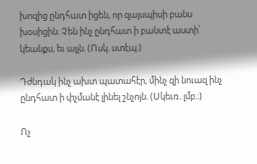խոզից ընդհատ իցեն, որ զայսպիսի բանս խօսիցին։ Չեն ինչ ընդհատ ի բանտէ աստի՝ կեանքս, եւ այլն. (Ոսկ. ստէպ։)

Դժնդակ ինչ ախտ պատահէր, մինչ զի նուազ ինչ ընդհատ ի փչմանէ լինել շնչոյն. (Սկեւռ. լմբ.։)

Ոչ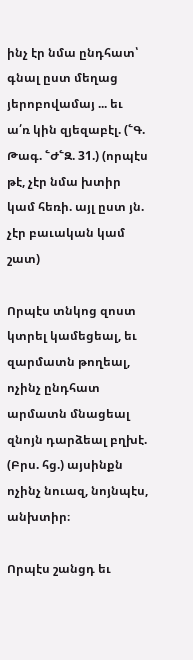ինչ էր նմա ընդհատ՝ գնալ ըստ մեղաց յերոբովամայ ... եւ ա՛ռ կին զյեզաբէլ. (՟Գ. Թագ. ՟Ժ՟Զ. 31.) (որպէս թէ, չէր նմա խտիր կամ հեռի. այլ ըստ յն. չէր բաւական կամ շատ)

Որպէս տնկոց զոստ կտրել կամեցեալ, եւ զարմատն թողեալ, ոչինչ ընդհատ արմատն մնացեալ զնոյն դարձեալ բղխէ. (Բրս. հց.) այսինքն ոչինչ նուազ, նոյնպէս, անխտիր։

Որպէս շանցդ եւ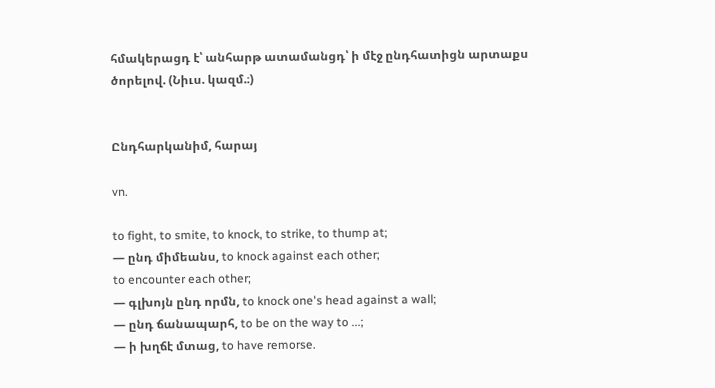հմակերացդ է՝ անհարթ ատամանցդ՝ ի մէջ ընդհատիցն արտաքս ծորելով. (Նիւս. կազմ.։)


Ընդհարկանիմ, հարայ

vn.

to fight, to smite, to knock, to strike, to thump at;
— ընդ միմեանս, to knock against each other;
to encounter each other;
— գլխոյն ընդ որմն, to knock one's head against a wall;
— ընդ ճանապարհ, to be on the way to ...;
— ի խղճէ մտաց, to have remorse.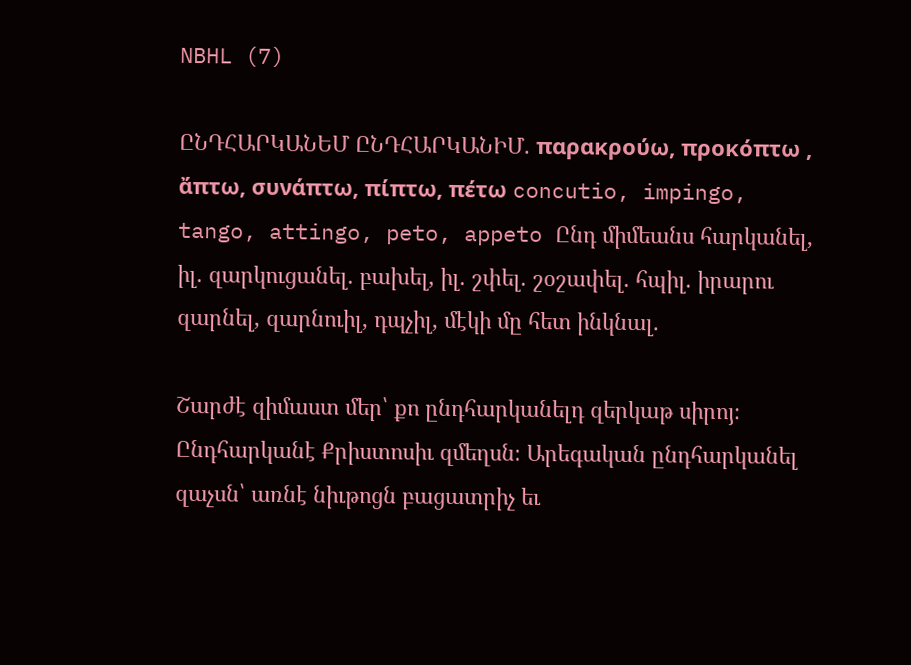NBHL (7)

ԸՆԴՀԱՐԿԱՆԵՄ ԸՆԴՀԱՐԿԱՆԻՄ. παρακρούω, προκόπτω , ἄπτω, συνάπτω, πίπτω, πέτω concutio, impingo, tango, attingo, peto, appeto Ընդ միմեանս հարկանել, իլ. զարկուցանել. բախել, իլ. շփել. շօշափել. հպիլ. իրարու զարնել, զարնուիլ, դպչիլ, մէկի մը հետ ինկնալ.

Շարժէ զիմաստ մեր՝ քո ընդհարկանելդ զերկաթ սիրոյ։ Ընդհարկանէ Քրիստոսիւ զմեղսն։ Արեգական ընդհարկանել զաչսն՝ առնէ նիւթոցն բացատրիչ եւ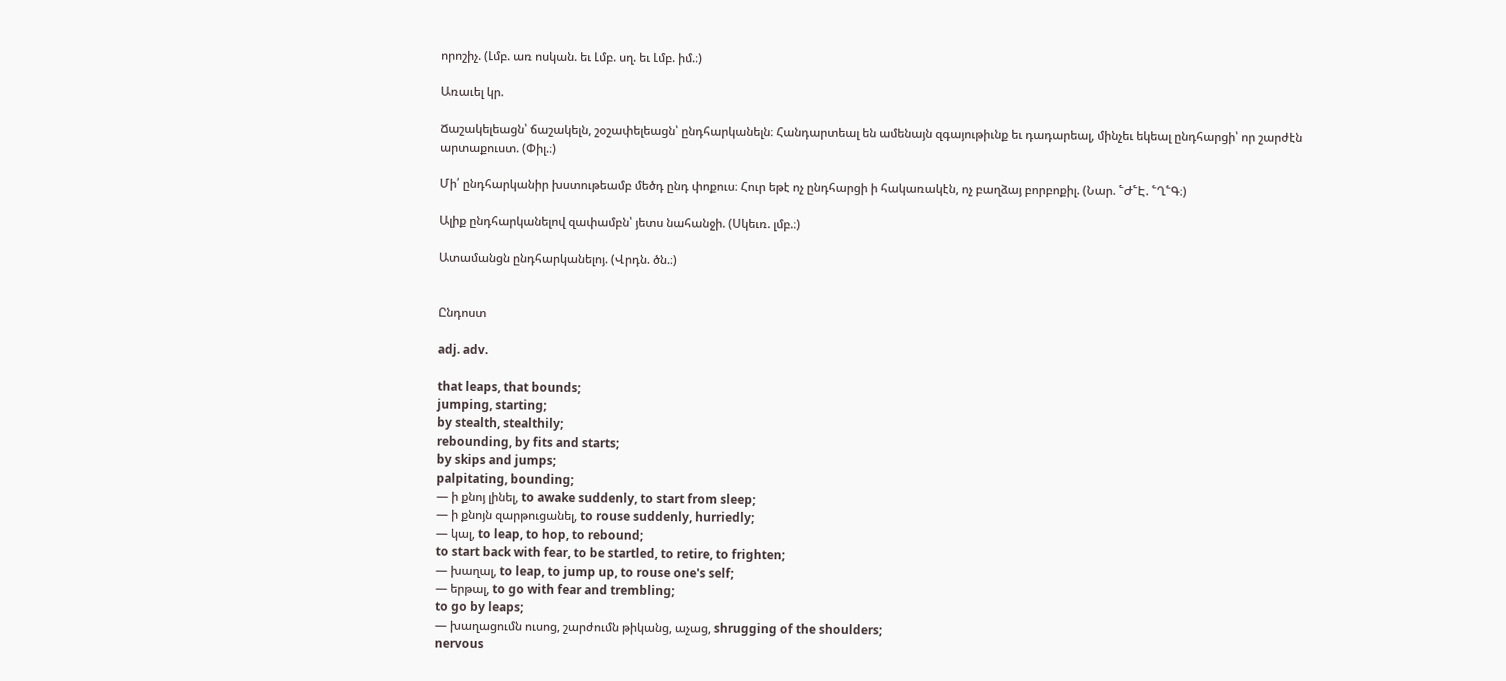որոշիչ. (Լմբ. առ ոսկան. եւ Լմբ. սղ. եւ Լմբ. իմ.։)

Առաւել կր.

Ճաշակելեացն՝ ճաշակելն, շօշափելեացն՝ ընդհարկանելն։ Հանդարտեալ են ամենայն զգայութիւնք եւ դադարեալ, մինչեւ եկեալ ընդհարցի՝ որ շարժէն արտաքուստ. (Փիլ.։)

Մի՛ ընդհարկանիր խստութեամբ մեծդ ընդ փոքուս։ Հուր եթէ ոչ ընդհարցի ի հակառակէն, ոչ բաղձայ բորբոքիլ. (Նար. ՟Ժ՟Է. ՟Ղ՟Գ։)

Ալիք ընդհարկանելով զափամբն՝ յետս նահանջի. (Սկեւռ. լմբ.։)

Ատամանցն ընդհարկանելոյ. (Վրդն. ծն.։)


Ընդոստ

adj. adv.

that leaps, that bounds;
jumping, starting;
by stealth, stealthily;
rebounding, by fits and starts;
by skips and jumps;
palpitating, bounding;
— ի քնոյ լինել, to awake suddenly, to start from sleep;
— ի քնոյն զարթուցանել, to rouse suddenly, hurriedly;
— կալ, to leap, to hop, to rebound;
to start back with fear, to be startled, to retire, to frighten;
— խաղալ, to leap, to jump up, to rouse one's self;
— երթալ, to go with fear and trembling;
to go by leaps;
— խաղացումն ուսոց, շարժումն թիկանց, աչաց, shrugging of the shoulders;
nervous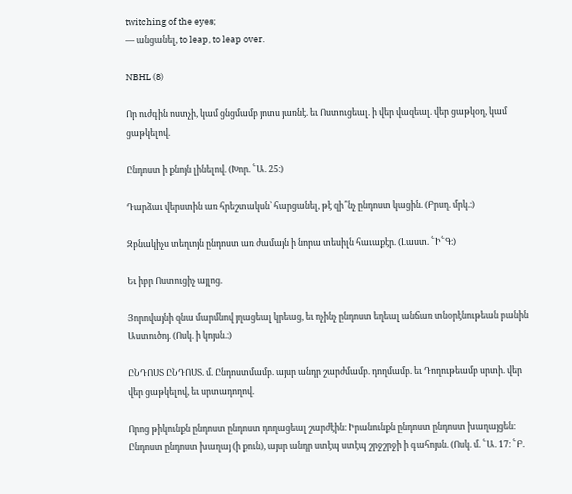twitching of the eyes;
— անցանել, to leap, to leap over.

NBHL (8)

Որ ուժգին ոստչի, կամ ցնցմամբ յոտս յառնէ. եւ Ոստուցեալ. ի վեր վազեալ. վեր ցաթկօղ, կամ ցաթկելով.

Ընդոստ ի քնոյն լինելով. (Խոր. ՟Ա. 25։)

Դարձաւ վերստին առ հրեշտակսն՝ հարցանել, թէ զի՞նչ ընդոստ կացին. (Բրսղ. մրկ.։)

Զբնակիչս տեղւոյն ընդոստ առ ժամայն ի նորա տեսիլն հաւաքէր. (Լաստ. ՟Ի՟Գ։)

Եւ իբր Ոստուցիչ այլոց.

Յորովայնի զնա մարմնով յղացեալ կրեաց, եւ ոչինչ ընդոստ եղեալ անճառ տնօրէնութեան բանին Աստուծոյ. (Ոսկ. ի կոյսն.։)

ԸՆԴՈՍՏ ԸՆԴՈՍՏ. մ. Ընդոստմամբ. այսր անդր շարժմամբ. դողմամբ. եւ Դողութեամբ սրտի. վեր վեր ցաթկելով, եւ սրտադողով.

Որոց թիկունքն ընդոստ ընդոստ դողացեալ շարժէին։ Իրանունքն ընդոստ ընդոստ խաղայցեն։ Ընդոստ ընդոստ խաղայ (ի քուն), այսր անդր ստէպ ստէպ շրջշրջի ի գահոյսն. (Ոսկ. մ. ՟Ա. 17։ ՟Բ.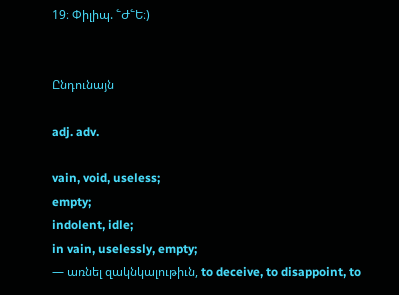19։ Փիլիպ. ՟Ժ՟Ե։)


Ընդունայն

adj. adv.

vain, void, useless;
empty;
indolent, idle;
in vain, uselessly, empty;
— առնել զակնկալութիւն, to deceive, to disappoint, to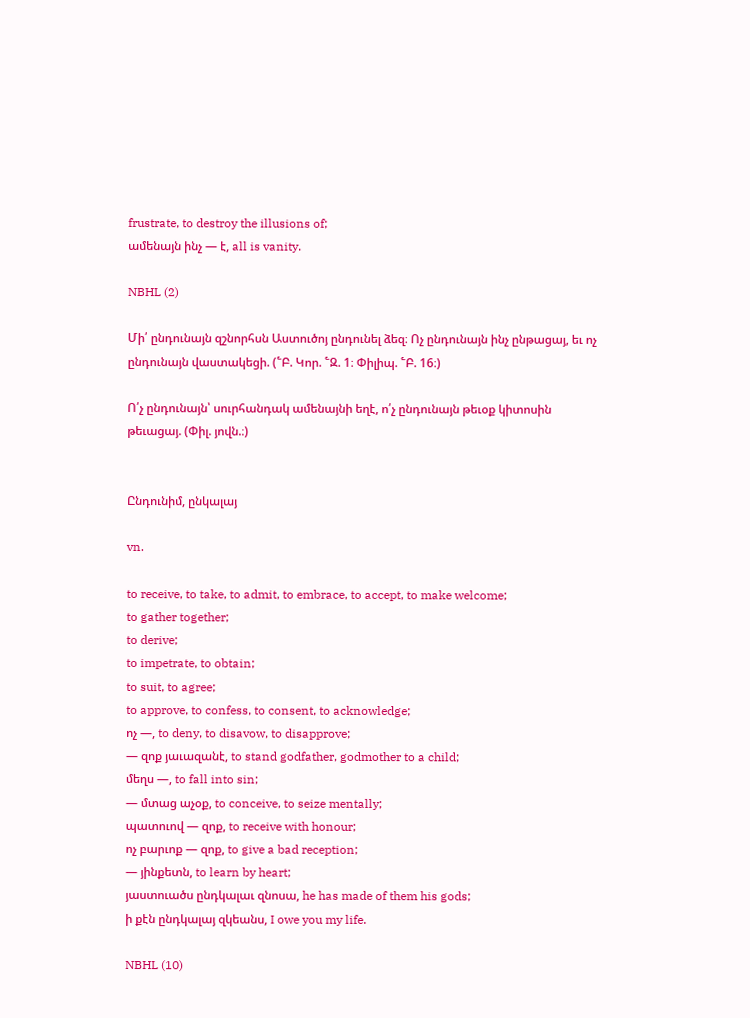frustrate, to destroy the illusions of;
ամենայն ինչ — է, all is vanity.

NBHL (2)

Մի՛ ընդունայն զշնորհսն Աստուծոյ ընդունել ձեզ։ Ոչ ընդունայն ինչ ընթացայ, եւ ոչ ընդունայն վաստակեցի. (՟Բ. Կոր. ՟Զ. 1։ Փիլիպ. ՟Բ. 16։)

Ո՛չ ընդունայն՝ սուրհանդակ ամենայնի եղէ, ո՛չ ընդունայն թեւօք կիտոսին թեւացայ. (Փիլ. յովն.։)


Ընդունիմ, ընկալայ

vn.

to receive, to take, to admit, to embrace, to accept, to make welcome;
to gather together;
to derive;
to impetrate, to obtain;
to suit, to agree;
to approve, to confess, to consent, to acknowledge;
ոչ —, to deny, to disavow, to disapprove;
— զոք յաւազանէ, to stand godfather, godmother to a child;
մեղս —, to fall into sin;
— մտաց աչօք, to conceive, to seize mentally;
պատուով — զոք, to receive with honour;
ոչ բարւոք — զոք, to give a bad reception;
— յինքետն, to learn by heart;
յաստուածս ընդկալաւ զնոսա, he has made of them his gods;
ի քէն ընդկալայ զկեանս, I owe you my life.

NBHL (10)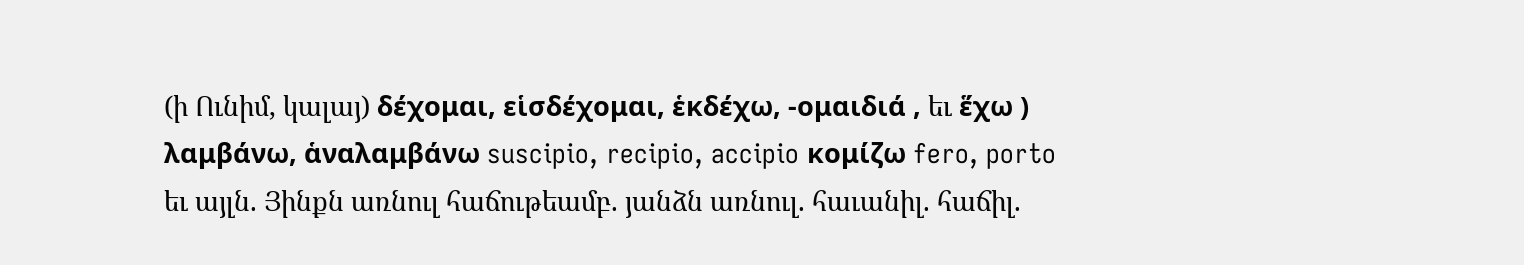(ի Ունիմ, կալայ) δέχομαι, εἱσδέχομαι, ἑκδέχω, -ομαιδιά , եւ ἕχω ) λαμβάνω, ἁναλαμβάνω suscipio, recipio, accipio κομίζω fero, porto եւ այլն. Յինքն առնուլ հաճութեամբ. յանձն առնուլ. հաւանիլ. հաճիլ.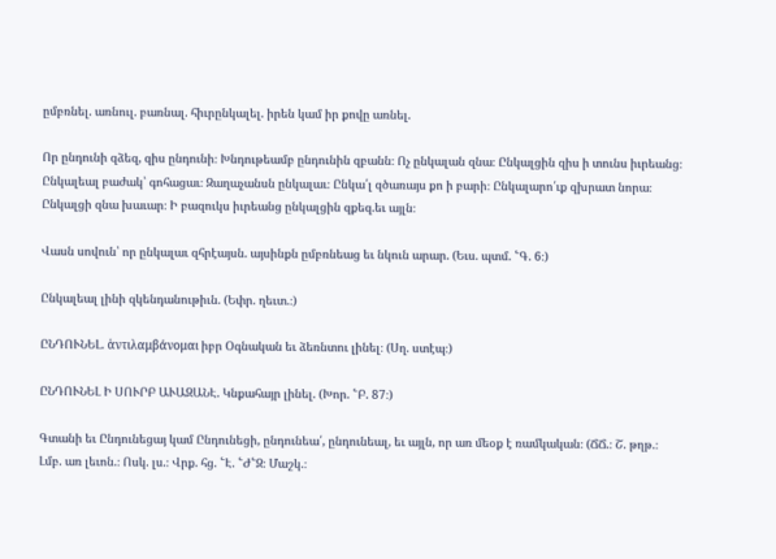ըմբռնել. առնուլ. բառնալ. հիւրընկալել. իրեն կամ իր քովը առնել.

Որ ընդունի զձեզ, զիս ընդունի։ Խնդութեամբ ընդունին զբանն։ Ոչ ընկալան զնա։ Ընկալցին զիս ի տունս իւրեանց։ Ընկալեալ բաժակ՝ գոհացաւ։ Զաղաչանսն ընկալաւ։ Ընկա՛լ զծառայս քո ի բարի։ Ընկալարո՛ւք զխրատ նորա։ Ընկալցի զնա խաւար։ Ի բազուկս իւրեանց ընկալցին զքեզ.եւ այլն։

Վասն սովուն՝ որ ընկալաւ զհրէայսն. այսինքն ըմբռնեաց եւ նկուն արար. (Եւս. պտմ. ՟Գ. 6։)

Ընկալեալ լինի զկենդանութիւն. (Եփր. ղեւտ.։)

ԸՆԴՈՒՆԵԼ. ἁντιλαμβάνομαι իբր Օգնական եւ ձեռնտու լինել։ (Սղ. ստէպ։)

ԸՆԴՈՒՆԵԼ Ի ՍՈՒՐԲ ԱՒԱԶԱՆԷ. Կնքահայր լինել. (Խոր. ՟Բ. 87։)

Գտանի եւ Ընդունեցայ կամ Ընդունեցի, ընդունեա՛, ընդունեալ, եւ այլն, որ առ մեօք է ռամկական։ (ՃՃ.։ Շ. թղթ.։ Լմբ. առ լեւոն.։ Ոսկ. լս.։ Վրք. հց. ՟Է. ՟Ժ՟Զ։ Մաշկ.։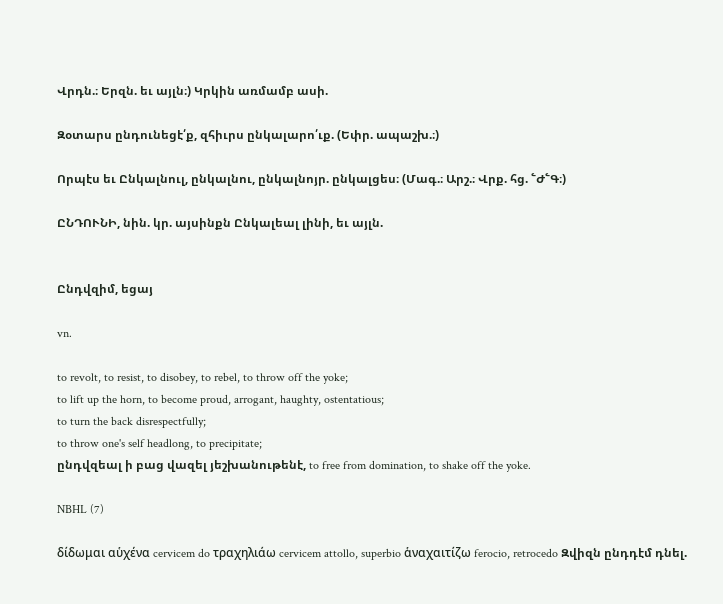Վրդն.։ Երզն. եւ այլն։) Կրկին առմամբ ասի.

Զօտարս ընդունեցէ՛ք, զհիւրս ընկալարո՛ւք. (Եփր. ապաշխ.։)

Որպէս եւ Ընկալնուլ, ընկալնու, ընկալնոյր. ընկալցես։ (Մագ.։ Արշ.։ Վրք. հց. ՟Ժ՟Գ։)

ԸՆԴՈՒՆԻ, նին. կր. այսինքն Ընկալեալ լինի, եւ այլն.


Ընդվզիմ, եցայ

vn.

to revolt, to resist, to disobey, to rebel, to throw off the yoke;
to lift up the horn, to become proud, arrogant, haughty, ostentatious;
to turn the back disrespectfully;
to throw one's self headlong, to precipitate;
ընդվզեալ ի բաց վազել յեշխանութենէ, to free from domination, to shake off the yoke.

NBHL (7)

δίδωμαι αὑχένα cervicem do τραχηλιάω cervicem attollo, superbio ἁναχαιτίζω ferocio, retrocedo Զվիզն ընդդէմ դնել.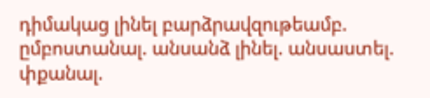դիմակաց լինել բարձրավզութեամբ. ըմբոստանալ. անսանձ լինել. անսաստել. փքանալ.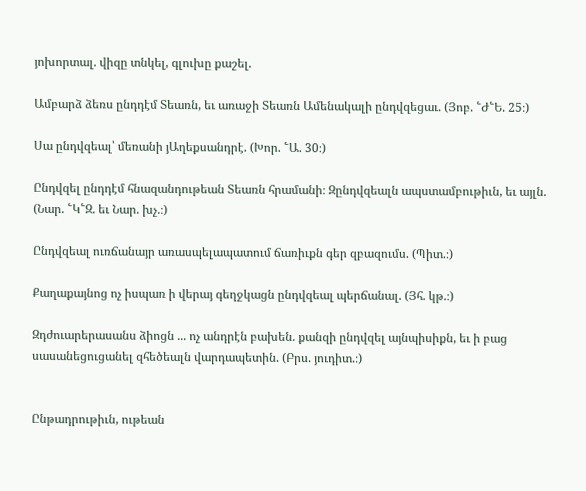յոխորտալ. վիզը տնկել, գլուխը քաշել.

Ամբարձ ձեռս ընդդէմ Տեառն, եւ առաջի Տեառն Ամենակալի ընդվզեցաւ. (Յոբ. ՟Ժ՟Ե. 25։)

Սա ընդվզեալ՝ մեռանի յԱղեքսանդրէ. (Խոր. ՟Ա. 30։)

Ընդվզել ընդդէմ հնազանդութեան Տեառն հրամանի։ Զընդվզեալն ապստամբութիւն, եւ այլն. (Նար. ՟Կ՟Զ. եւ Նար. խչ.։)

Ընդվզեալ ուռճանայր առասպելապատում ճառիւքն գեր զբազումս. (Պիտ.։)

Քաղաքայնոց ոչ իսպառ ի վերայ գեղջկացն ընդվզեալ պերճանալ. (Յհ. կթ.։)

Զդժուարերասանս ձիոցն ... ոչ անդրէն բախեն. քանզի ընդվզել այնպիսիքն, եւ ի բաց սասանեցուցանել զհեծեալն վարդապետին. (Բրս. յուդիտ.։)


Ընթադրութիւն, ութեան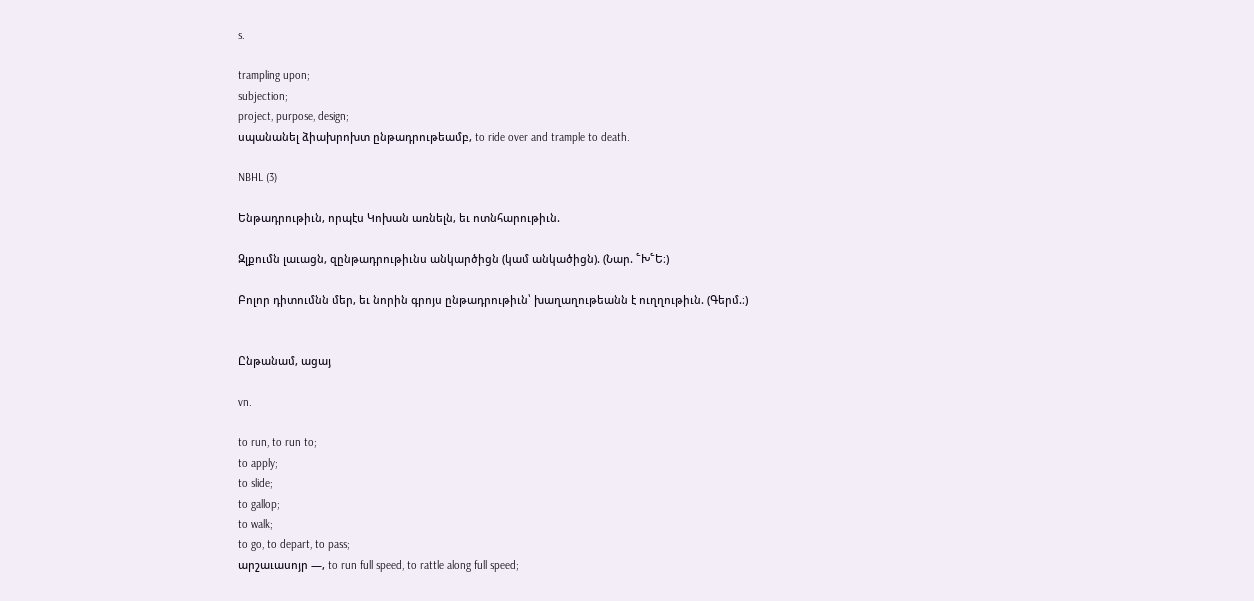s.

trampling upon;
subjection;
project, purpose, design;
սպանանել ձիախրոխտ ընթադրութեամբ, to ride over and trample to death.

NBHL (3)

Ենթադրութիւն, որպէս Կոխան առնելն, եւ ոտնհարութիւն.

Զլքումն լաւացն, զընթադրութիւնս անկարծիցն (կամ անկածիցն). (Նար. ՟Խ՟Ե։)

Բոլոր դիտումնն մեր, եւ նորին գրոյս ընթադրութիւն՝ խաղաղութեանն է ուղղութիւն. (Գերմ.։)


Ընթանամ, ացայ

vn.

to run, to run to;
to apply;
to slide;
to gallop;
to walk;
to go, to depart, to pass;
արշաւասոյր —, to run full speed, to rattle along full speed;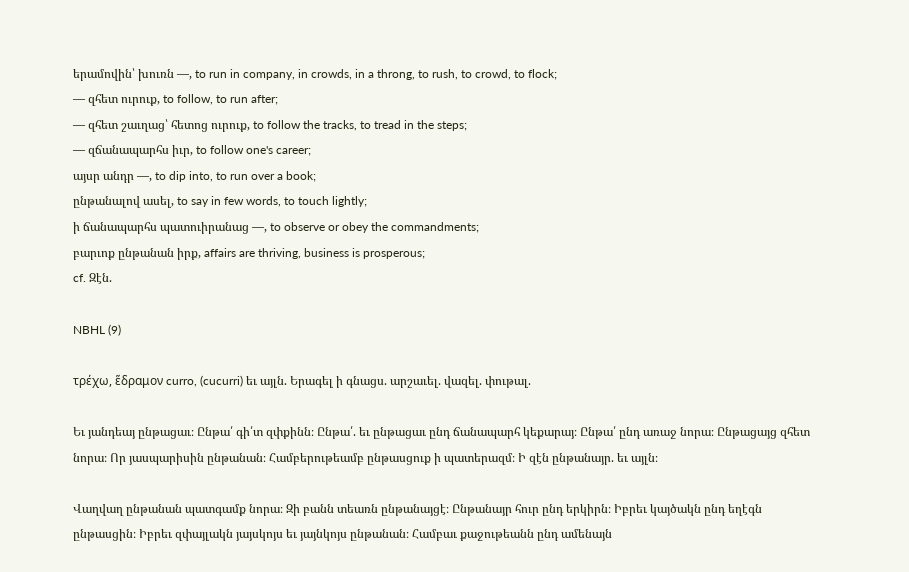երամովին՝ խուռն —, to run in company, in crowds, in a throng, to rush, to crowd, to flock;
— զհետ ուրուք, to follow, to run after;
— զհետ շաւղաց՝ հետոց ուրուք, to follow the tracks, to tread in the steps;
— զճանապարհս իւր, to follow one's career;
այսր անդր —, to dip into, to run over a book;
ընթանալով ասել, to say in few words, to touch lightly;
ի ճանապարհս պատուիրանաց —, to observe or obey the commandments;
բարւոք ընթանան իրք, affairs are thriving, business is prosperous;
cf. Զէն.

NBHL (9)

τρέχω, ἕδραμον curro, (cucurri) եւ այլն. Երագել ի գնացս. արշաւել. վազել. փութալ.

Եւ յանդեայ ընթացաւ։ Ընթա՛ գի՛տ զփքինն։ Ընթա՛. եւ ընթացաւ ընդ ճանապարհ կեքարայ։ Ընթա՛ ընդ առաջ նորա։ Ընթացայց զհետ նորա։ Որ յասպարիսին ընթանան։ Համբերութեամբ ընթասցուք ի պատերազմ։ Ի զէն ընթանայր. եւ այլն։

Վաղվաղ ընթանան պատգամք նորա։ Զի բանն տեառն ընթանայցէ։ Ընթանայր հուր ընդ երկիրն։ Իբրեւ կայծակն ընդ եղէգն ընթասցին։ Իբրեւ զփայլակն յայսկոյս եւ յայնկոյս ընթանան։ Համբաւ քաջութեանն ընդ ամենայն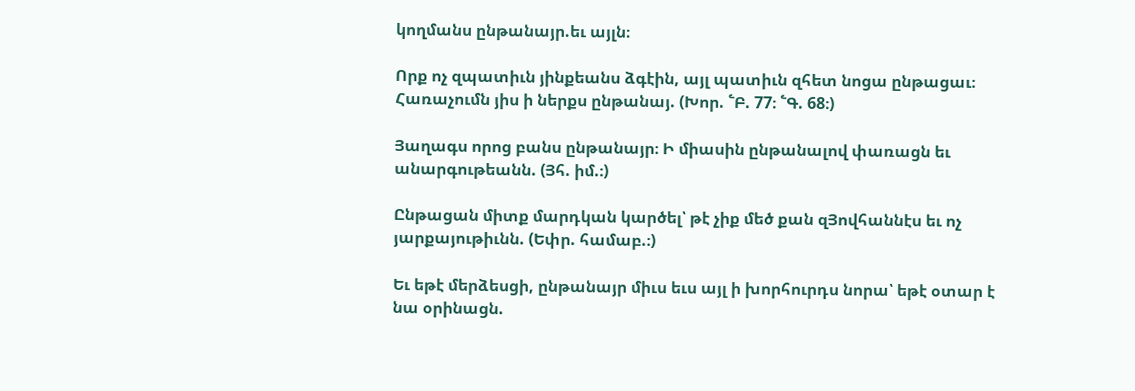կողմանս ընթանայր.եւ այլն։

Որք ոչ զպատիւն յինքեանս ձգէին, այլ պատիւն զհետ նոցա ընթացաւ։ Հառաչումն յիս ի ներքս ընթանայ. (Խոր. ՟Բ. 77։ ՟Գ. 68։)

Յաղագս որոց բանս ընթանայր։ Ի միասին ընթանալով փառացն եւ անարգութեանն. (Յհ. իմ.։)

Ընթացան միտք մարդկան կարծել՝ թէ չիք մեծ քան զՅովհաննէս եւ ոչ յարքայութիւնն. (Եփր. համաբ.։)

Եւ եթէ մերձեսցի, ընթանայր միւս եւս այլ ի խորհուրդս նորա՝ եթէ օտար է նա օրինացն.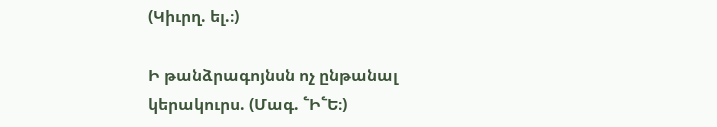(Կիւրղ. ել.։)

Ի թանձրագոյնսն ոչ ընթանալ կերակուրս. (Մագ. ՟Ի՟Ե։)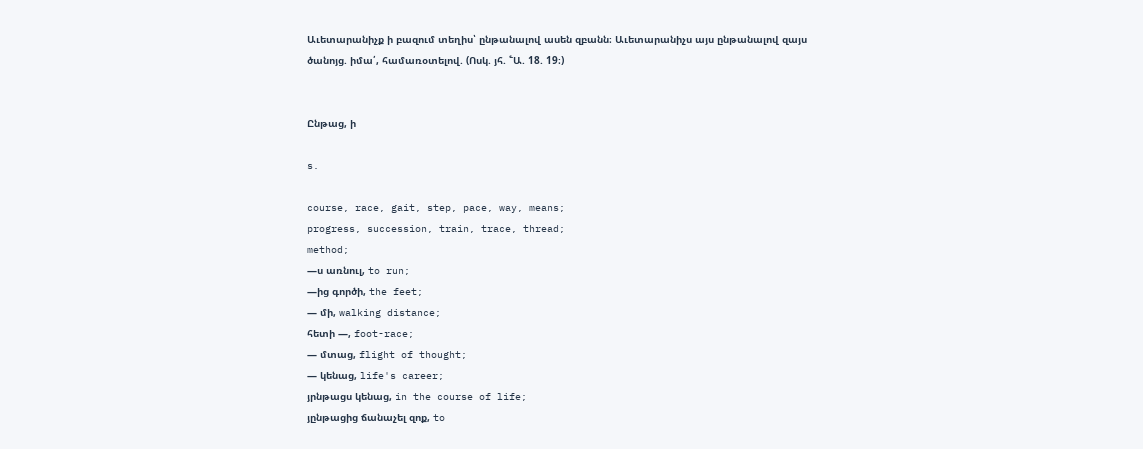Աւետարանիչք ի բազում տեղիս՝ ընթանալով ասեն զբանն։ Աւետարանիչս այս ընթանալով զայս ծանոյց. իմա՛, համառօտելով. (Ոսկ. յհ. ՟Ա. 18. 19։)


Ընթաց, ի

s.

course, race, gait, step, pace, way, means;
progress, succession, train, trace, thread;
method;
—ս առնուլ, to run;
—ից գործի, the feet;
— մի, walking distance;
հետի —, foot-race;
— մտաց, flight of thought;
— կենաց, life's career;
յրնթացս կենաց, in the course of life;
յընթացից ճանաչել զոք, to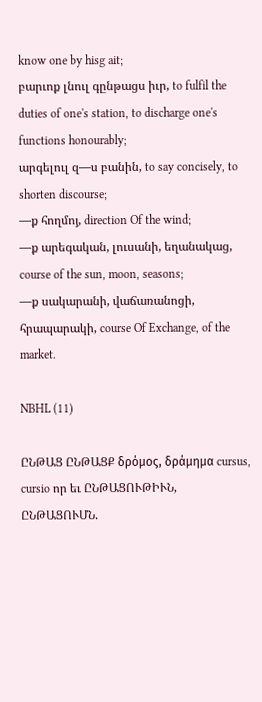know one by hisg ait;
բարւոք լնուլ գընթացս իւր, to fulfil the duties of one's station, to discharge one's functions honourably;
արգելուլ զ—ս բանին, to say concisely, to shorten discourse;
—ք հողմոյ, direction Of the wind;
—ք արեգական, լուսանի, եղանակաց, course of the sun, moon, seasons;
—ք սակարանի, վաճառանոցի, հրապարակի, course Of Exchange, of the market.

NBHL (11)

ԸՆԹԱՑ ԸՆԹԱՑՔ δρόμος, δράμημα cursus, cursio որ եւ ԸՆԹԱՑՈՒԹԻՒՆ, ԸՆԹԱՑՈՒՄՆ.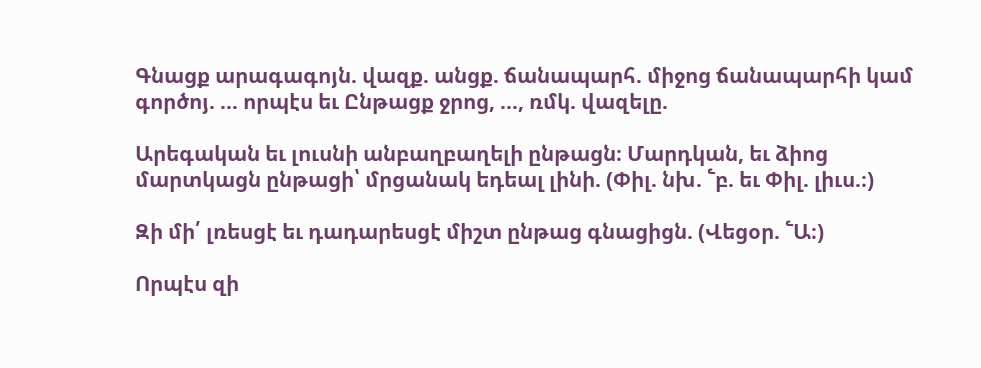Գնացք արագագոյն. վազք. անցք. ճանապարհ. միջոց ճանապարհի կամ գործոյ. ... որպէս եւ Ընթացք ջրոց, ..., ռմկ. վազելը.

Արեգական եւ լուսնի անբաղբաղելի ընթացն։ Մարդկան, եւ ձիոց մարտկացն ընթացի՝ մրցանակ եդեալ լինի. (Փիլ. նխ. ՟բ. եւ Փիլ. լիւս.։)

Զի մի՛ լռեսցէ եւ դադարեսցէ միշտ ընթաց գնացիցն. (Վեցօր. ՟Ա։)

Որպէս զի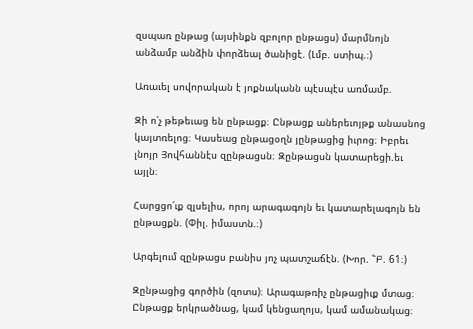զսպառ ընթաց (այսինքն զբոլոր ընթացս) մարմնոյն անձամբ անձին փորձեալ ծանիցէ. (Լմբ. ստիպ.։)

Առաւել սովորական է յոքնականն պէսպէս առմամբ.

Զի ո՛չ թեթեւաց են ընթացք։ Ընթացք աներեւոյթք անասնոց կայտռելոց։ Կասեաց ընթացօղն յընթացից իւրոց։ Իբրեւ լնոյր Յովհաննէս զընթացսն։ Զընթացսն կատարեցի.եւ այլն։

Հարցցո՛ւք զլսելիս, որոյ արագագոյն եւ կատարելագոյն են ընթացքն. (Փիլ. իմաստն.։)

Արգելում զընթացս բանիս յոչ պատշաճէն. (Խոր. ՟Բ. 61։)

Զընթացից գործին (զոտս)։ Արագաթռիչ ընթացիւք մտաց։ Ընթացք երկրածնաց, կամ կենցաղոյս, կամ ամանակաց։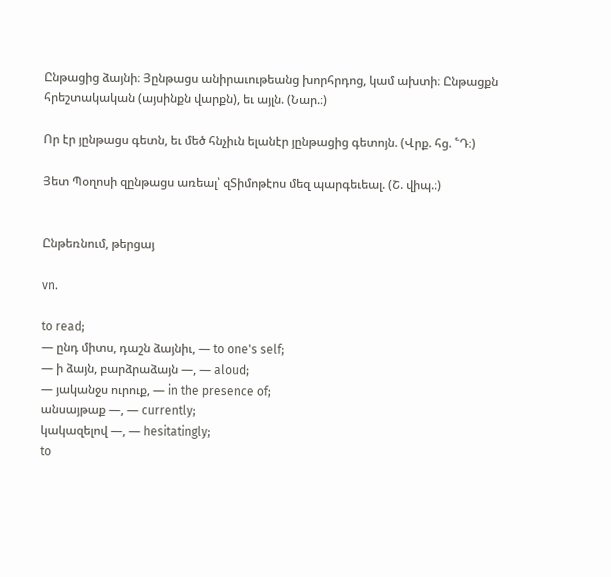Ընթացից ձայնի։ Յընթացս անիրաւութեանց խորհրդոց, կամ ախտի։ Ընթացքն հրեշտակական (այսինքն վարքն), եւ այլն. (Նար.։)

Որ էր յընթացս գետն, եւ մեծ հնչիւն ելանէր յընթացից գետոյն. (Վրք. հց. ՟Դ։)

Յետ Պօղոսի զընթացս առեալ՝ զՏիմոթէոս մեզ պարգեւեալ. (Շ. վիպ.։)


Ընթեռնում, թերցայ

vn.

to read;
— ընդ միտս, դաշն ձայնիւ, — to one's self;
— ի ձայն, բարձրաձայն —, — aloud;
— յականջս ուրուք, — in the presence of;
անսայթաք —, — currently;
կակազելով —, — hesitatingly;
to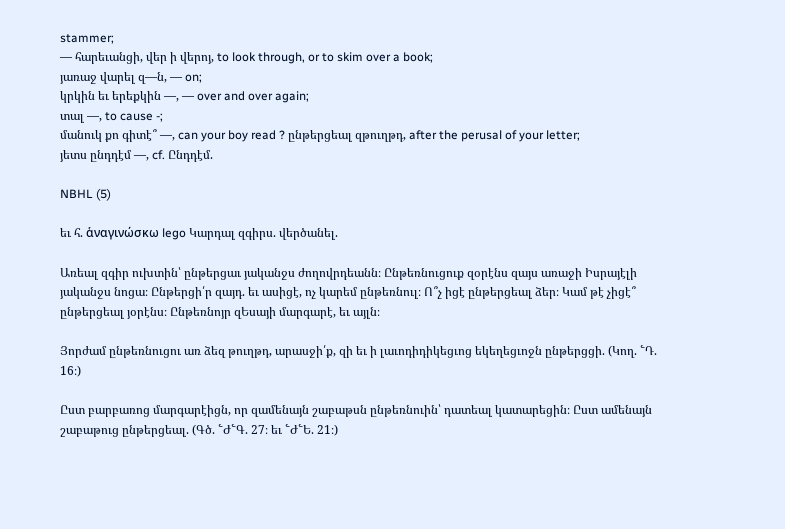stammer;
— հարեւանցի, վեր ի վերոյ, to look through, or to skim over a book;
յառաջ վարել զ—ն, — on;
կրկին եւ երեքկին —, — over and over again;
տալ —, to cause -;
մանուկ քո գիտէ՞ —, can your boy read ? ընթերցեալ զթուղթդ, after the perusal of your letter;
յետս ընդդէմ —, cf. Ընդդէմ.

NBHL (5)

եւ հ. ἁναγινώσκω lego Կարդալ զգիրս. վերծանել.

Առեալ զգիր ուխտին՝ ընթերցաւ յականջս ժողովրդեանն։ Ընթեռնուցուք զօրէնս զայս առաջի Իսրայէլի յականջս նոցա։ Ընթերցի՛ր զայդ. եւ ասիցէ, ոչ կարեմ ընթեռնուլ։ Ո՞չ իցէ ընթերցեալ ձեր։ Կամ թէ չիցէ՞ ընթերցեալ յօրէնս։ Ընթեռնոյր զԵսայի մարգարէ, եւ այլն։

Յորժամ ընթեռնուցու առ ձեզ թուղթդ, արասջի՛ք, զի եւ ի լաւոդիդիկեցւոց եկեղեցւոջն ընթերցցի. (Կող. ՟Դ. 16։)

Ըստ բարբառոց մարգարէիցն, որ զամենայն շաբաթսն ընթեռնուին՝ դատեալ կատարեցին։ Ըստ ամենայն շաբաթուց ընթերցեալ. (Գծ. ՟Ժ՟Գ. 27։ եւ ՟Ժ՟Ե. 21։)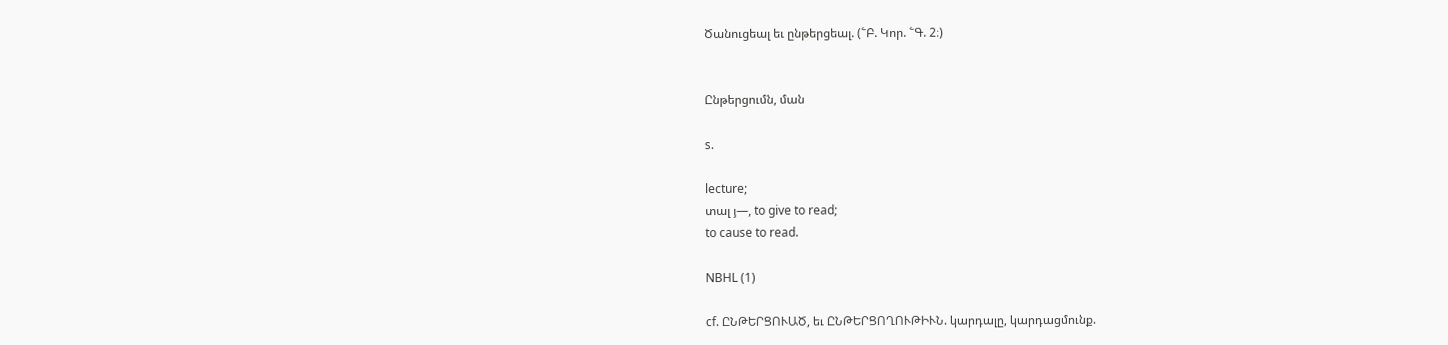Ծանուցեալ եւ ընթերցեալ. (՟Բ. Կոր. ՟Գ. 2։)


Ընթերցումն, ման

s.

lecture;
տալ յ—, to give to read;
to cause to read.

NBHL (1)

cf. ԸՆԹԵՐՑՈՒԱԾ, եւ ԸՆԹԵՐՑՈՂՈՒԹԻՒՆ. կարդալը, կարդացմունք.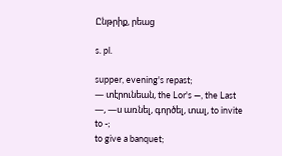Ընթրիք, րեաց

s. pl.

supper, evening's repast;
— տէրունեան, the Lor's —, the Last —, —ս առնել, գործել, տալ, to invite to -;
to give a banquet;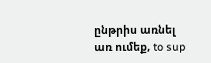ընթրիս առնել առ ումեք, to sup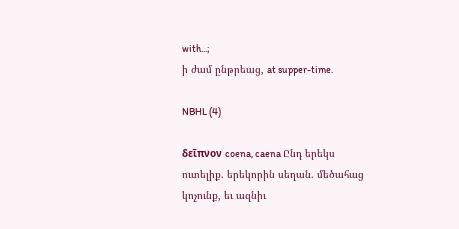with...;
ի ժամ ընթրեաց, at supper-time.

NBHL (4)

δεῖπνον coena, caena Ընդ երեկս ուտելիք. երեկորին սեղան. մեծահաց կոչունք, եւ ազնիւ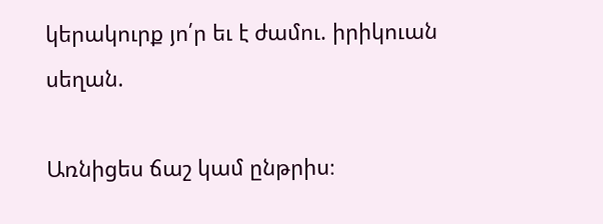կերակուրք յո՛ր եւ է ժամու. իրիկուան սեղան.

Առնիցես ճաշ կամ ընթրիս։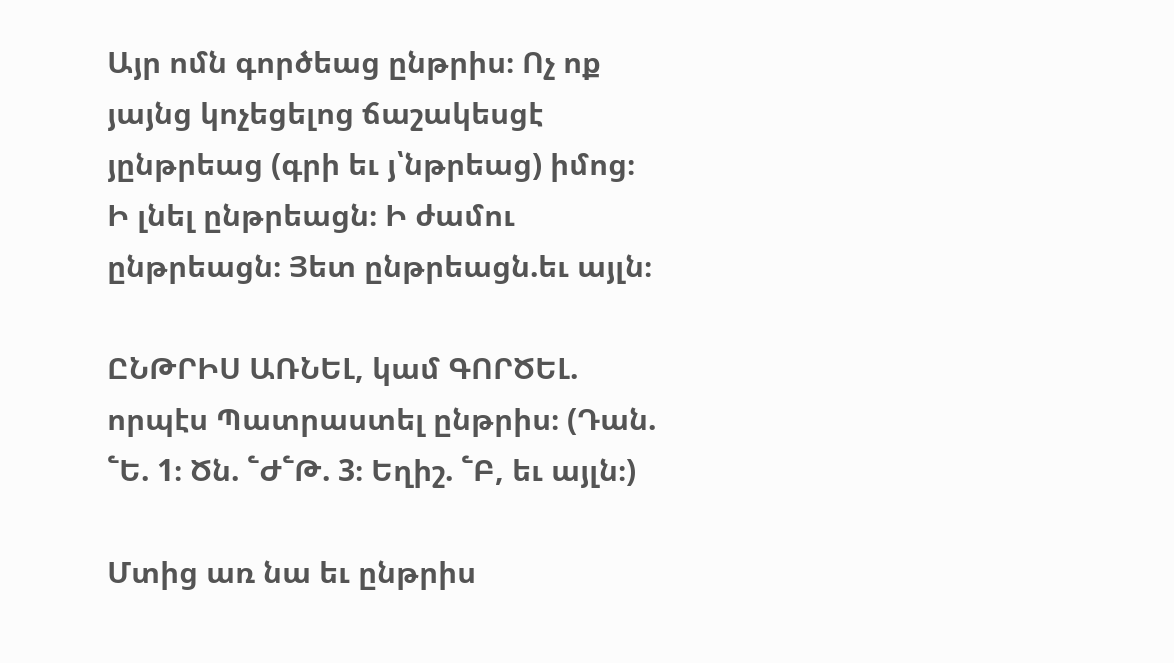Այր ոմն գործեաց ընթրիս։ Ոչ ոք յայնց կոչեցելոց ճաշակեսցէ յընթրեաց (գրի եւ յ՝նթրեաց) իմոց։ Ի լնել ընթրեացն։ Ի ժամու ընթրեացն։ Յետ ընթրեացն.եւ այլն։

ԸՆԹՐԻՍ ԱՌՆԵԼ, կամ ԳՈՐԾԵԼ. որպէս Պատրաստել ընթրիս։ (Դան. ՟Ե. 1։ Ծն. ՟Ժ՟Թ. 3։ Եղիշ. ՟Բ, եւ այլն։)

Մտից առ նա եւ ընթրիս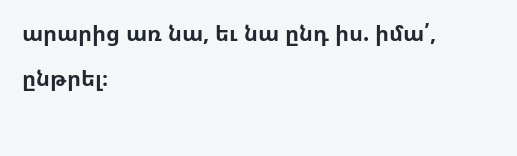արարից առ նա, եւ նա ընդ իս. իմա՛, ընթրել։